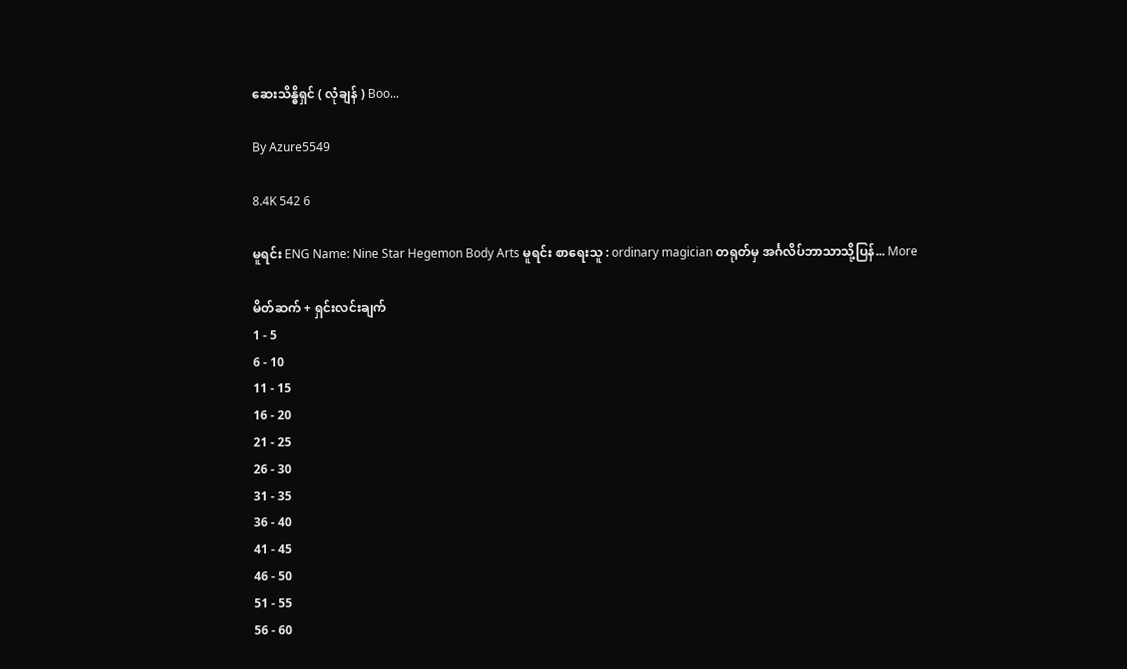ဆေးသိန္ဓိရှင် ( လုံချန် ) Boo...

By Azure5549

8.4K 542 6

မူရင်း ENG Name: Nine Star Hegemon Body Arts မူရင်း စာရေးသူ : ordinary magician တရုတ်မှ အင်္ဂလိပ်ဘာသာသို့ပြန်... More

မိတ်ဆက် + ရှင်းလင်းချက်
1 - 5
6 - 10
11 - 15
16 - 20
21 - 25
26 - 30
31 - 35
36 - 40
41 - 45
46 - 50
51 - 55
56 - 60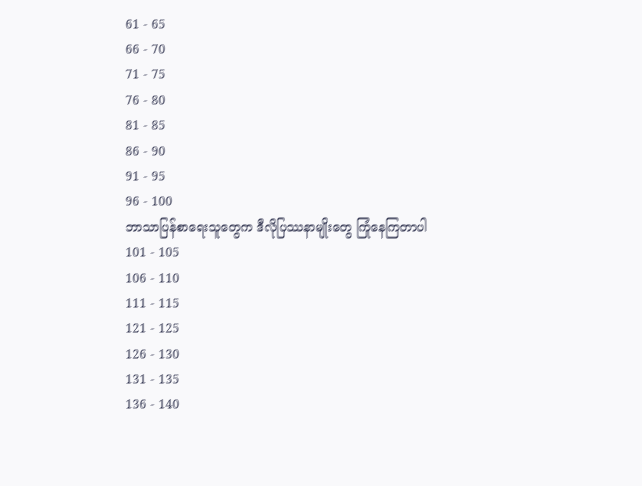61 - 65
66 - 70
71 - 75
76 - 80
81 - 85
86 - 90
91 - 95
96 - 100
ဘာသာပြန်စာရေးသူတွေက ဒီလိုပြဿနာမျိုးတွေ ကြုံနေကြတာပါ
101 - 105
106 - 110
111 - 115
121 - 125
126 - 130
131 - 135
136 - 140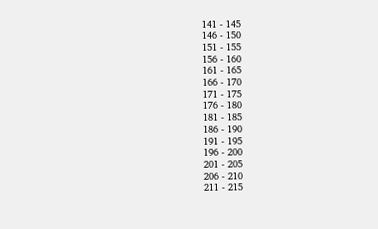141 - 145
146 - 150
151 - 155
156 - 160
161 - 165
166 - 170
171 - 175
176 - 180
181 - 185
186 - 190
191 - 195
196 - 200
201 - 205
206 - 210
211 - 215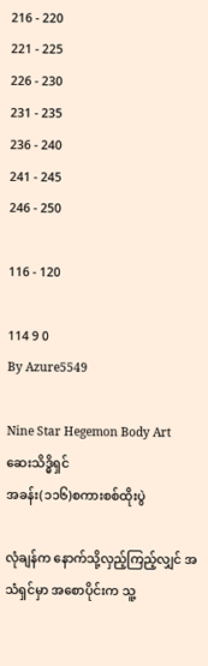216 - 220
221 - 225
226 - 230
231 - 235
236 - 240
241 - 245
246 - 250

116 - 120

114 9 0
By Azure5549

Nine Star Hegemon Body Art
ဆေးသိဒ္ဓိရှင်
အခန်း(၁၁၆)စကားစစ်ထိုးပွဲ

လုံချန်က နောက်သို့လှည့်ကြည့်လျှင် အသံရှင်မှာ အစောပိုင်းက သူ့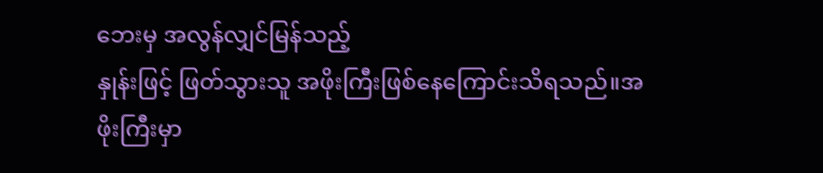ဘေးမှ အလွန်လျှင်မြန်သည့်
နှုန်းဖြင့် ဖြတ်သွားသူ အဖိုးကြီးဖြစ်နေကြောင်းသိရသည်။အဖိုးကြီးမှာ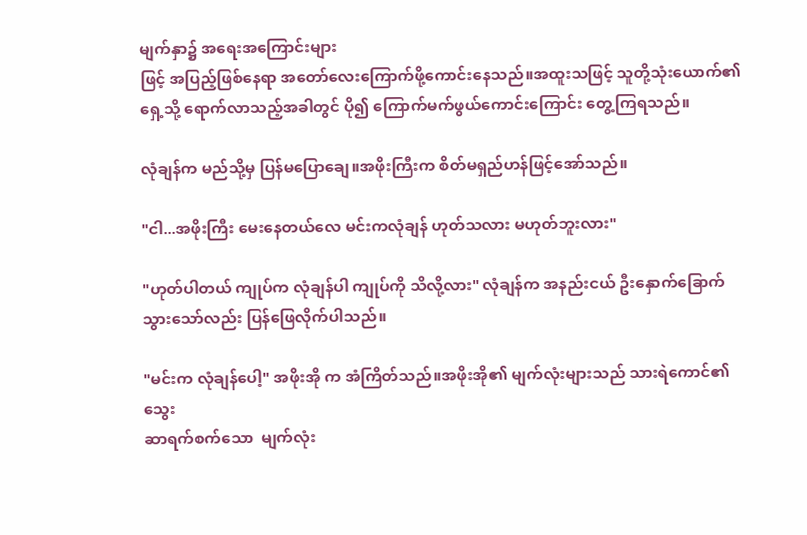မျက်နှာ၌ အရေးအကြောင်းများ
ဖြင့် အပြည့်ဖြစ်နေရာ အတော်လေးကြောက်ဖို့ကောင်းနေသည်။အထူးသဖြင့် သူတို့သုံးယောက်၏
ရှေ့သို့ ရောက်လာသည့်အခါတွင် ပို၍ ကြောက်မက်ဖွယ်ကောင်းကြောင်း တွေ့ကြရသည်။

လုံချန်က မည်သို့မှ ပြန်မပြောချေ။အဖိုးကြီးက စိတ်မရှည်ဟန်ဖြင့်အော်သည်။

"ငါ...အဖိုးကြီး မေးနေတယ်လေ မင်းကလုံချန် ဟုတ်သလား မဟုတ်ဘူးလား"

"ဟုတ်ပါတယ် ကျုပ်က လုံချန်ပါ ကျုပ်ကို သိလို့လား" လုံချန်က အနည်းငယ် ဦးနှောက်ခြောက်
သွားသော်လည်း ပြန်ဖြေလိုက်ပါသည်။

"မင်းက လုံချန်ပေါ့" အဖိုးအို က အံကြိတ်သည်။အဖိုးအို၏ မျက်လုံးများသည် သားရဲကောင်၏ သွေး
ဆာရက်စက်သော  မျက်လုံး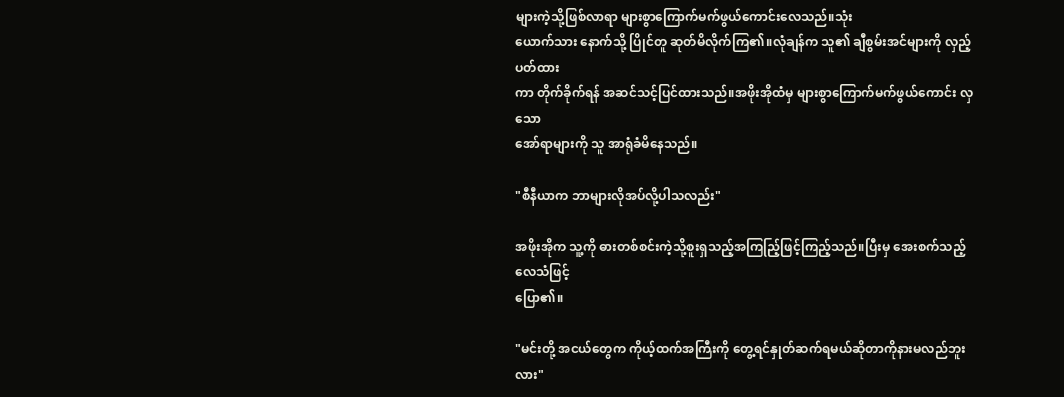များကဲ့သို့ဖြစ်လာရာ များစွာကြောက်မက်ဖွယ်ကောင်းလေသည်။သုံး
ယောက်သား နောက်သို့ ပြိုင်တူ ဆုတ်မိလိုက်ကြ၏။လုံချန်က သူ၏ ချီစွမ်းအင်များကို လှည့်ပတ်ထား
ကာ တိုက်ခိုက်ရန် အဆင်သင့်ပြင်ထားသည်။အဖိုးအိုထံမှ များစွာကြောက်မက်ဖွယ်ကောင်း လှသော
အော်ရာများကို သူ အာရုံခံမိနေသည်။

"စီနီယာက ဘာများလိုအပ်လို့ပါသလည်း"

အဖိုးအိုက သူ့ကို ဓားတစ်စင်းကဲ့သို့စူးရှသည့်အကြည်ြ့ဖြင့်ကြည့်သည်။ပြီးမှ အေးစက်သည့်လေသံဖြင့်
ပြော၏။

"မင်းတို့ အငယ်တွေက ကိုယ့်ထက်အကြီးကို တွေ့ရင်နှုတ်ဆက်ရမယ်ဆိုတာကိုနားမလည်ဘူးလား"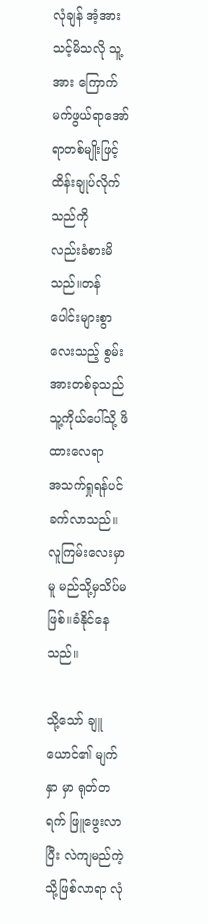လုံချန် အံ့အားသင့်မိသလို သူ့အား ကြောက်မက်ဖွယ်ရာအော်ရာတစ်မျိုးဖြင့်ထိန်းချုပ်လိုက်သည်ကို
လည်းခံစားမိသည်။တန်ပေါင်းများစွာလေးသည့် စွမ်းအားတစ်ခုသည် သူ့ကိုယ်ပေါ်သို့ ဖိထားလေရာ
အသက်ရှုရန်ပင်ခက်လာသည်။လူကြမ်းလေးမှာမူ မည်သို့မှသိပ်မဖြစ်။ခံနိုင်နေသည်။

သို့သော် ချူယောင်၏ မျက်နှာ မှာ ရုတ်တရက် ဖြူဖွေးလာပြီး လဲကျမည်ကဲ့သို့ဖြစ်လာရာ လုံ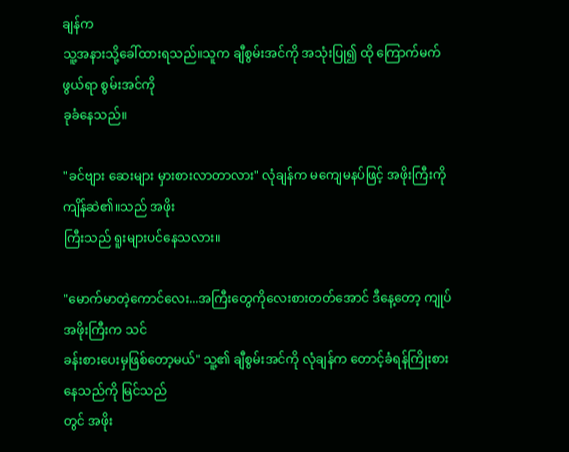ချန်က
သူ့အနားသို့ခေါ်ထားရသည်။သူက ချီစွမ်းအင်ကို အသုံးပြု၍ ထို ကြောက်မက်ဖွယ်ရာ စွမ်းအင်ကို
ခုခံနေသည်။

"ခင်ဗျား ဆေးများ မှားစားလာတာလား" လုံချန်က မကျေမနပ်ဖြင့် အဖိုးကြီးကို ကျိန်ဆဲ၏။သည် အဖိုး
ကြီးသည် ရူးများပင်နေသလား။

"မောက်မာတဲ့ကောင်လေး...အကြီးတွေကိုလေးစားတတ်အောင် ဒီနေ့တော့ ကျုပ်အဖိုးကြီးက သင်
ခန်းစားပေးမှဖြစ်တော့မယ်" သူ့၏ ချီစွမ်းအင်ကို လုံချန်က တောင့်ခံရန်ကြိုးစားနေသည်ကို မြင်သည်
တွင် အဖိုး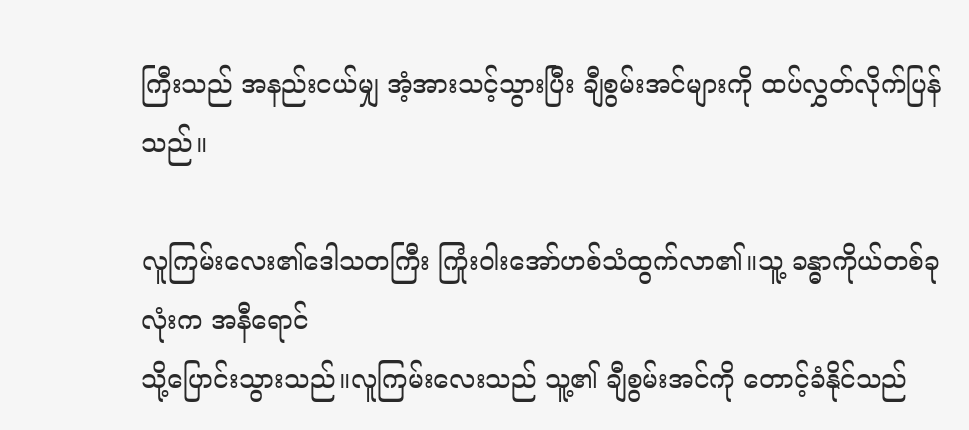ကြီးသည် အနည်းငယ်မျှ အံ့အားသင့်သွားပြီး ချီစွမ်းအင်များကို ထပ်လွှတ်လိုက်ပြန်သည်။

လူကြမ်းလေး၏ဒေါသတကြီး ကြုံးဝါးအော်ဟစ်သံထွက်လာ၏။သူ့ ခန္ဓာကိုယ်တစ်ခုလုံးက အနီရောင်
သို့ပြောင်းသွားသည်။လူကြမ်းလေးသည် သူ့၏ ချီစွမ်းအင်ကို တောင့်ခံနိုင်သည်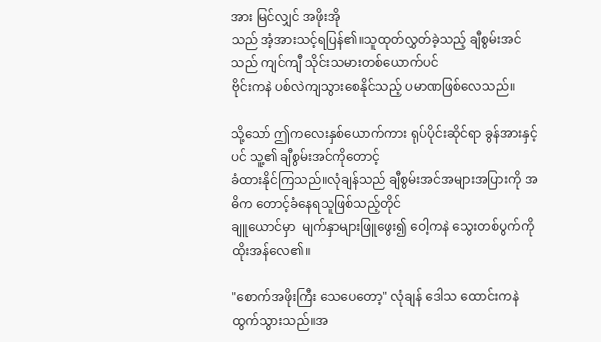အား မြင်လျှင် အဖိုးအို
သည် အံ့အားသင့်ရပြန်၏။သူထုတ်လွှတ်ခဲ့သည့် ချီစွမ်းအင်သည် ကျင်ကျီ သိုင်းသမားတစ်ယောက်ပင်
ဗိုင်းကနဲ ပစ်လဲကျသွားစေနိုင်သည့် ပမာဏဖြစ်လေသည်။

သို့သော် ဤကလေးနှစ်ယောက်ကား ရုပ်ပိုင်းဆိုင်ရာ ခွန်အားနှင့်ပင် သူ့၏ ချီစွမ်းအင်ကိုတောင့်
ခံထားနိုင်ကြသည်။လုံချန်သည် ချီစွမ်းအင်အများအပြားကို အဓိက တောင့်ခံနေရသူဖြစ်သည့်တိုင်
ချူယောင်မှာ  မျက်နှာများဖြူဖွေး၍ ဝေါ့ကနဲ သွေးတစ်ပွက်ကို ထိုးအန်လေ၏။

"စောက်အဖိုးကြီး သေပေတော့" လုံချန် ဒေါသ ထောင်းကနဲထွက်သွားသည်။အ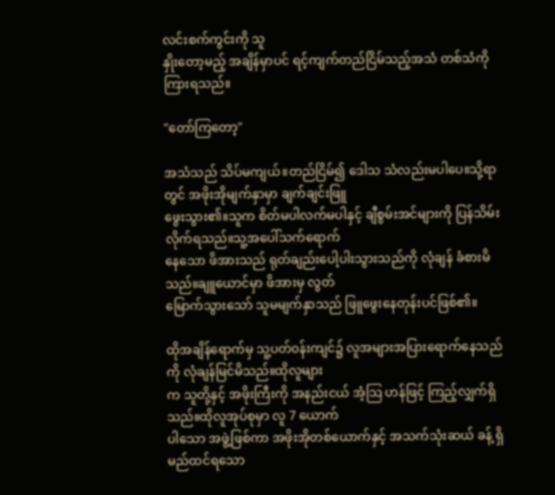လင်းစက်ကွင်းကို သူ
နှိုးတော့မည့် အချိန်မှာပင် ရင့်ကျက်တည်ငြိမ်သည့်အသံ တစ်သံကိုကြားရသည်။

"တော်ကြတော့"

အသံသည် သိပ်မကျယ်။တည်ငြိမ်၍ ဒေါသ သံလည်းမပါပေ။သို့ရာတွင် အဖိုးအိုမျက်နှာမှာ ချက်ချင်းဖြူ
ဖွေးသွား၏။သူက စိတ်မပါလက်မပါနှင့် ချီစွမ်းအင်များကို ပြန်သိမ်းလိုက်ရသည်။သူ့အပေါ်သက်ရောက်
နေသော ဖိအားသည် ရုတ်ချည်းပေါ့ပါးသွားသည်ကို လုံချန် ခံစားမိသည်။ချူယောင်မှာ ဖိအားမှ လွတ်
မြောက်သွားသော် သူမမျက်နှာသည် ဖြူဖွေးနေတုန်းပင်ဖြစ်၏။

ထိုအချိန်ရောက်မှ သူ့ပတ်၀န်းကျင်၌ လူအများအပြားရောက်နေသည်ကို လုံချန်မြင်မိသည်။ထိုလူများ
က သူတို့နှင့် အဖိုးကြီးကို အနည်းငယ် အံ့သြ ဟန်ဖြင့် ကြည့်လျှက်ရှိသည်။ထိုလူအုပ်စုမှာ လူ 7 ယောက်
ပါသော အဖွဲ့ဖြစ်ကာ အဖိုးအိုတစ်ယောက်နှင့် အသက်သုံးဆယ် ခန့် ရှိမည်ထင်ရသော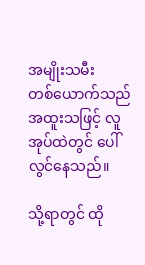အမျိုးသမီး
တစ်ယောက်သည် အထူးသဖြင့် လူအုပ်ထဲတွင် ပေါ်လွင်နေသည်။

သို့ရာတွင် ထို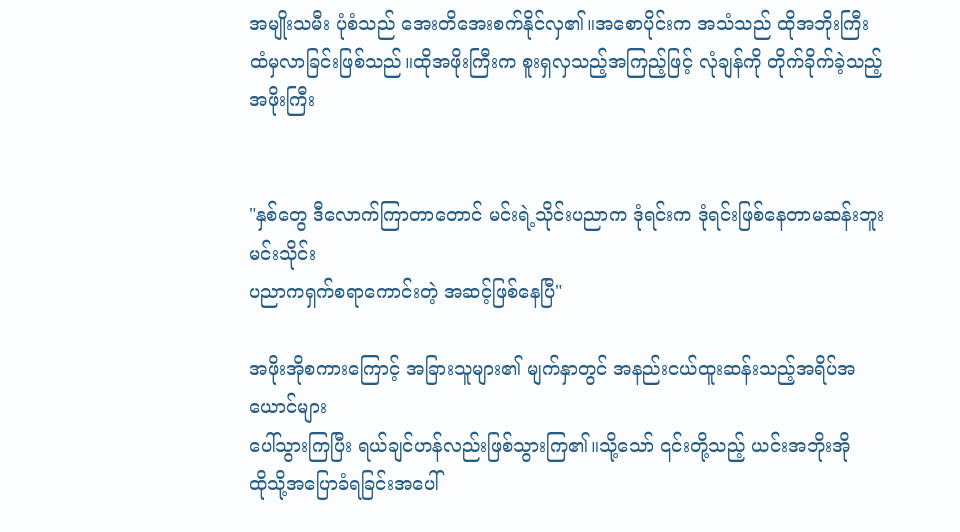အမျိုးသမီး ပုံစံသည် အေးတိအေးစက်နိုင်လှ၏။အစောပိုင်းက အသံသည် ထိုအဘိုးကြီး
ထံမှလာခြင်းဖြစ်သည်။ထိုအဖိုးကြီးက စူးရှလှသည့်အကြည့်ဖြင့် လုံချန်ကို တိုက်ခိုက်ခဲ့သည့် အဖိုးကြီး


"နှစ်တွေ ဒီလောက်ကြာတာတောင် မင်းရဲ့သိုင်းပညာက ဒုံရင်းက ဒုံရင်းဖြစ်နေတာမဆန်းဘူး မင်းသိုင်း
ပညာကရှက်စရာကောင်းတဲ့ အဆင့်ဖြစ်နေပြီ"

အဖိုးအိုစကားကြောင့် အခြားသူများ၏ မျက်နှာတွင် အနည်းငယ်ထူးဆန်းသည့်အရိပ်အယောင်များ
ပေါ်သွားကြပြီး ရယ်ချင်ဟန်လည်းဖြစ်သွားကြ၏။သို့သော် ၎င်းတို့သည့် ယင်းအဘိုးအို
ထိုသို့အပြောခံရခြင်းအပေါ်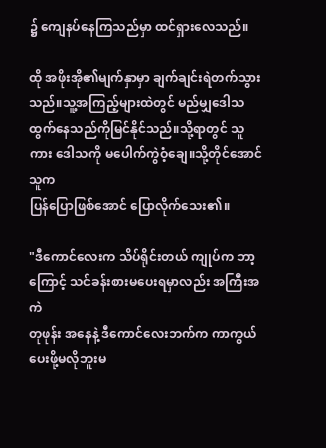၌ ကျေနပ်နေကြသည်မှာ ထင်ရှားလေသည်။

ထို အဖိုးအို၏မျက်နှာမှာ ချက်ချင်းရဲတက်သွားသည်။သူ့အကြည့်များထဲတွင် မည်မျှဒေါသ
ထွက်နေသည်ကိုမြင်နိုင်သည်။သို့ရာတွင် သူကား ဒေါသကို မပေါက်ကွဲဝံ့ချေ။သို့တိုင်အောင် သူက
ပြန်ပြောဖြစ်အောင် ပြောလိုက်သေး၏။

"ဒီကောင်လေးက သိပ်ရိုင်းတယ် ကျုပ်က ဘာ့ကြောင့် သင်ခန်းစားမပေးရမှာလည်း အကြီးအကဲ
တုဖုန်း အနေနဲ့ ဒီကောင်လေးဘက်က ကာကွယ်ပေးဖို့မလိုဘူးမ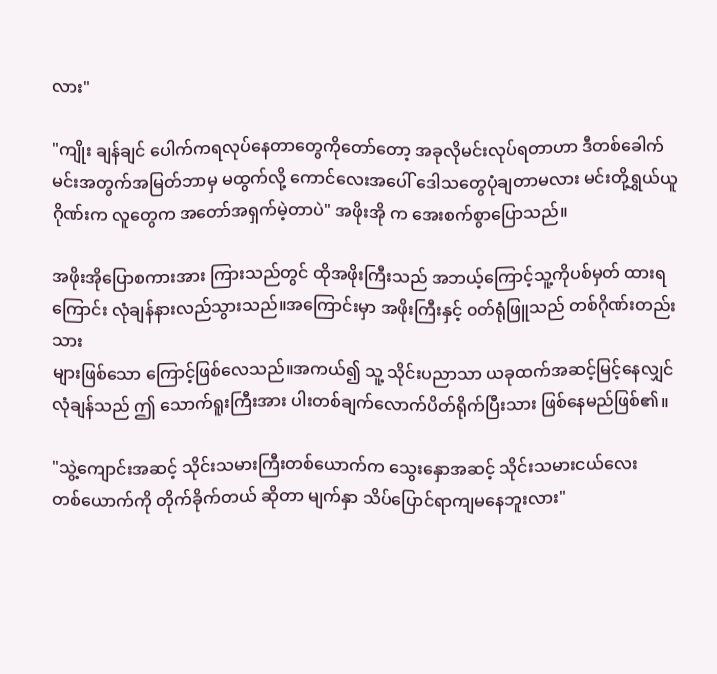လား"

"ကျိုး ချန်ချင် ပေါက်ကရလုပ်နေတာတွေကိုတော်တော့ အခုလိုမင်းလုပ်ရတာဟာ ဒီတစ်ခေါက်
မင်းအတွက်အမြတ်ဘာမှ မထွက်လို့ ကောင်လေးအပေါ် ဒေါသတွေပုံချတာမလား မင်းတို့ရွှယ်ယူ
ဂိုဏ်းက လူတွေက အတော်အရှက်မဲ့တာပဲ" အဖိုးအို က အေးစက်စွာပြောသည်။

အဖိုးအိုပြောစကားအား ကြားသည်တွင် ထိုအဖိုးကြီးသည် အဘယ့်ကြောင့်သူ့ကိုပစ်မှတ် ထားရ
ကြောင်း လုံချန်နားလည်သွားသည်။အကြောင်းမှာ အဖိုးကြီးနှင့် ၀တ်ရုံဖြူသည် တစ်ဂိုဏ်းတည်းသား
များဖြစ်သော ကြောင့်ဖြစ်လေသည်။အကယ်၍ သူ့ သိုင်းပညာသာ ယခုထက်အဆင့်မြင့်နေလျှင်
လုံချန်သည် ဤ သောက်ရူးကြီးအား ပါးတစ်ချက်လောက်ပိတ်ရိုက်ပြီးသား ဖြစ်နေမည်ဖြစ်၏။

"သွဲ့ကျောင်းအဆင့် သိုင်းသမားကြီးတစ်ယောက်က သွေးနှောအဆင့် သိုင်းသမားငယ်လေး
တစ်ယောက်ကို တိုက်ခိုက်တယ် ဆိုတာ မျက်နှာ သိပ်ပြောင်ရာကျမနေဘူးလား"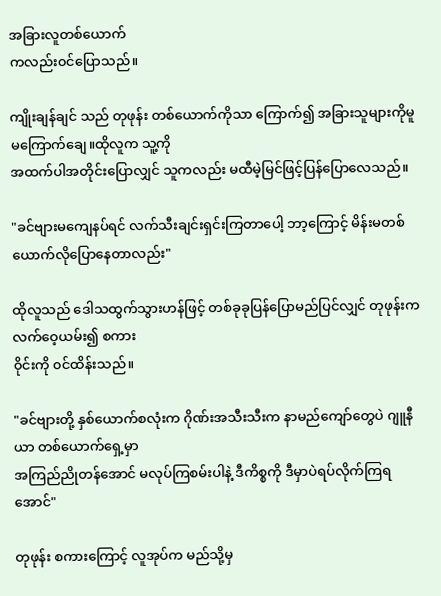အခြားလူတစ်ယောက်
ကလည်း၀င်ပြောသည်။

ကျိုးချန်ချင် သည် တုဖုန်း တစ်ယောက်ကိုသာ ကြောက်၍ အခြားသူများကိုမူ မကြောက်ချေ။ထိုလူက သူ့ကို
အထက်ပါအတိုင်းပြောလျှင် သူကလည်း မထီမဲ့မြင်ဖြင့်ပြန်ပြောလေသည်။

"ခင်ဗျားမကျေနပ်ရင် လက်သီးချင်းရှင်းကြတာပေါ့ ဘာ့ကြောင့် မိန်းမတစ်ယောက်လိုပြောနေတာလည်း"

ထိုလူသည် ဒေါသထွက်သွားဟန်ဖြင့် တစ်ခုခုပြန်ပြောမည်ပြင်လျှင် တုဖုန်းက လက်ဝေ့ယမ်း၍ စကား
၀ိုင်းကို ၀င်ထိန်းသည်။

"ခင်ဗျားတို့ နှစ်ယောက်စလုံးက ဂိုဏ်းအသီးသီးက နာမည်ကျော်တွေပဲ ဂျူနီယာ တစ်ယောက်ရှေ့မှာ
အကြည်ညိုတန်အောင် မလုပ်ကြစမ်းပါနဲ့ ဒီကိစ္စကို ဒီမှာပဲရပ်လိုက်ကြရအောင်"

တုဖုန်း စကားကြောင့် လူအုပ်က မည်သို့မှ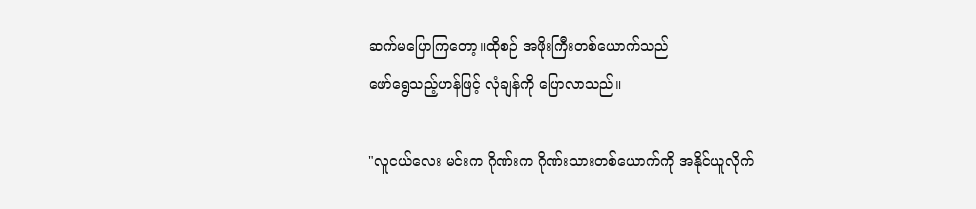ဆက်မပြောကြတော့။ထိုစဉ် အဖိုးကြီးတစ်ယောက်သည်
ဖော်ရွေသည့်ဟန်ဖြင့် လုံချန်ကို ပြောလာသည်။

"လူငယ်လေး မင်းက ဂိုဏ်းက ဂိုဏ်းသားတစ်ယောက်ကို အနိုင်ယူလိုက်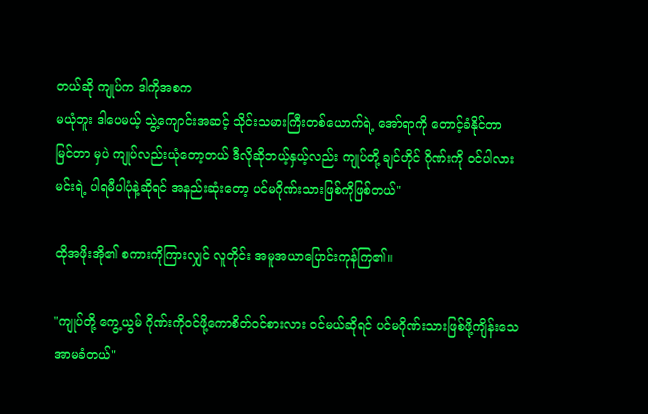တယ်ဆို ကျုပ်က ဒါကိုအစက
မယုံဘူး ဒါပေမယ့် သွဲ့ကျောင်းအဆင့် သိုင်းသမားကြီးတစ်ယောက်ရဲ့ အော်ရာကို တောင့်ခံနိုင်တာ
မြင်တာ မှပဲ ကျုပ်လည်းယုံတော့တယ် ဒီလိုဆိုဘယ့်နှယ့်လည်း ကျုပ်တို့ ချင်ဟိုင် ဂိုဏ်းကို ၀င်ပါလား
မင်းရဲ့ ပါရမီပါပုံနဲ့ဆိုရင် အနည်းဆုံးတော့ ပင်မဂိုဏ်းသားဖြစ်ကိုဖြစ်တယ်"

ထိုအဖိုးအို၏ စကားကိုကြားလျှင် လူတိုင်း အမူအယာပြောင်းကုန်ကြ၏။

"ကျုပ်တို့ ကွေ့ယွမ် ဂိုဏ်းကို၀င်ဖို့ကောစိတ်၀င်စားလား ၀င်မယ်ဆိုရင် ပင်မဂိုဏ်းသားဖြစ်ဖို့ကျိန်းသေ
အာမခံတယ်"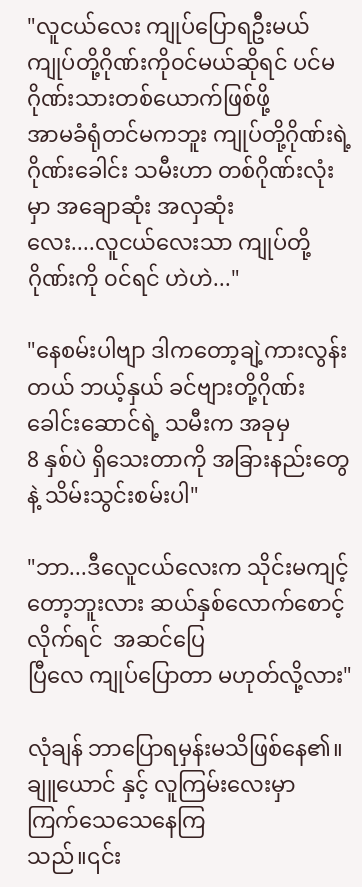"လူငယ်လေး ကျုပ်ပြောရဦးမယ် ကျုပ်တို့ဂိုဏ်းကို၀င်မယ်ဆိုရင် ပင်မဂိုဏ်းသားတစ်ယောက်ဖြစ်ဖို့
အာမခံရုံတင်မကဘူး ကျုပ်တို့ဂိုဏ်းရဲ့ ဂိုဏ်းခေါင်း သမီးဟာ တစ်ဂိုဏ်းလုံးမှာ အချောဆုံး အလှဆုံး
လေး....လူငယ်လေးသာ ကျုပ်တို့ဂိုဏ်းကို ၀င်ရင် ဟဲဟဲ..."

"နေစမ်းပါဗျာ ဒါကတော့ချဲ့ကားလွန်းတယ် ဘယ့်နှယ် ခင်ဗျားတို့ဂိုဏ်းခေါင်းဆောင်ရဲ့ သမီးက အခုမှ
8 နှစ်ပဲ ရှိသေးတာကို အခြားနည်းတွေနဲ့ သိမ်းသွင်းစမ်းပါ"

"ဘာ...ဒီလေူငယ်လေးက သိုင်းမကျင့်တော့ဘူးလား ဆယ်နှစ်လောက်စောင့်လိုက်ရင်  အဆင်ပြေ
ပြီလေ ကျုပ်ပြောတာ မဟုတ်လို့လား"

လုံချန် ဘာပြောရမှန်းမသိဖြစ်နေ၏။ချူယောင် နှင့် လူကြမ်းလေးမှာ  ကြက်သေသေနေကြ
သည်။၎င်း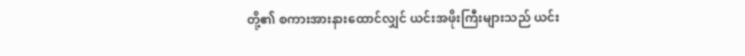တို့၏ စကားအားနားထောင်လျှင် ယင်းအဖိုးကြီးများသည် ယင်း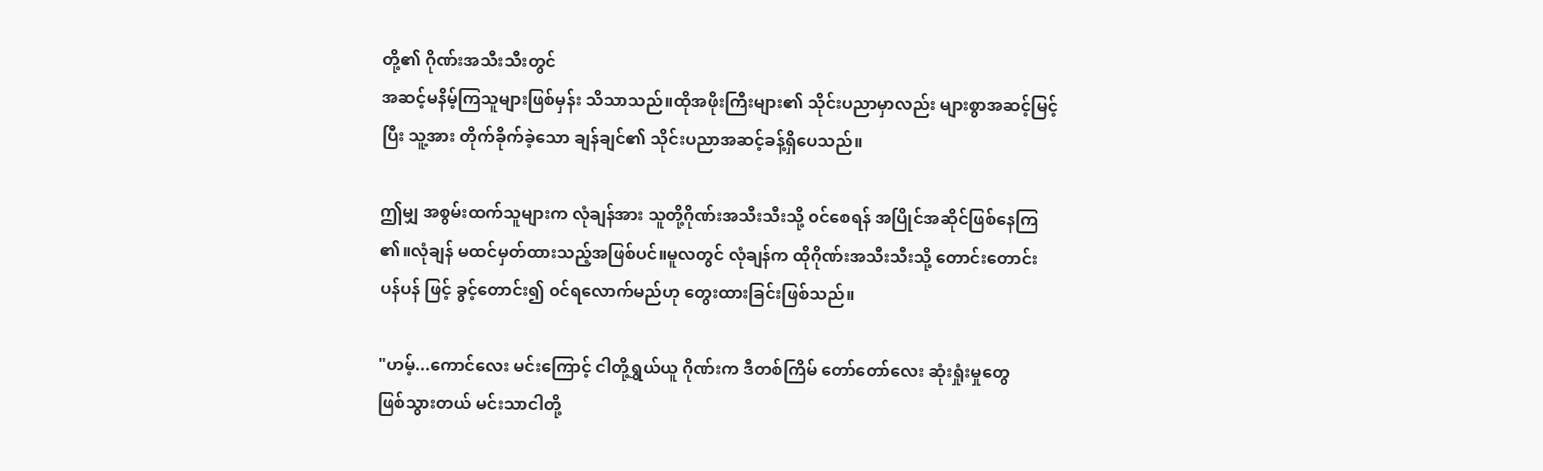တို့၏ ဂိုဏ်းအသီးသီးတွင်
အဆင့်မနိမ့်ကြသူများဖြစ်မှန်း သိသာသည်။ထိုအဖိုးကြီးများ၏ သိုင်းပညာမှာလည်း များစွာအဆင့်မြင့်
ပြီး သူ့အား တိုက်ခိုက်ခဲ့သော ချန်ချင်၏ သိုင်းပညာအဆင့်ခန့်ရှိပေသည်။

ဤမျှ အစွမ်းထက်သူများက လုံချန်အား သူတို့ဂိုဏ်းအသီးသီးသို့ ၀င်စေရန် အပြိုင်အဆိုင်ဖြစ်နေကြ
၏။လုံချန် မထင်မှတ်ထားသည့်အဖြစ်ပင်။မူလတွင် လုံချန်က ထိုဂိုဏ်းအသီးသီးသို့ တောင်းတောင်း
ပန်ပန် ဖြင့် ခွင့်တောင်း၍ ၀င်ရလောက်မည်ဟု တွေးထားခြင်းဖြစ်သည်။

"ဟမ့်...ကောင်လေး မင်းကြောင့် ငါတို့ရွှယ်ယူ ဂိုဏ်းက ဒီတစ်ကြိမ် တော်တော်လေး ဆုံးရှုံးမှုတွေ
ဖြစ်သွားတယ် မင်းသာငါတို့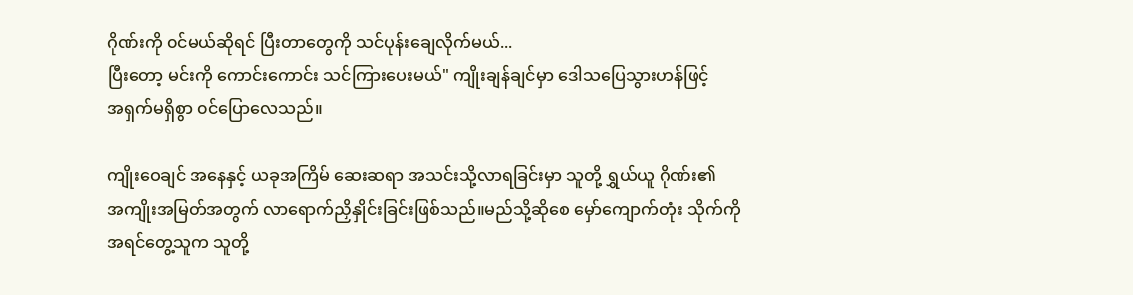ဂိုဏ်းကို ၀င်မယ်ဆိုရင် ပြီးတာတွေကို သင်ပုန်းချေလိုက်မယ်...
ပြီးတော့ မင်းကို ကောင်းကောင်း သင်ကြားပေးမယ်" ကျိုးချန်ချင်မှာ ဒေါသပြေသွားဟန်ဖြင့်
အရှက်မရှိစွာ ၀င်ပြောလေသည်။

ကျိုးဝေချင် အနေနှင့် ယခုအကြိမ် ဆေးဆရာ အသင်းသို့လာရခြင်းမှာ သူတို့ ရွှယ်ယူ ဂိုဏ်း၏
အကျိုးအမြတ်အတွက် လာရောက်ညှိနှိုင်းခြင်းဖြစ်သည်။မည်သို့ဆိုစေ မှော်ကျောက်တုံး သိုက်ကို
အရင်တွေ့သူက သူတို့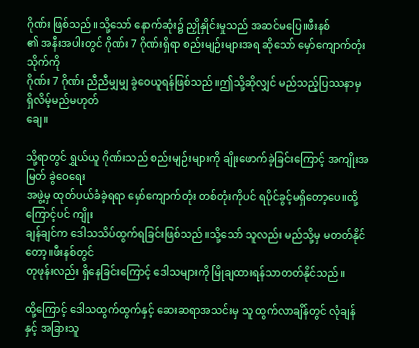ဂိုဏ်း ဖြစ်သည်။သို့သော် နောက်ဆုံး၌ ညှိုနှိုင်းမှုသည် အဆင်မပြေ။ဖီးနစ်
၏ အနီးအပါးတွင် ဂိုဏ်း 7 ဂိုဏ်းရှိရာ စည်းမျဉ်းများအရ ဆိုသော် မှော်ကျောက်တုံး သိုက်ကို
ဂိုဏ်း 7 ဂိုဏ်း ညီညီမျှမျှ ခွဲဝေယူရန်ဖြစ်သည်။ဤသို့ဆိုလျှင် မည်သည့်ပြဿနာမှ ရှိလိမ့်မည်မဟုတ်
ချေ။

သို့ရာတွင် ရွှယ်ယူ ဂိုဏ်းသည် စည်းမျဉ်းများကို ချိုးဖောက်ခဲ့ခြင်းကြောင့် အကျိုးအမြတ် ခွဲဝေရေး
အဖွဲ့မှ ထုတ်ပယ်ခံခဲ့ရရာ မှော်ကျောက်တုံး တစ်တုံးကိုပင် ရပိုင်ခွင့်မရှိတော့ပေ။ထို့ကြောင့်ပင် ကျိုး
ချန်ချင်က ဒေါသသိပ်ထွက်ရခြင်းဖြစ်သည်။သို့သော် သူလည်း မည်သို့မှ မတတ်နိုင်တော့။ဖီးနစ်တွင်
တုဖုန်းလည်း ရှိနေခြင်းကြောင့် ဒေါသများကို မြိုချထားရန်သာတတ်နိုင်သည်။

ထို့ကြောင့် ဒေါသထွက်ထွက်နှင့် ဆေးဆရာအသင်းမှ သူ ထွက်လာချိန်တွင် လုံချန်နှင့် အခြားသူ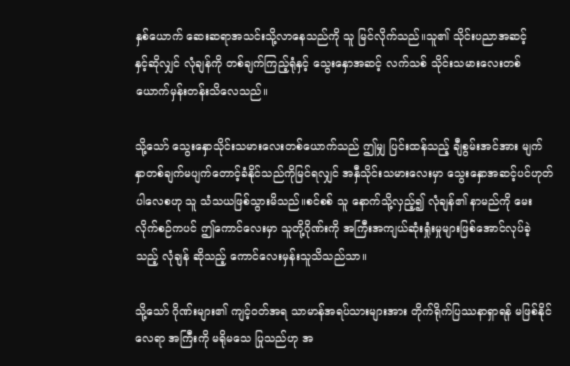နှစ်ယောက် ဆေးဆရာအသင်းသို့လာနေသည်ကို သူ မြင်လိုက်သည်။သူ၏ သိုင်းပညာအဆင့်
နှင့်ဆိုလျှင် လုံချန်ကို တစ်ချက်ကြည့်ရုံနှင့် သွေးနှောအဆင့် လက်သစ် သိုင်းသမားလေးတစ်
ယောက်မှန်းတန်းသိလေသည်။

သို့သော် သွေးနှောသိုင်းသမားလေးတစ်ယောက်သည် ဤမျှ ပြင်းထန်သည့် ချီစွမ်းအင်အား မျက်
နှာတစ်ချက်မပျက်တောင့်ခံနိုင်သည်ကိုမြင်ရလျှင် အနှီသိုင်းသမားလေးမှာ သွေးနှောအဆင့်ပင်ဟုတ်
ပါလေစဟု သူ သံသယဖြစ်သွားမိသည်။စင်စစ် သူ နောက်သို့လှည့်၍ လုံချန်၏ နာမည်ကို မေး
လိုက်စဉ်ကပင် ဤကောင်လေးမှာ သူတို့ဂိုဏ်းကို အကြီးအကျယ်ဆုံးရှုံးမှုများဖြစ်အောင်လုပ်ခဲ့
သည့် လုံချန် ဆိုသည့် ကောင်လေးမှန်းသူသိသည်သာ။

သို့သော် ဂိုဏ်းများ၏ ကျင့်၀တ်အရ သာမာန်အရပ်သားများအား တိုက်ရိုက်ပြဿနာရှာရန် မဖြစ်နိုင်
လေရာ အကြီးကို မရိုမသေ ပြုသည်ဟု အ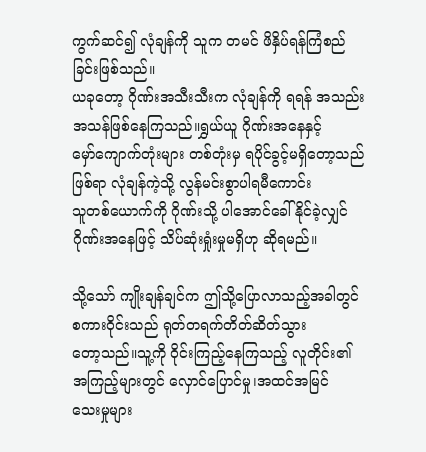ကွက်ဆင်၍ လုံချန်ကို သူက တမင် ဖိနှိပ်ရန်ကြံစည်ခြင်းဖြစ်သည်။
ယခုတော့ ဂိုဏ်းအသီးသီးက လုံချန်ကို ရရန် အသည်းအသန်ဖြစ်နေကြသည်။ရွှယ်ယူ ဂိုဏ်းအနေနှင့်
မှော်ကျောက်တုံးများ တစ်တုံးမှ ရပိုင်ခွင့်မရှိတော့သည်ဖြစ်ရာ လုံချန်ကဲ့သို့ လွန်မင်းစွာပါရမီကောင်း
သူတစ်ယောက်ကို ဂိုဏ်းသို့ ပါအောင်ခေါ်နိုင်ခဲ့လျှင် ဂိုဏ်းအနေဖြင့် သိပ်ဆုံးရှုံးမှုမရှိဟု ဆိုရမည်။

သို့သော် ကျိုးချန်ချင်က ဤသို့ပြောလာသည့်အခါတွင် စကားဝိုင်းသည် ရုတ်တရက်တိတ်ဆိတ်သွား
တော့သည်။သူ့ကို ဝိုင်းကြည့်နေကြသည့် လူတိုင်း၏ အကြည့်များတွင် လှောင်ပြောင်မှု၊အထင်အမြင်
သေးမှုများ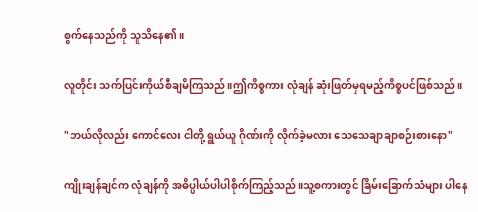စွက်နေသည်ကို သူသိနေ၏။

လူတိုင်း သက်ပြင်းကိုယ်စီချမိကြသည်။ဤကိစ္စကား လုံချန် ဆုံးဖြတ်မှရမည့်ကိစ္စပင်ဖြစ်သည်။

"ဘယ်လိုလည်း ကောင်လေး ငါတို့ ရွယ်ယူ ဂိုဏ်းကို လိုက်ခဲ့မလား သေသေချာချာစဉ်းစားနော"

ကျိုးချန်ချင်က လုံချန်ကို အဓိပ္ပါယ်ပါပါစိုက်ကြည့်သည်။သူ့စကားတွင် ခြိမ်းခြောက်သံများ ပါနေ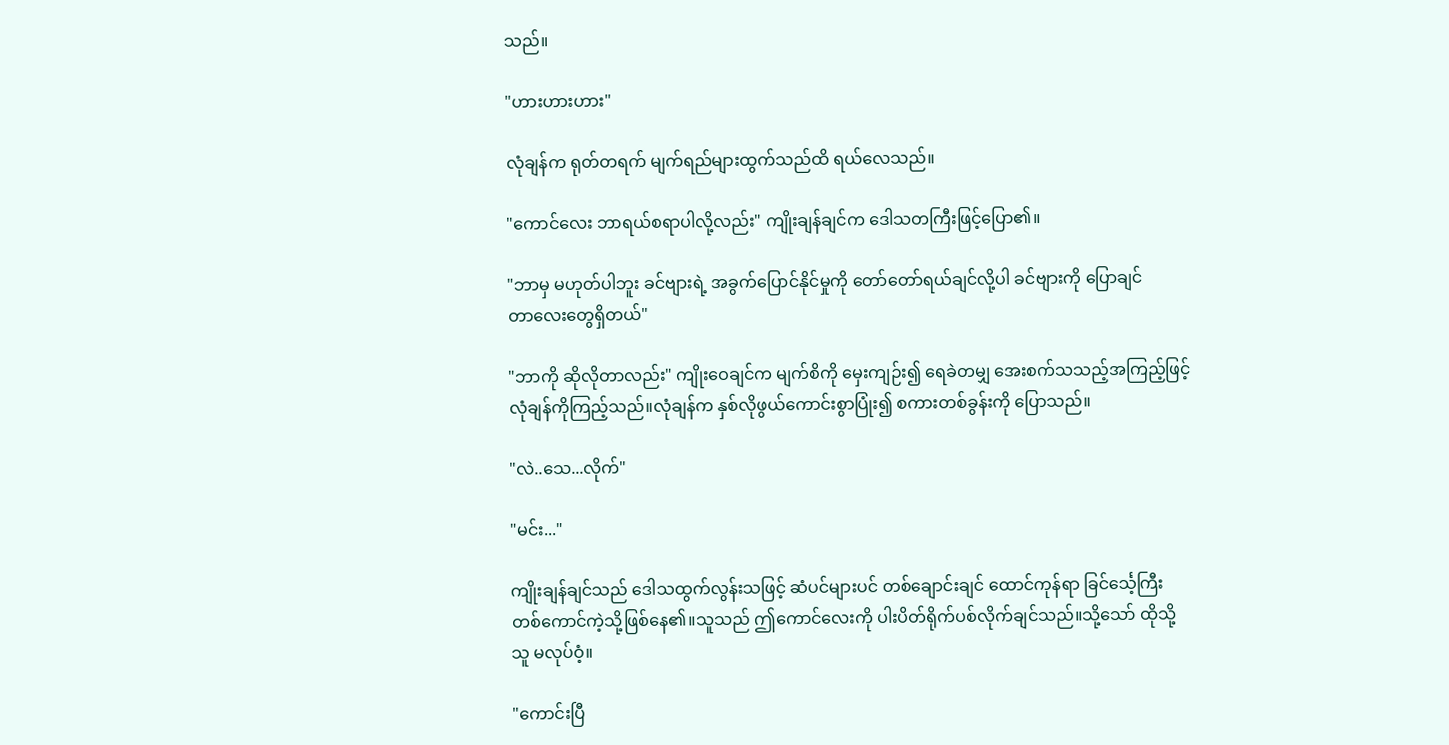သည်။

"ဟားဟားဟား"

လုံချန်က ရုတ်တရက် မျက်ရည်များထွက်သည်ထိ ရယ်လေသည်။

"ကောင်လေး ဘာရယ်စရာပါလို့လည်း" ကျိုးချန်ချင်က ဒေါသတကြီးဖြင့်ပြော၏။

"ဘာမှ မဟုတ်ပါဘူး ခင်ဗျားရဲ့ အခွက်ပြောင်နိုင်မှုကို တော်တော်ရယ်ချင်လို့ပါ ခင်ဗျားကို ပြောချင်
တာလေးတွေရှိတယ်"

"ဘာကို ဆိုလိုတာလည်း" ကျိုးဝေချင်က မျက်စိကို မှေးကျဉ်း၍ ရေခဲတမျှ အေးစက်သသည့်အကြည့်ဖြင့်
လုံချန်ကိုကြည့်သည်။လုံချန်က နှစ်လိုဖွယ်ကောင်းစွာပြုံး၍ စကားတစ်ခွန်းကို ပြောသည်။

"လဲ..သေ...လိုက်"

"မင်း..."

ကျိုးချန်ချင်သည် ဒေါသထွက်လွန်းသဖြင့် ဆံပင်များပင် တစ်ချောင်းချင် ထောင်ကုန်ရာ ခြင်င်္သေ့ကြီး
တစ်ကောင်ကဲ့သို့ဖြစ်နေ၏။သူသည် ဤကောင်လေးကို ပါးပိတ်ရိုက်ပစ်လိုက်ချင်သည်။သို့သော် ထိုသို့
သူ မလုပ်ဝံ့။

"ကောင်းပြီ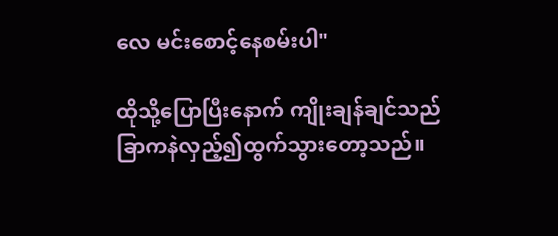လေ မင်းစောင့်နေစမ်းပါ"

ထိုသို့ပြောပြီးနောက် ကျိုးချန်ချင်သည် ခြာကနဲလှည့်၍ထွက်သွားတော့သည်။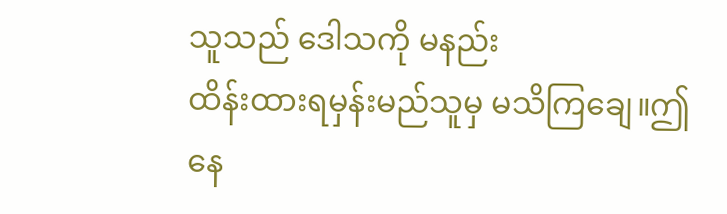သူသည် ဒေါသကို မနည်း
ထိန်းထားရမှန်းမည်သူမှ မသိကြချေ။ဤနေ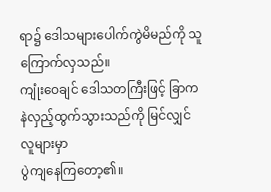ရာ၌ ဒေါသများပေါက်ကွဲမိမည်ကို သူကြောက်လှသည်။
ကျုံးဝေချင် ဒေါသတကြီးဖြင့် ခြာကနဲလှည့်ထွက်သွားသည်ကို မြင်လျှင် လူများမှာ
ပွဲကျနေကြတော့၏။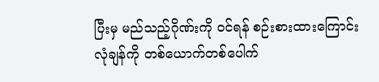ပြီးမှ မည်သည့်ဂိုဏ်းကို ၀င်ရန် စဉ်းစားထားကြောင်း လုံချန်ကို တစ်ယောက်တစ်ပေါက်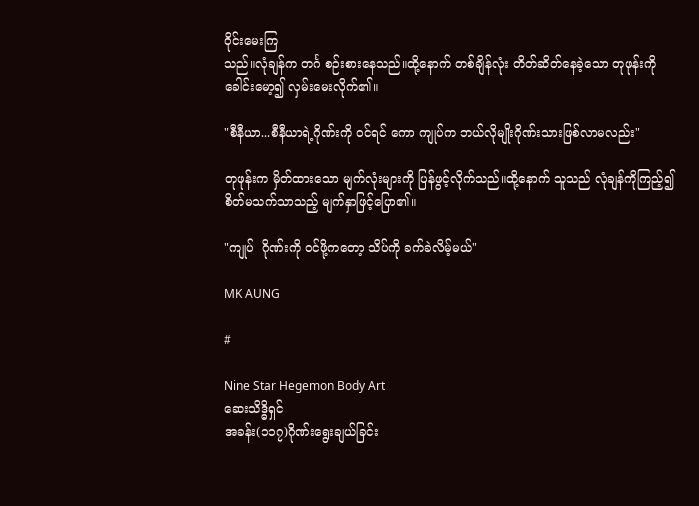ဝိုင်းမေးကြ
သည်။လုံချန်က တင်္ဂ စဉ်းစားနေသည်။ထို့နောက် တစ်ချိန်လုံး တိတ်ဆိတ်နေခဲ့သော တုဖုန်းကို
ခေါင်းမော့၍ လှမ်းမေးလိုက်၏။

"စီနီယာ...စီနီယာရဲ့ဂိုဏ်းကို ၀င်ရင် ကော ကျုပ်က ဘယ်လိုမျိုးဂိုဏ်းသားဖြစ်လာမလည်း"

တုဖုန်းက မှိတ်ထားသော မျက်လုံးများကို ပြန်ဖွင့်လိုက်သည်။ထို့နောက် သူသည် လုံချန်ကိုကြည့်၍
စိတ်မသက်သာသည့် မျက်နှာဖြင့်ပြော၏။

"ကျုပ်  ဂိုဏ်းကို ၀င်ဖို့ကတော့ သိပ်ကို ခက်ခဲလိမ့်မယ်"

MK AUNG

#

Nine Star Hegemon Body Art
ဆေးသိဒ္ဓိရှင်
အခန်း(၁၁၇)ဂိုဏ်းရွေးချယ်ခြင်း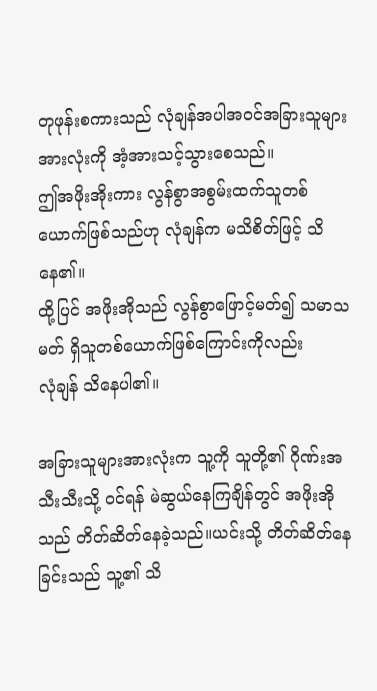တုဖုန်းစကားသည် လုံချန်အပါအ၀င်အခြားသူများ အားလုံးကို အံ့အားသင့်သွားစေသည်။
ဤအဖိုးအိုးကား လွန်စွာအစွမ်းထက်သူတစ်ယောက်ဖြစ်သည်ဟု လုံချန်က မသိစိတ်ဖြင့် သိနေ၏။
ထို့ပြင် အဖိုးအိုသည် လွန်စွာဖြောင့်မတ်၍ သမာသမတ် ရှိသူတစ်ယောက်ဖြစ်ကြောင်းကိုလည်း
လုံချန် သိနေပါ၏။

အခြားသူများအားလုံးက သူ့ကို သူတို့၏ ဂိုဏ်းအသီးသီးသို့ ၀င်ရန် မဲဆွယ်နေကြချိန်တွင် အဖိုးအို
သည် တိတ်ဆိတ်နေခဲ့သည်။ယင်းသို့ တိတ်ဆိတ်နေခြင်းသည် သူ့၏ သိ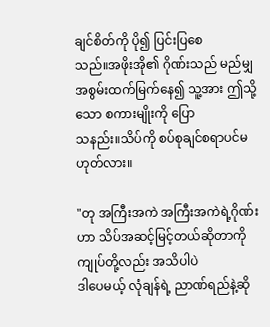ချင်စိတ်ကို ပို၍ ပြင်းပြစေ
သည်။အဖိုးအို၏ ဂိုဏ်းသည် မည်မျှ အစွမ်းထက်မြက်နေ၍ သူ့အား ဤသို့သော စကားမျိုးကို ပြော
သနည်း။သိပ်ကို စပ်စုချင်စရာပင်မဟုတ်လား။

"တု အကြီးအကဲ အကြီးအကဲရဲ့ဂိုဏ်းဟာ သိပ်အဆင့်မြင့်တယ်ဆိုတာကို ကျုပ်တို့လည်း အသိပါပဲ
ဒါပေမယ့် လုံချန်ရဲ့ ညာဏ်ရည်နဲ့ဆို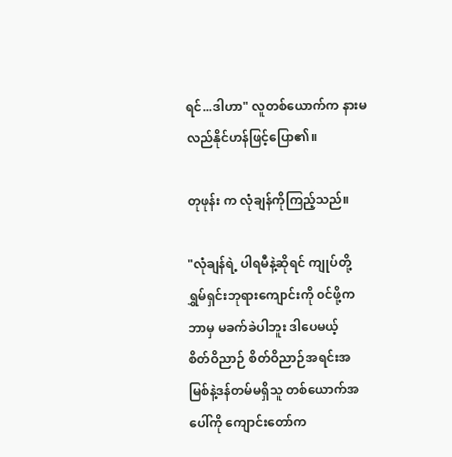ရင်...ဒါဟာ" လူတစ်ယောက်က နားမလည်နိုင်ဟန်ဖြင့်ပြော၏။

တုဖုန်း က လုံချန်ကိုကြည့်သည်။

"လုံချန်ရဲ့ ပါရမီနဲ့ဆိုရင် ကျုပ်တို့ ရွှမ်ရှင်းဘုရားကျောင်းကို ၀င်ဖို့ကဘာမှ မခက်ခဲပါဘူး ဒါပေမယ့်
စိတ်ဝိညာဉ် စိတ်ဝိညာဉ်အရင်းအမြစ်နဲ့ဒန်တမ်မရှိသူ တစ်ယောက်အပေါ်ကို ကျောင်းတော်က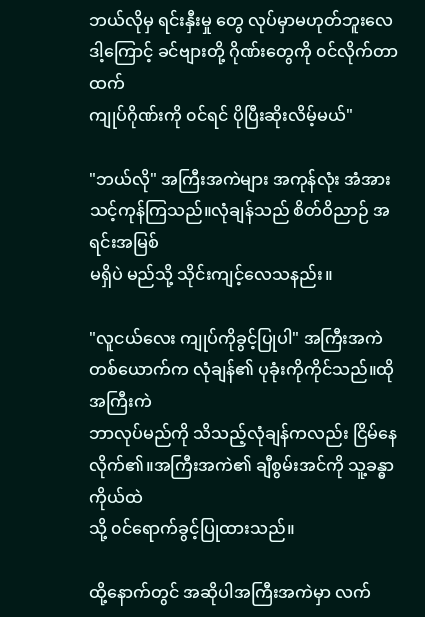ဘယ်လိုမှ ရင်းနှီးမှု တွေ လုပ်မှာမဟုတ်ဘူးလေ ဒါ့ကြောင့် ခင်ဗျားတို့ ဂိုဏ်းတွေကို ၀င်လိုက်တာထက်
ကျုပ်ဂိုဏ်းကို ၀င်ရင် ပိုပြီးဆိုးလိမ့်မယ်"

"ဘယ်လို" အကြီးအကဲများ အကုန်လုံး အံအားသင့်ကုန်ကြသည်။လုံချန်သည် စိတ်ဝိညာဉ် အရင်းအမြစ်
မရှိပဲ မည်သို့ သိုင်းကျင့်လေသနည်း။

"လူငယ်လေး ကျုပ်ကိုခွင့်ပြုပါ" အကြီးအကဲတစ်ယောက်က လုံချန်၏ ပုခုံးကိုကိုင်သည်။ထိုအကြီးကဲ
ဘာလုပ်မည်ကို သိသည့်လုံချန်ကလည်း ငြိမ်နေလိုက်၏။အကြီးအကဲ၏ ချီစွမ်းအင်ကို သူ့ခန္ဓာကိုယ်ထဲ
သို့ ၀င်ရောက်ခွင့်ပြုထားသည်။

ထို့နောက်တွင် အဆိုပါအကြီးအကဲမှာ လက်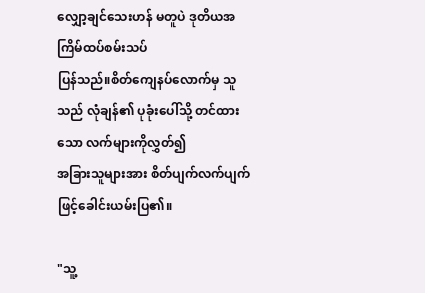လျှော့ချင်သေးဟန် မတူပဲ ဒုတိယအကြိမ်ထပ်စမ်းသပ်
ပြန်သည်။စိတ်ကျေနပ်လောက်မှ သူသည် လုံချန်၏ ပုခုံးပေါ်သို့ တင်ထားသော လက်များကိုလွှတ်၍
အခြားသူများအား စိတ်ပျက်လက်ပျက် ဖြင့်ခေါင်းယမ်းပြ၏။

"သူ့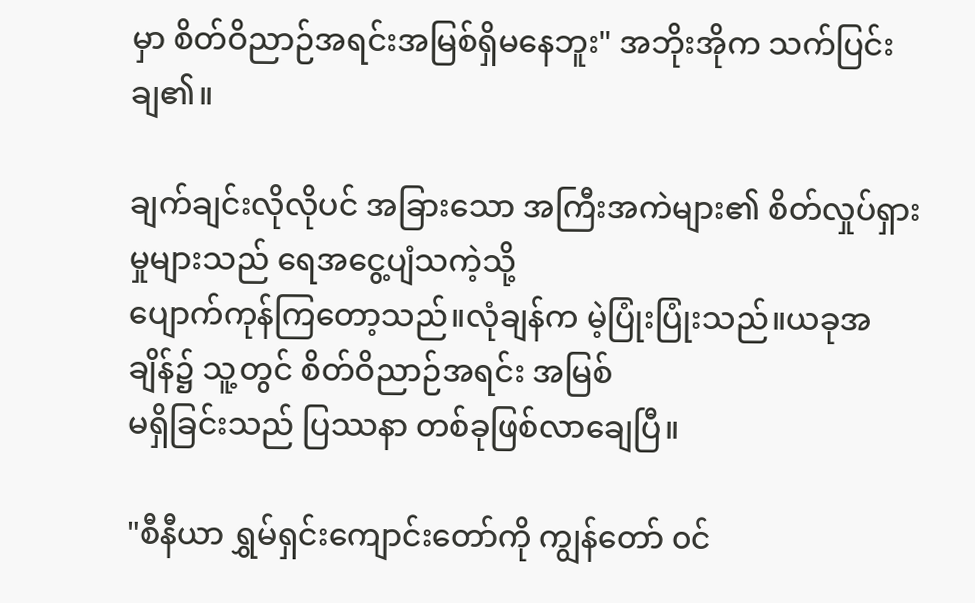မှာ စိတ်ဝိညာဉ်အရင်းအမြစ်ရှိမနေဘူး" အဘိုးအိုက သက်ပြင်းချ၏။

ချက်ချင်းလိုလိုပင် အခြားသော အကြီးအကဲများ၏ စိတ်လှုပ်ရှားမှုများသည် ရေအငွေ့ပျံသကဲ့သို့
ပျောက်ကုန်ကြတော့သည်။လုံချန်က မဲ့ပြုံးပြုံးသည်။ယခုအချိန်၌ သူ့တွင် စိတ်ဝိညာဉ်အရင်း အမြစ်
မရှိခြင်းသည် ပြဿနာ တစ်ခုဖြစ်လာချေပြီ။

"စီနီယာ ရွှမ်ရှင်းကျောင်းတော်ကို ကျွန်တော် ၀င်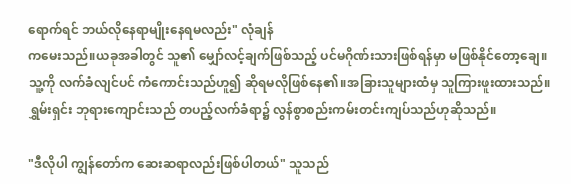ရောက်ရင် ဘယ်လိုနေရာမျိုးနေရမလည်း" လုံချန်
ကမေးသည်။ယခုအခါတွင် သူ၏ မျှော်လင့်ချက်ဖြစ်သည့် ပင်မဂိုဏ်းသားဖြစ်ရန်မှာ မဖြစ်နိုင်တော့ချေ။
သူ့ကို လက်ခံလျင်ပင် ကံကောင်းသည်ဟူ၍ ဆိုရမလိုဖြစ်နေ၏။အခြားသူများထံမှ သူကြားဖူးထားသည်။
ရွှမ်းရှင်း ဘုရားကျောင်းသည် တပည့်လက်ခံရာ၌ လွန်စွာစည်းကမ်းတင်းကျပ်သည်ဟုဆိုသည်။

"ဒီလိုပါ ကျွန်တော်က ဆေးဆရာလည်းဖြစ်ပါတယ်" သူသည်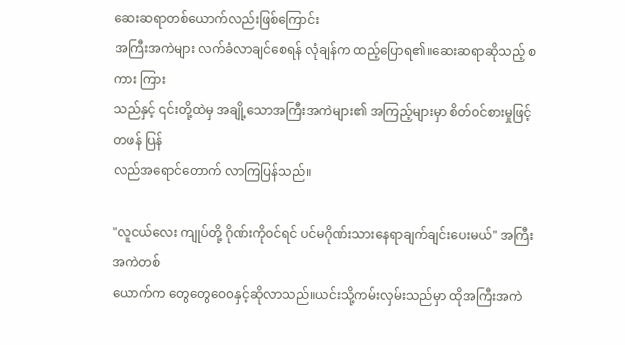ဆေးဆရာတစ်ယောက်လည်းဖြစ်ကြောင်း
အကြီးအကဲများ လက်ခံလာချင်စေရန် လုံချန်က ထည့်ပြောရ၏။ဆေးဆရာဆိုသည့် စကား ကြား
သည်နှင့် ၎င်းတို့ထဲမှ အချို့သောအကြီးအကဲများ၏ အကြည့်များမှာ စိတ်၀င်စားမှုဖြင့် တဖန် ပြန်
လည်အရောင်တောက် လာကြပြန်သည်။

"လူငယ်လေး ကျုပ်တို့ ဂိုဏ်းကို၀င်ရင် ပင်မဂိုဏ်းသားနေရာချက်ချင်းပေးမယ်" အကြီးအကဲတစ်
ယောက်က တွေတွေဝေ၀နှင့်ဆိုလာသည်။ယင်းသို့ကမ်းလှမ်းသည်မှာ ထိုအကြီးအကဲ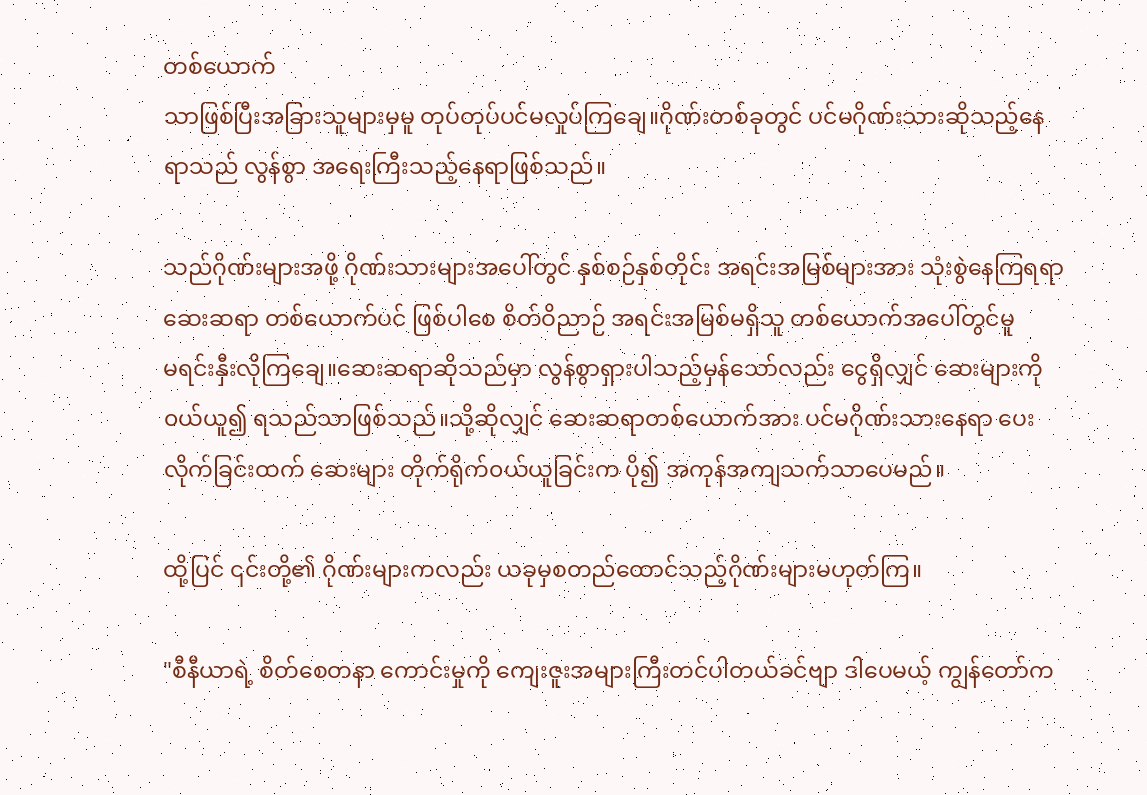တစ်ယောက်
သာဖြစ်ပြီးအခြားသူများမှမူ တုပ်တုပ်ပင်မလှုပ်ကြချေ။ဂိုဏ်းတစ်ခုတွင် ပင်မဂိုဏ်းသားဆိုသည့်နေ
ရာသည် လွန်စွာ အရေးကြီးသည့်နေရာဖြစ်သည်။

သည်ဂိုဏ်းများအဖို့ ဂိုဏ်းသားများအပေါ်တွင် နှစ်စဉ်နှစ်တိုင်း အရင်းအမြစ်များအား သုံးစွဲနေကြရရာ
ဆေးဆရာ တစ်ယောက်ပင် ဖြစ်ပါစေ စိတ်ဝိညာဉ် အရင်းအမြစ်မရှိသူ တစ်ယောက်အပေါ်တွင်မူ
မရင်းနှီးလိုကြချေ။ဆေးဆရာဆိုသည်မှာ လွန်စွာရှားပါသည့်မှန်သော်လည်း ငွေရှိလျှင် ဆေးများကို
၀ယ်ယူ၍ ရသည်သာဖြစ်သည်။သို့ဆိုလျှင် ဆေးဆရာတစ်ယောက်အား ပင်မဂိုဏ်းသားနေရာ ပေး
လိုက်ခြင်းထက် ဆေးများ တိုက်ရိုက်၀ယ်ယူခြင်းက ပို၍ အကုန်အကျသက်သာပေမည်။

ထို့ပြင် ၎င်းတို့၏ ဂိုဏ်းများကလည်း ယခုမှစတည်ထောင်သည့်ဂိုဏ်းများမဟုတ်ကြ။

"စီနီယာရဲ့ စိတ်စေတနာ ကောင်းမှုကို ကျေးဇူးအများကြီးတင်ပါတယ်ခင်ဗျာ ဒါပေမယ့် ကျွန်တော်က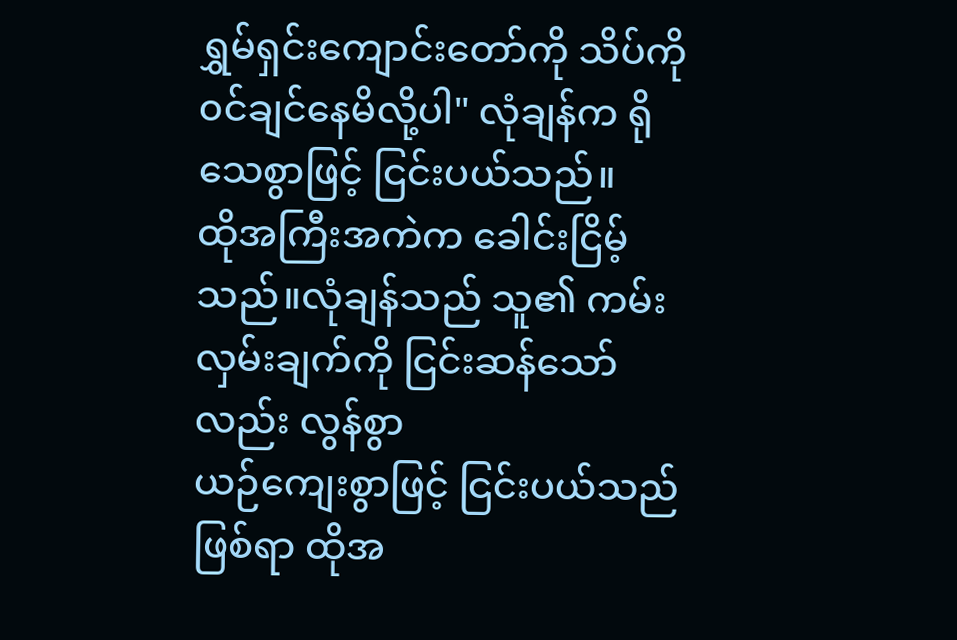ရွှမ်ရှင်းကျောင်းတော်ကို သိပ်ကို ၀င်ချင်နေမိလို့ပါ" လုံချန်က ရိုသေစွာဖြင့် ငြင်းပယ်သည်။
ထိုအကြီးအကဲက ခေါင်းငြိမ့်သည်။လုံချန်သည် သူ၏ ကမ်းလှမ်းချက်ကို ငြင်းဆန်သော်လည်း လွန်စွာ
ယဉ်ကျေးစွာဖြင့် ငြင်းပယ်သည်ဖြစ်ရာ ထိုအ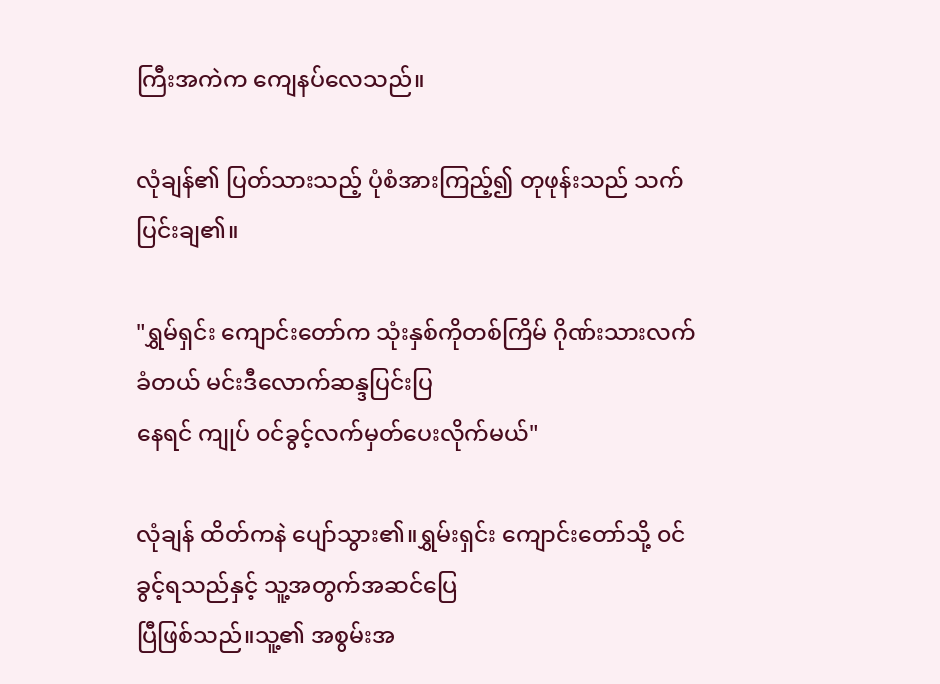ကြီးအကဲက ကျေနပ်လေသည်။

လုံချန်၏ ပြတ်သားသည့် ပုံစံအားကြည့်၍ တုဖုန်းသည် သက်ပြင်းချ၏။

"ရွှမ်ရှင်း ကျောင်းတော်က သုံးနှစ်ကိုတစ်ကြိမ် ဂိုဏ်းသားလက်ခံတယ် မင်းဒီလောက်ဆန္ဒပြင်းပြ
နေရင် ကျုပ် ၀င်ခွင့်လက်မှတ်ပေးလိုက်မယ်"

လုံချန် ထိတ်ကနဲ ပျော်သွား၏။ရွှမ်းရှင်း ကျောင်းတော်သို့ ၀င်ခွင့်ရသည်နှင့် သူ့အတွက်အဆင်ပြေ
ပြီဖြစ်သည်။သူ့၏ အစွမ်းအ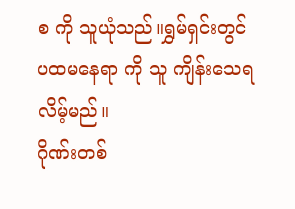စ ကို သူယုံသည်။ရွှမ်ရှင်းတွင် ပထမနေရာ ကို သူ ကျိန်းသေရလိမ့်မည်။
ဂိုဏ်းတစ်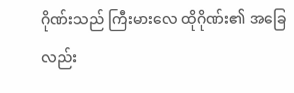ဂိုဏ်းသည် ကြီးမားလေ ထိုဂိုဏ်း၏ အခြေလည်း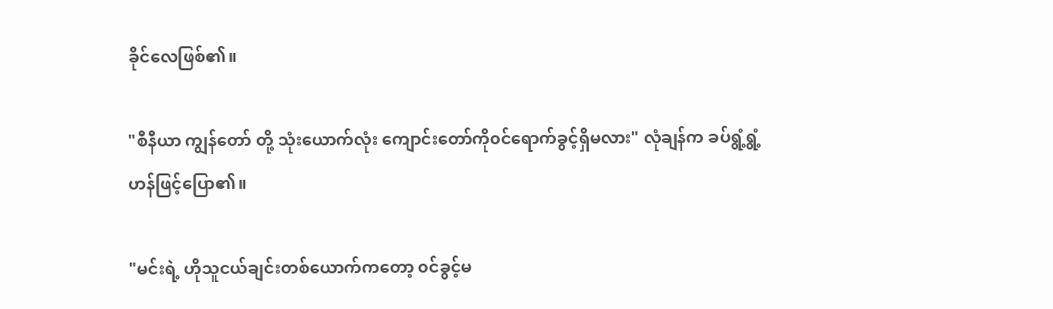ခိုင်လေဖြစ်၏။

"စီနီယာ ကျွန်တော် တို့ သုံးယောက်လုံး ကျောင်းတော်ကို၀င်ရောက်ခွင့်ရှိမလား" လုံချန်က ခပ်ရွံ့ရွံ့
ဟန်ဖြင့်ပြော၏။

"မင်းရဲ့ ဟိုသူငယ်ချင်းတစ်ယောက်ကတော့ ၀င်ခွင့်မ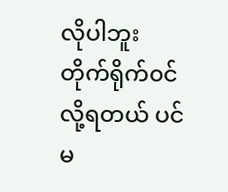လိုပါဘူး တိုက်ရိုက်၀င်လို့ရတယ် ပင်မ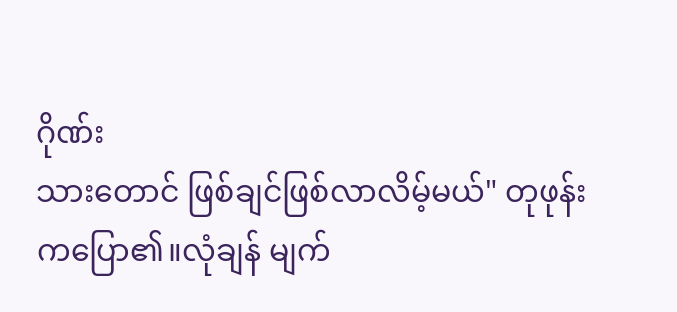ဂိုဏ်း
သားတောင် ဖြစ်ချင်ဖြစ်လာလိမ့်မယ်" တုဖုန်းကပြော၏။လုံချန် မျက်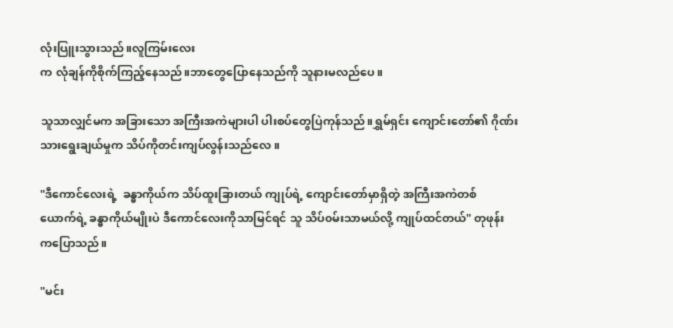လုံးပြူးသွားသည်။လူကြမ်းလေး
က လုံချန်ကိုစိုက်ကြည့်နေသည်။ဘာတွေပြောနေသည်ကို သူနားမလည်ပေ။

သူသာလျှင်မက အခြားသော အကြီးအကဲများပါ ပါးစပ်တွေပြဲကုန်သည်။ရွှမ်ရှင်း ကျောင်းတော်၏ ဂိုဏ်း
သားရွေးချယ်မှုက သိပ်ကိုတင်းကျပ်လွန်းသည်လေ။

"ဒီကောင်လေးရဲ့  ခန္ဓာကိုယ်က သိပ်ထူးခြားတယ် ကျုပ်ရဲ့ ကျောင်းတော်မှာရှိတဲ့ အကြီးအကဲတစ်
ယောက်ရဲ့ ခန္ဓာကိုယ်မျိုးပဲ ဒီကောင်လေးကိုသာမြင်ရင် သူ သိပ်၀မ်းသာမယ်လို့ ကျုပ်ထင်တယ်" တုဖုန်း
ကပြောသည်။

"မင်း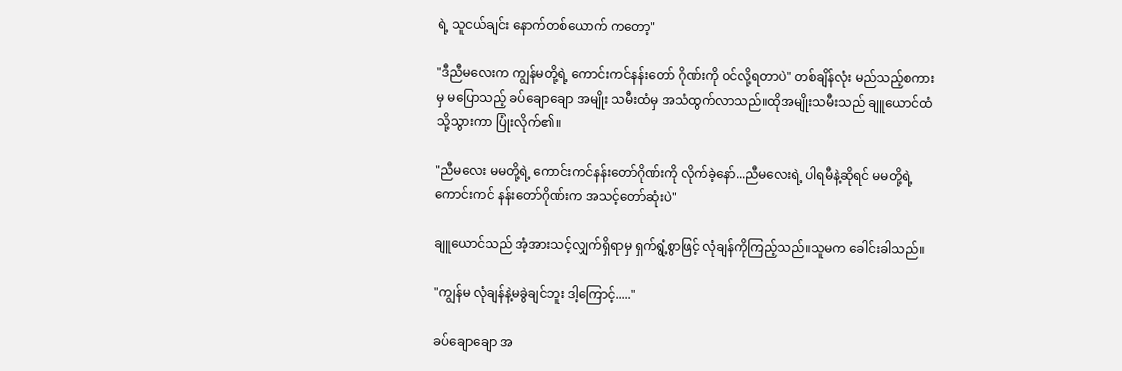ရဲ့ သူငယ်ချင်း နောက်တစ်ယောက် ကတော့"

"ဒီညီမလေးက ကျွန်မတို့ရဲ့ ကောင်းကင်နန်းတော် ဂိုဏ်းကို ၀င်လို့ရတာပဲ" တစ်ချိန်လုံး မည်သည့်စကား
မှ မပြောသည့် ခပ်ချောချော အမျိုး သမီးထံမှ အသံထွက်လာသည်။ထိုအမျိုးသမီးသည် ချူယောင်ထံ
သို့သွားကာ ပြုံးလိုက်၏။

"ညီမလေး မမတို့ရဲ့ ကောင်းကင်နန်းတော်ဂိုဏ်းကို လိုက်ခဲ့နော်...ညီမလေးရဲ့ ပါရမီနဲ့ဆိုရင် မမတို့ရဲ့
ကောင်းကင် နန်းတော်ဂိုဏ်းက အသင့်တော်ဆုံးပဲ"

ချူယောင်သည် အံ့အားသင့်လျှက်ရှိရာမှ ရှက်ရွံ့စွာဖြင့် လုံချန်ကိုကြည့်သည်။သူမက ခေါင်းခါသည်။

"ကျွန်မ လုံချန်နဲ့မခွဲချင်ဘူး ဒါ့ကြောင့်....."

ခပ်ချောချော အ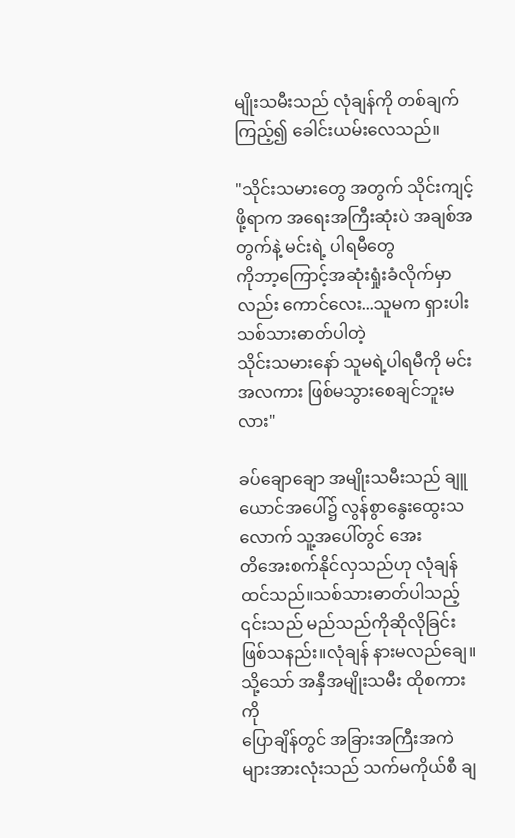မျိုးသမီးသည် လုံချန်ကို တစ်ချက်ကြည့်၍ ခေါင်းယမ်းလေသည်။

"သိုင်းသမားတွေ အတွက် သိုင်းကျင့်ဖို့ရာက အရေးအကြီးဆုံးပဲ အချစ်အတွက်နဲ့ မင်းရဲ့ ပါရမီတွေ
ကိုဘာ့ကြောင့်အဆုံးရှုံးခံလိုက်မှာလည်း ကောင်လေး...သူမက ရှားပါး သစ်သားဓာတ်ပါတဲ့
သိုင်းသမားနော် သူမရဲ့ပါရမီကို မင်း အလကား ဖြစ်မသွားစေချင်ဘူးမလား"

ခပ်ချောချော အမျိုးသမီးသည် ချူယောင်အပေါ်၌ လွန်စွာနွေးထွေးသလောက် သူ့အပေါ်တွင် အေး
တိအေးစက်နိုင်လှသည်ဟု လုံချန်ထင်သည်။သစ်သားဓာတ်ပါသည့်
၎င်းသည် မည်သည်ကိုဆိုလိုခြင်းဖြစ်သနည်း။လုံချန် နားမလည်ချေ။သို့သော် အနှီအမျိုးသမီး ထိုစကားကို
ပြောချိန်တွင် အခြားအကြီးအကဲများအားလုံးသည် သက်မကိုယ်စီ ချ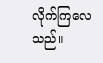လိုက်ကြလေသည်။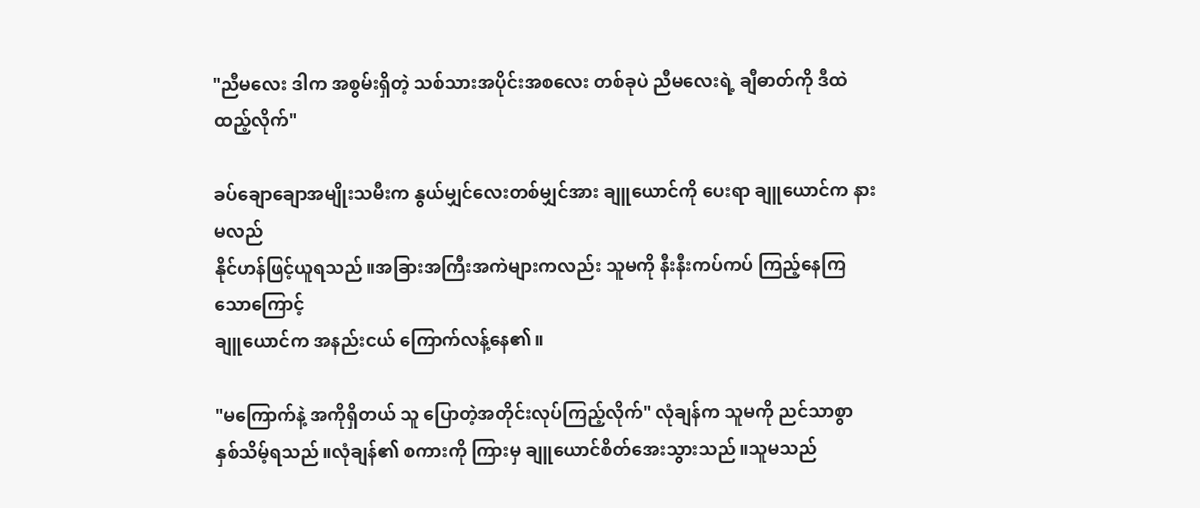"ညီမလေး ဒါက အစွမ်းရှိတဲ့ သစ်သားအပိုင်းအစလေး တစ်ခုပဲ ညီမလေးရဲ့ ချီဓာတ်ကို ဒီထဲထည့်လိုက်"

ခပ်ချောချောအမျိုးသမီးက နွယ်မျှင်လေးတစ်မျှင်အား ချူယောင်ကို ပေးရာ ချူယောင်က နားမလည်
နိုင်ဟန်ဖြင့်ယူရသည်။အခြားအကြီးအကဲများကလည်း သူမကို နီးနီးကပ်ကပ် ကြည့်နေကြသောကြောင့်
ချူယောင်က အနည်းငယ် ကြောက်လန့်နေ၏။

"မကြောက်နဲ့ အကိုရှိတယ် သူ ပြောတဲ့အတိုင်းလုပ်ကြည့်လိုက်" လုံချန်က သူမကို ညင်သာစွာ
နှစ်သိမ့်ရသည်။လုံချန်၏ စကားကို ကြားမှ ချူယောင်စိတ်အေးသွားသည်။သူမသည်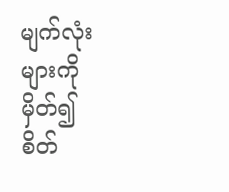မျက်လုံးများကို
မှိတ်၍ စိတ်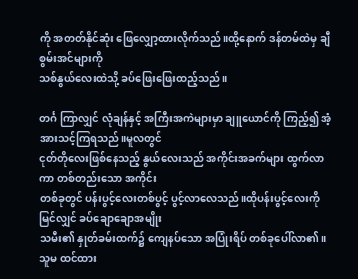ကို အတတ်နိုင်ဆုံး ဖြေလျှော့ထားလိုက်သည်။ထို့နောက် ဒန်တမ်ထဲမှ ချီစွမ်းအင်များကို
သစ်နွယ်လေးထဲသို့ ခပ်ဖြေးဖြေးထည့်သည်။

တင်္ဂ ကြာလျှင် လုံချန်နှင့် အကြီးအကဲများမှာ ချူယောင်ကို ကြည့်၍ အံ့အားသင့်ကြရသည်။မူလတွင်
ငုတ်တိုလေးဖြစ်နေသည့် နွယ်လေးသည် အကိုင်းအခက်များ ထွက်လာကာ တစ်တည်းသော အကိုင်း
တစ်ခုတွင် ပန်းပွင့်လေးတစ်ပွင့် ပွင့်လာလေသည်။ထိုပန်းပွင့်လေးကို မြင်လျှင် ခပ်ချောချောအမျိုး
သမီး၏ နှုတ်ခမ်းထက်၌ ကျေနပ်သော အပြုံးရိပ် တစ်ခုပေါ်လာ၏။သူမ ထင်ထား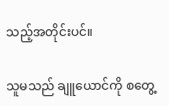သည့်အတိုင်းပင်။

သူမသည် ချူယောင်ကို စတွေ့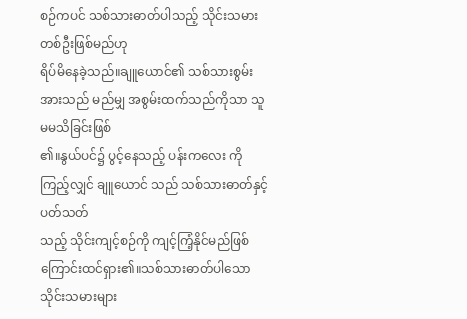စဉ်ကပင် သစ်သားဓာတ်ပါသည့် သိုင်းသမား တစ်ဦးဖြစ်မည်ဟု
ရိပ်မိနေခဲ့သည်။ချူယောင်၏ သစ်သားစွမ်းအားသည် မည်မျှ အစွမ်းထက်သည်ကိုသာ သူမမသိခြင်းဖြစ်
၏။နွယ်ပင်၌ ပွင့်နေသည့် ပန်းကလေး ကို ကြည့်လျှင် ချူယောင် သည် သစ်သားဓာတ်နှင့် ပတ်သတ်
သည့် သိုင်းကျင့်စဉ်ကို ကျင့်ကြံ့နိုင်မည်ဖြစ်ကြောင်းထင်ရှား၏။သစ်သားဓာတ်ပါသော သိုင်းသမားများ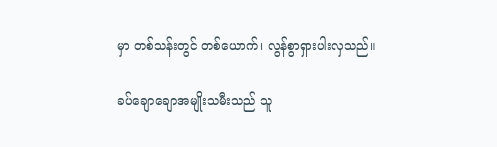မှာ တစ်သန်းတွင် တစ်ယောက်၊ လွန်စွာရှားပါးလှသည်။

ခပ်ချောချောအမျိုးသမီးသည် သူ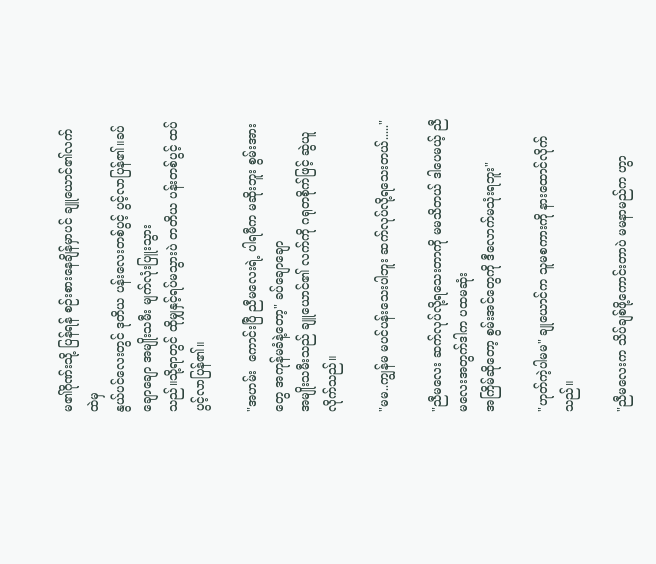မ၏ဂိုဏ်းသို့ ပြန်ရန် စဉ်းစားနေချိန်မှာပင် ချူယောင်၏လက်ထဲမှ
နွယ်ပင်လေးတွင် ဒုတိယ ပန်းလေးတစ်ပွင့် ပွင့်လာပြန်၏။ခပ်ချောချော အမျိုးသမီး မျက်လုံးပြူးသွား
သည်။သို့ရာတွင် ထိုမျှနှင့်ရပ်မသွားပဲ တတိယ ပန်းတစ်ပွင့် ထပ်ပွင့်လာပြန်၏။

"အဟမ်း  ကောင်းပြီ ညီမလေးရဲ့ ပါရမီက မဆိုးဘူး စွမ်းအားတွေ အကုန်မခံနဲ့တော့" ခပ်ချောချော
အမျိုးသမီးသည် ချူယောင်၏ လက်ကို ဂရုတစိုက်ဖြင့် ဆွဲယူလိုက်သည်။

"မမ..ကျွန်မ မပင်ပန်းသေးပါဘူး ဆက်လုပ်လို့ရသေးတယ်....."

"ညီမလေး ဆက်လုပ်လို့ရသေးတာကို မမသိတယ် ဒါပေမယ့် ညီမလေးအတွက်ဒါက ပထမဆုံး
အကြိမ်ဆိုတော့ စွမ်းအင်တွေကို ဒီလောက်မသုံးရဘူး"

"ဟုတ်ကဲ့ပါမမ" ချုယောင်က သူမစကားကို နားထောင်လိုက်သည်။

"ညီမလေးက သိပ်ချစ်ဖို့ကောင်းတာပဲ မမနာမည်က ဟွာ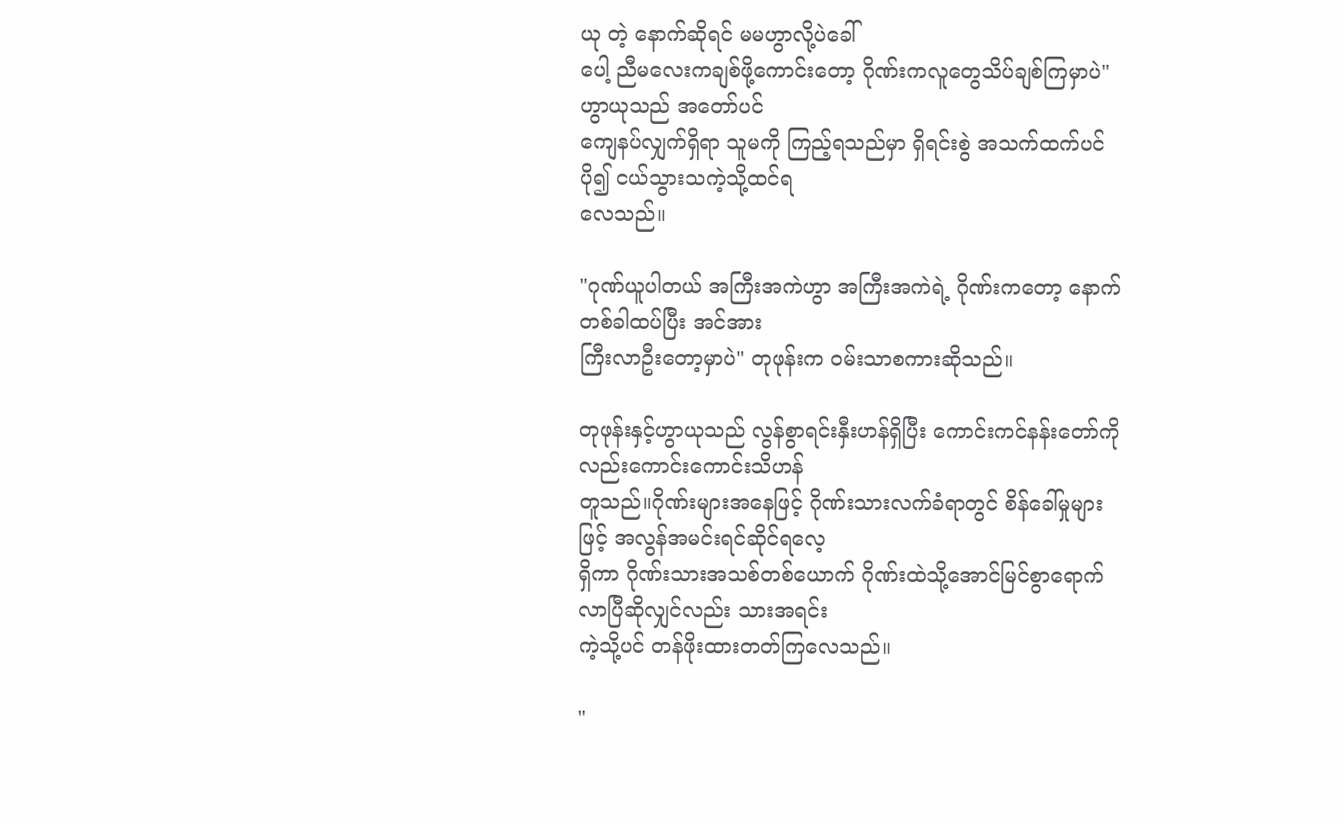ယု တဲ့ နောက်ဆိုရင် မမဟွာလို့ပဲခေါ်
ပေါ့ ညီမလေးကချစ်ဖို့ကောင်းတော့ ဂိုဏ်းကလူတွေသိပ်ချစ်ကြမှာပဲ" ဟွာယုသည် အတော်ပင်
ကျေနပ်လျှက်ရှိရာ သူမကို ကြည့်ရသည်မှာ ရှိရင်းစွဲ အသက်ထက်ပင်ပို၍ ငယ်သွားသကဲ့သို့ထင်ရ
လေသည်။

"ဂုဏ်ယူပါတယ် အကြီးအကဲဟွာ အကြီးအကဲရဲ့ ဂိုဏ်းကတော့ နောက်တစ်ခါထပ်ပြီး အင်အား
ကြီးလာဦးတော့မှာပဲ" တုဖုန်းက ၀မ်းသာစကားဆိုသည်။

တုဖုန်းနှင့်ဟွာယုသည် လွန်စွာရင်းနှီးဟန်ရှိပြီး ကောင်းကင်နန်းတော်ကိုလည်းကောင်းကောင်းသိဟန်
တူသည်။ဂိုဏ်းများအနေဖြင့် ဂိုဏ်းသားလက်ခံရာတွင် စိန်ခေါ်မှုများဖြင့် အလွန်အမင်းရင်ဆိုင်ရလေ့
ရှိကာ ဂိုဏ်းသားအသစ်တစ်ယောက် ဂိုဏ်းထဲသို့အောင်မြင်စွာရောက်လာပြီဆိုလျှင်လည်း သားအရင်း
ကဲ့သို့ပင် တန်ဖိုးထားတတ်ကြလေသည်။

"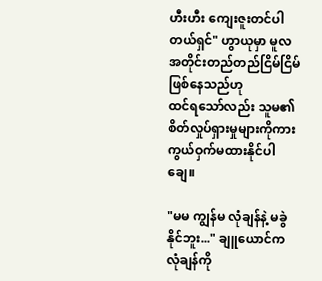ဟီးဟီး ကျေးဇူးတင်ပါတယ်ရှင်" ဟွာယုမှာ မူလအတိုင်းတည်တည်ငြိမ်ငြိမ်ဖြစ်နေသည်ဟု
ထင်ရသော်လည်း သူမ၏ စိတ်လှုပ်ရှားမှုများကိုကား ကွယ်ဝှက်မထားနိုင်ပါချေ။

"မမ ကျွန်မ လုံချန်နဲ့ မခွဲနိုင်ဘူး..." ချူယောင်က လုံချန်ကို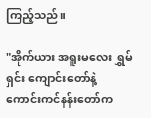ကြည့်သည်။

"အိုက်ယား အရူးမလေး ရွှမ်ရှင်း ကျောင်းတော်နဲ့ ကောင်းကင်နန်းတော်က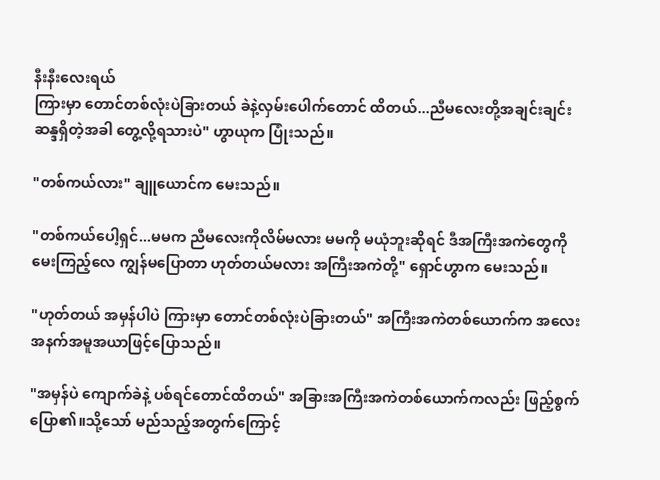နီးနီးလေးရယ်
ကြားမှာ တောင်တစ်လုံးပဲခြားတယ် ခဲနဲ့လှမ်းပေါက်တောင် ထိတယ်...ညီမလေးတို့အချင်းချင်း
ဆန္ဒရှိတဲ့အခါ တွေ့လို့ရသားပဲ" ဟွာယုက ပြုံးသည်။

"တစ်ကယ်လား" ချူယောင်က မေးသည်။

"တစ်ကယ်ပေါ့ရှင်...မမက ညီမလေးကိုလိမ်မလား မမကို မယုံဘူးဆိုရင် ဒီအကြီးအကဲတွေကို
မေးကြည့်လေ ကျွန်မပြောတာ ဟုတ်တယ်မလား အကြီးအကဲတို့" ရှောင်ဟွာက မေးသည်။

"ဟုတ်တယ် အမှန်ပါပဲ ကြားမှာ တောင်တစ်လုံးပဲခြားတယ်" အကြီးအကဲတစ်ယောက်က အလေး
အနက်အမူအယာဖြင့်ပြောသည်။

"အမှန်ပဲ ကျောက်ခဲနဲ့ ပစ်ရင်တောင်ထိတယ်" အခြားအကြီးအကဲတစ်ယောက်ကလည်း ဖြည့်စွက်
ပြော၏။သို့သော် မည်သည့်အတွက်ကြောင့်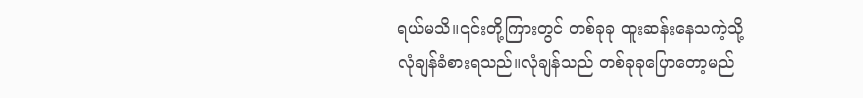ရယ်မသိ။၎င်းတို့ကြားတွင် တစ်ခုခု ထူးဆန်းနေသကဲ့သို့
လုံချန်ခံစားရသည်။လုံချန်သည် တစ်ခုခုပြောတော့မည်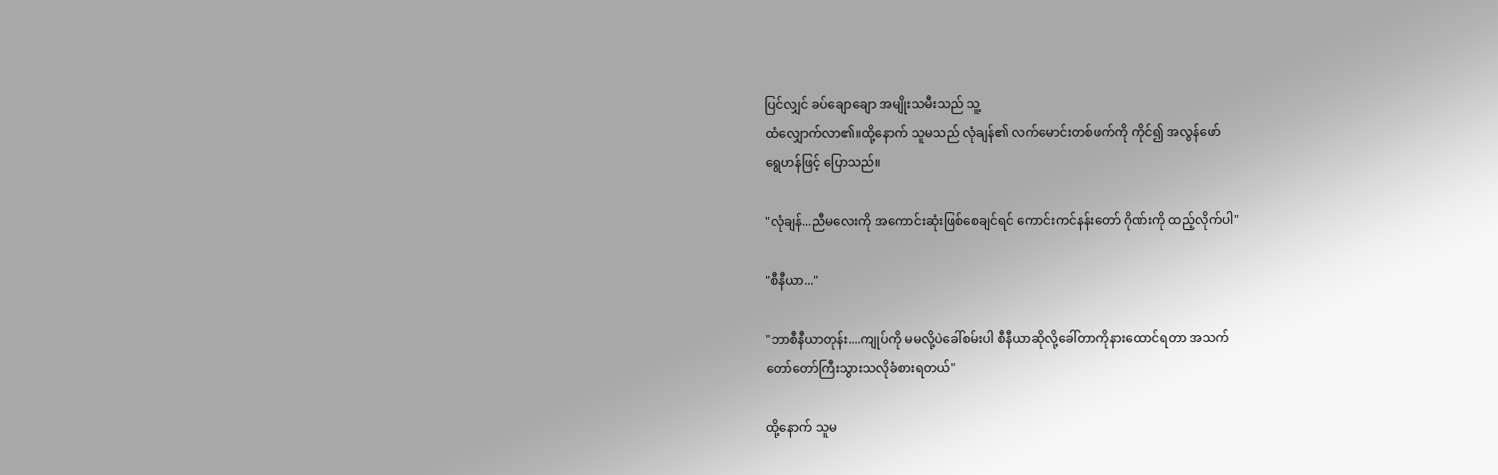ပြင်လျှင် ခပ်ချောချော အမျိုးသမီးသည် သူ့
ထံလျှောက်လာ၏။ထို့နောက် သူမသည် လုံချန်၏ လက်မောင်းတစ်ဖက်ကို ကိုင်၍ အလွန်ဖော်
ရွေဟန်ဖြင့် ပြောသည်။

"လုံချန်...ညီမလေးကို အကောင်းဆုံးဖြစ်စေချင်ရင် ကောင်းကင်နန်းတော် ဂိုဏ်းကို ထည့်လိုက်ပါ"

"စီနီယာ..."

"ဘာစီနီယာတုန်း....ကျုပ်ကို မမလို့ပဲခေါ်စမ်းပါ စီနီယာဆိုလို့ခေါ်တာကိုနားထောင်ရတာ အသက်
တော်တော်ကြီးသွားသလိုခံစားရတယ်"

ထို့နောက် သူမ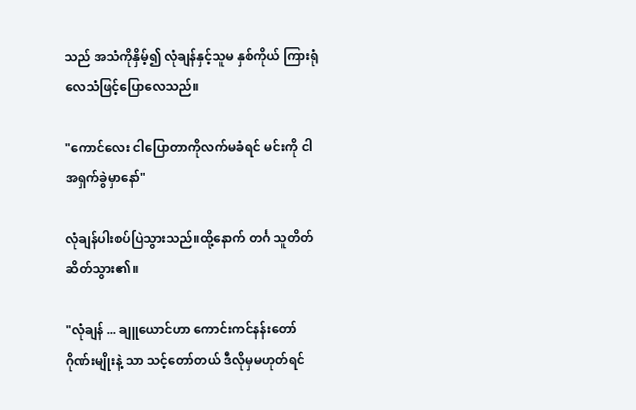သည် အသံကိုနှိမ့်၍ လုံချန်နှင့်သူမ နှစ်ကိုယ် ကြားရုံလေသံဖြင့်ပြောလေသည်။

"ကောင်လေး ငါပြောတာကိုလက်မခံရင် မင်းကို ငါ အရှက်ခွဲမှာနော်"

လုံချန်ပါးစပ်ပြဲသွားသည်။ထို့နောက် တင်္ဂ သူတိတ်ဆိတ်သွား၏။

"လုံချန် ... ချူယောင်ဟာ ကောင်းကင်နန်းတော်ဂိုဏ်းမျိုးနဲ့ သာ သင့်တော်တယ် ဒီလိုမှမဟုတ်ရင်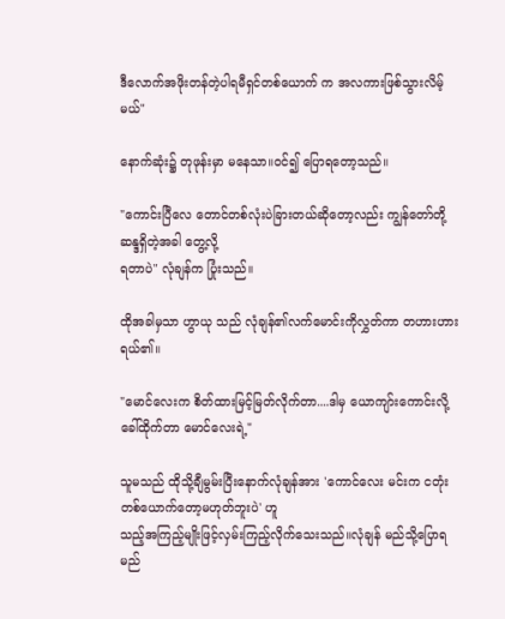ဒီလောက်အဖိုးတန်တဲ့ပါရမီရှင်တစ်ယောက် က အလကားဖြစ်သွားလိမ့်မယ်"

နောက်ဆုံး၌ တုဖုန်းမှာ မနေသာ။၀င်၍ ပြောရတော့သည်။

"ကောင်းပြီလေ တောင်တစ်လုံးပဲခြားတယ်ဆိုတော့လည်း ကျွန်တော်တို့  ဆန္ဒရှိတဲ့အခါ တွေ့လို့
ရတာပဲ" လုံချန်က ပြုံးသည်။

ထိုအခါမှသာ ဟွာယု သည် လုံချန်၏လက်မောင်းကိုလွှတ်ကာ တဟားဟား ရယ်၏။

"မောင်လေးက စိတ်ထားမြင့်မြတ်လိုက်တာ....ဒါမှ ယောကျာ်းကောင်းလို့ ခေါ်ထိုက်တာ မောင်လေးရဲ့"

သူမသည် ထိုသို့ချီမွမ်းပြီးနောက်လုံချန်အား 'ကောင်လေး မင်းက ငတုံးတစ်ယောက်တော့မဟုတ်ဘူးပဲ' ဟူ
သည့်အကြည့်မျိုးဖြင့်လှမ်းကြည့်လိုက်သေးသည်။လုံချန် မည်သို့ပြောရမည်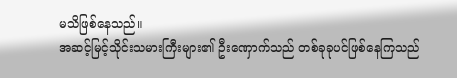မသိဖြစ်နေသည်။
အဆင့်မြင့်သိုင်းသမားကြီးများ၏ ဦးဏှောက်သည် တစ်ခုခုပင်ဖြစ်နေကြသည်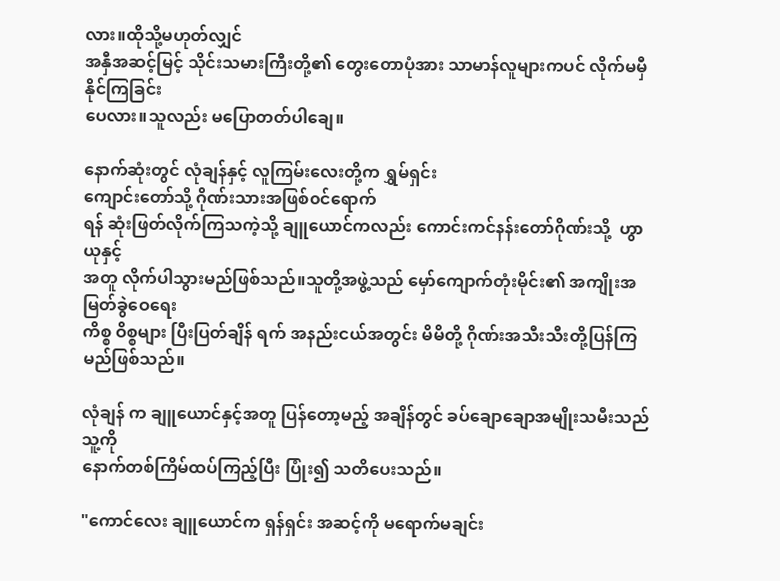လား။ထိုသို့မဟုတ်လျှင်
အနှီအဆင့်မြင့် သိုင်းသမားကြီးတို့၏ တွေးတောပုံအား သာမာန်လူများကပင် လိုက်မမှီနိုင်ကြခြင်း
ပေလား။သူလည်း မပြောတတ်ပါချေ။

နောက်ဆုံးတွင် လုံချန်နှင့် လူကြမ်းလေးတို့က ရွှမ်ရှင်း
ကျောင်းတော်သို့ ဂိုဏ်းသားအဖြစ်၀င်ရောက်
ရန် ဆုံးဖြတ်လိုက်ကြသကဲ့သို့ ချူယောင်ကလည်း ကောင်းကင်နန်းတော်ဂိုဏ်းသို့  ဟွာယုနှင့်
အတူ လိုက်ပါသွားမည်ဖြစ်သည်။သူတို့အဖွဲ့သည် မှော်ကျောက်တုံးမိုင်း၏ အကျိုးအမြတ်ခွဲဝေရေး
ကိစ္စ ဝိစ္စများ ပြီးပြတ်ချိန် ရက် အနည်းငယ်အတွင်း မိမိတို့ ဂိုဏ်းအသီးသီးတို့ပြန်ကြမည်ဖြစ်သည်။

လုံချန် က ချူယောင်နှင့်အတူ ပြန်တော့မည့် အချိန်တွင် ခပ်ချောချောအမျိုးသမီးသည် သူ့ကို
နောက်တစ်ကြိမ်ထပ်ကြည့်ပြီး ပြုံး၍ သတိပေးသည်။

"ကောင်လေး ချူယောင်က ရှန်ရှင်း အဆင့်ကို မရောက်မချင်း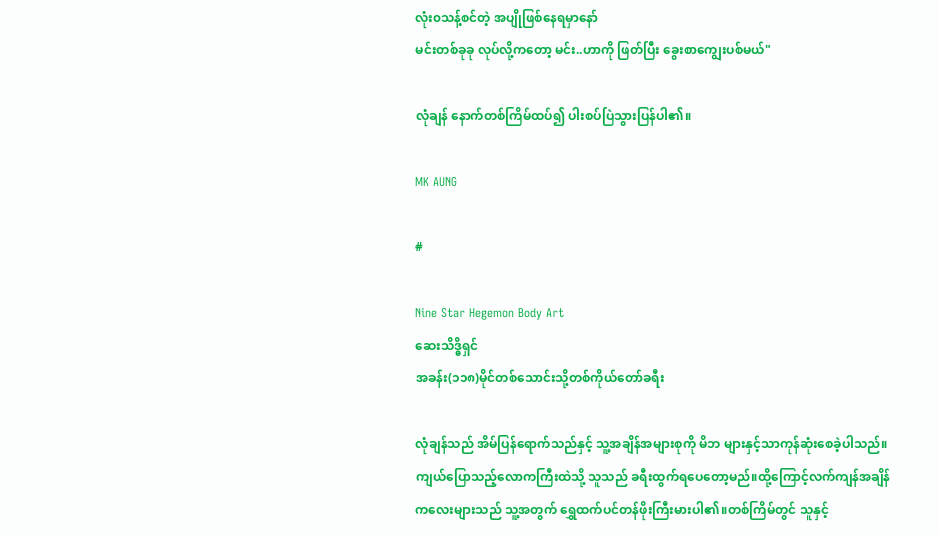လုံး၀သန့်စင်တဲ့ အပျိုဖြစ်နေရမှာနော်
မင်းတစ်ခုခု လုပ်လို့ကတော့ မင်း..ဟာကို ဖြတ်ပြီး ခွေးစာကျွေးပစ်မယ်"

လုံချန် နောက်တစ်ကြိမ်ထပ်၍ ပါးစပ်ပြဲသွားပြန်ပါ၏။

MK AUNG

#

Nine Star Hegemon Body Art
ဆေးသိဒ္ဓိရှင်
အခန်း(၁၁၈)မိုင်တစ်သောင်းသို့တစ်ကိုယ်တော်ခရီး

လုံချန်သည် အိမ်ပြန်ရောက်သည်နှင့် သူ့အချိန်အများစုကို မိဘ များနှင့်သာကုန်ဆုံးစေခဲ့ပါသည်။
ကျယ်ပြောသည့်လောကကြီးထဲသို့ သူသည် ခရီးထွက်ရပေတော့မည်။ထို့ကြောင့်လက်ကျန်အချိန်
ကလေးများသည် သူ့အတွက် ရွှေထက်ပင်တန်ဖိုးကြီးမားပါ၏။တစ်ကြိမ်တွင် သူနှင့်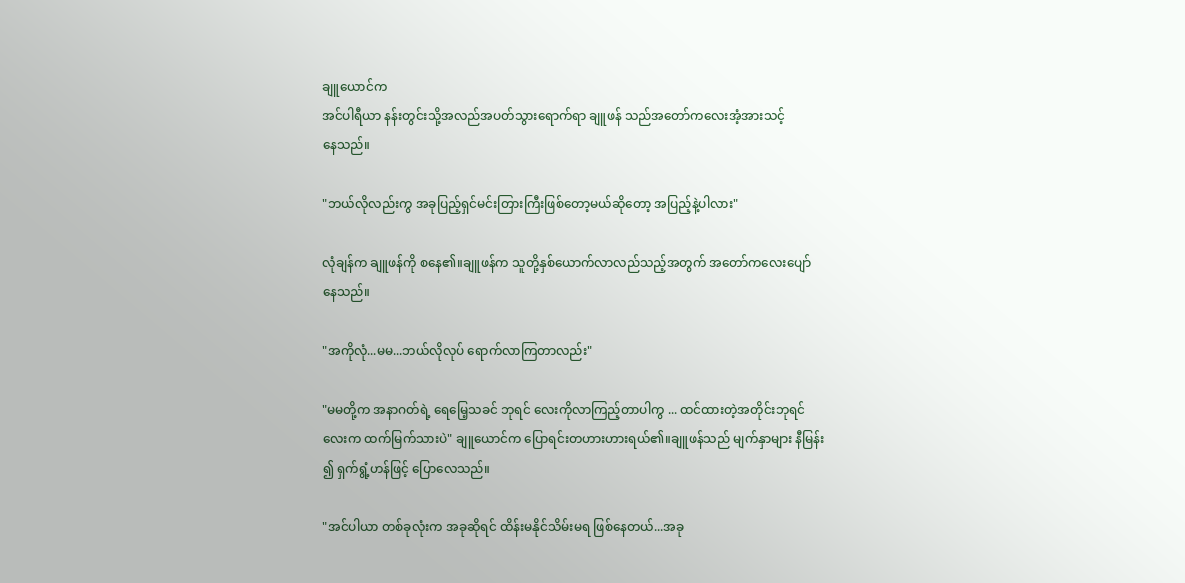ချူယောင်က
အင်ပါရီယာ နန်းတွင်းသို့အလည်အပတ်သွားရောက်ရာ ချူဖန် သည်အတော်ကလေးအံ့အားသင့်
နေသည်။

"ဘယ်လိုလည်းကွ အခုပြည့်ရှင်မင်းတြားကြီးဖြစ်တော့မယ်ဆိုတော့ အပြည့်နဲ့ပါလား"

လုံချန်က ချူဖန်ကို စနေ၏။ချူဖန်က သူတို့နှစ်ယောက်လာလည်သည့်အတွက် အတော်ကလေးပျော်
နေသည်။

"အကိုလုံ...မမ...ဘယ်လိုလုပ် ရောက်လာကြတာလည်း"

"မမတို့က အနာဂတ်ရဲ့ ရေမြေ့သခင် ဘုရင် လေးကိုလာကြည့်တာပါကွ ... ထင်ထားတဲ့အတိုင်းဘုရင်
လေးက ထက်မြက်သားပဲ" ချူယောင်က ပြောရင်းတဟားဟားရယ်၏။ချူဖန်သည် မျက်နှာများ နီမြန်း
၍ ရှက်ရွံ့ဟန်ဖြင့် ပြောလေသည်။

"အင်ပါယာ တစ်ခုလုံးက အခုဆိုရင် ထိန်းမနိုင်သိမ်းမရ ဖြစ်နေတယ်...အခု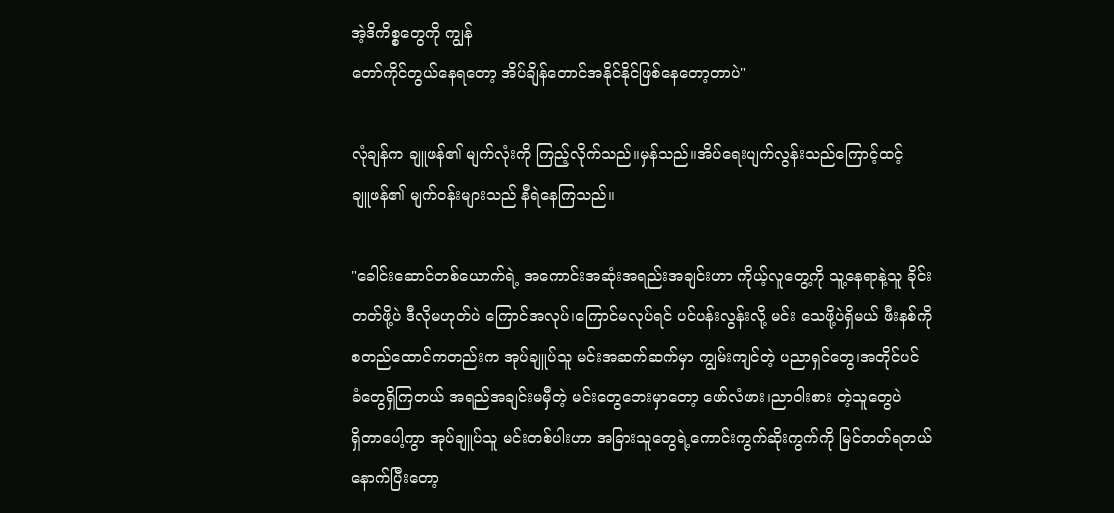အဲ့ဒိကိစ္စတွေကို ကျွန်
တော်ကိုင်တွယ်နေရတော့ အိပ်ချိန်တောင်အနိုင်နိုင်ဖြစ်နေတော့တာပဲ"

လုံချန်က ချူဖန်၏ မျက်လုံးကို ကြည့်လိုက်သည်။မှန်သည်။အိပ်ရေးပျက်လွန်းသည်ကြောင့်ထင့်
ချူဖန်၏ မျက်၀န်းများသည် နီရဲနေကြသည်။

"ခေါင်းဆောင်တစ်ယောက်ရဲ့ အကောင်းအဆုံးအရည်းအချင်းဟာ ကိုယ့်လူတွေ့ကို သူ့နေရာနဲ့သူ ခိုင်း
တတ်ဖို့ပဲ ဒီလိုမဟုတ်ပဲ ကြောင်အလုပ်၊ကြောင်မလုပ်ရင် ပင်ပန်းလွန်းလို့ မင်း သေဖို့ပဲရှိမယ် ဖီးနစ်ကို
စတည်ထောင်ကတည်းက အုပ်ချူပ်သူ မင်းအဆက်ဆက်မှာ ကျွမ်းကျင်တဲ့ ပညာရှင်တွေ၊အတိုင်ပင်
ခံတွေရှိကြတယ် အရည်အချင်းမမှီတဲ့ မင်းတွေဘေးမှာတော့ ဖော်လံဖား၊ညာဝါးစား တဲ့သူတွေပဲ
ရှိတာပေါ့ကွာ အုပ်ချူပ်သူ မင်းတစ်ပါးဟာ အခြားသူတွေရဲ့ကောင်းကွက်ဆိုးကွက်ကို မြင်တတ်ရတယ်
နောက်ပြီးတော့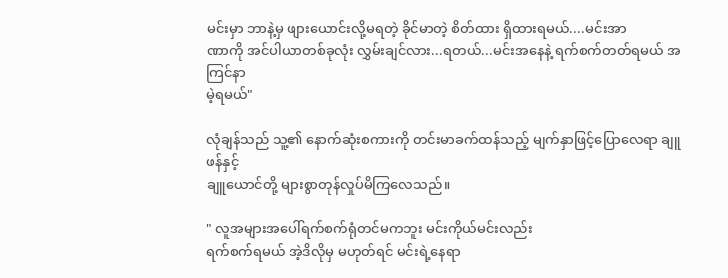မင်းမှာ ဘာနဲ့မှ ဖျားယောင်းလို့မရတဲ့ ခိုင်မာတဲ့ စိတ်ထား ရှိထားရမယ်....မင်းအာ
ဏာကို အင်ပါယာတစ်ခုလုံး လွှမ်းချင်လား...ရတယ်...မင်းအနေနဲ့ ရက်စက်တတ်ရမယ် အကြင်နာ
မဲ့ရမယ်"

လုံချန်သည် သူ့၏ နောက်ဆုံးစကားကို တင်းမာခက်ထန်သည့် မျက်နှာဖြင့်ပြောလေရာ ချူဖန်နှင့်
ချူယောင်တို့ များစွာတုန်လှုပ်မိကြလေသည်။

" လူအများအပေါ်ရက်စက်ရုံတင်မကဘူး မင်းကိုယ်မင်းလည်း
ရက်စက်ရမယ် အဲ့ဒိလိုမှ မဟုတ်ရင် မင်းရဲ့နေရာ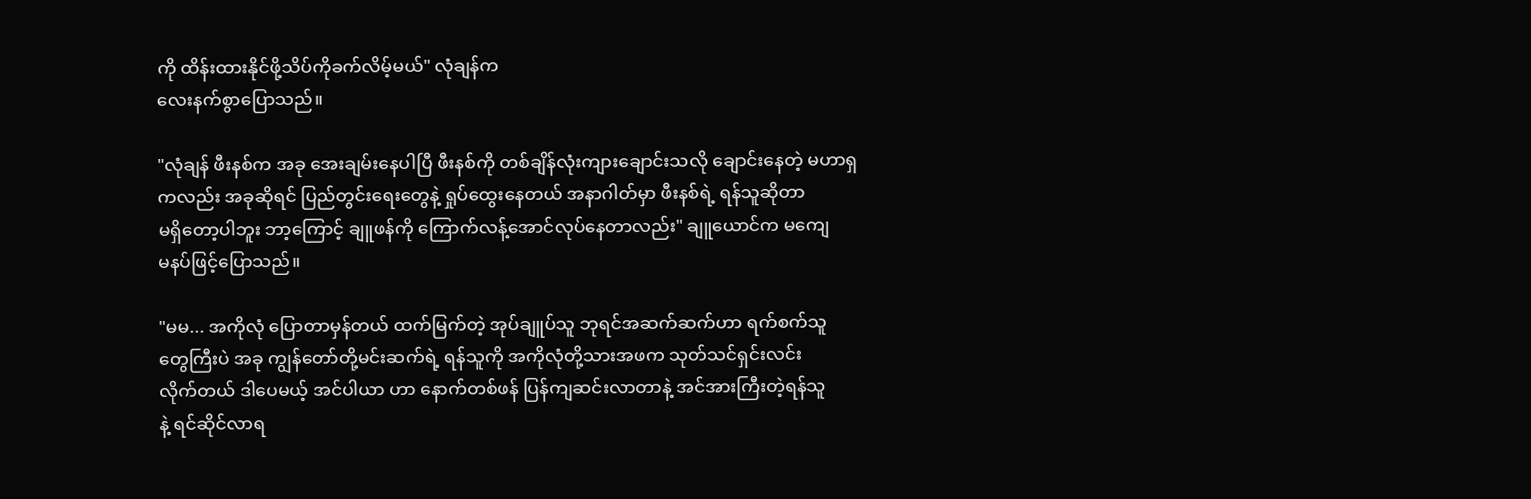ကို ထိန်းထားနိုင်ဖို့သိပ်ကိုခက်လိမ့်မယ်" လုံချန်က
လေးနက်စွာပြောသည်။

"လုံချန် ဖီးနစ်က အခု အေးချမ်းနေပါပြီ ဖီးနစ်ကို တစ်ချိန်လုံးကျားချောင်းသလို ချောင်းနေတဲ့ မဟာရှ
ကလည်း အခုဆိုရင် ပြည်တွင်းရေးတွေနဲ့ ရှုပ်ထွေးနေတယ် အနာဂါတ်မှာ ဖီးနစ်ရဲ့ ရန်သူဆိုတာ
မရှိတော့ပါဘူး ဘာ့ကြောင့် ချူဖန်ကို ကြောက်လန့်အောင်လုပ်နေတာလည်း" ချူယောင်က မကျေ
မနပ်ဖြင့်ပြောသည်။

"မမ... အကိုလုံ ပြောတာမှန်တယ် ထက်မြက်တဲ့ အုပ်ချူပ်သူ ဘုရင်အဆက်ဆက်ဟာ ရက်စက်သူ
တွေကြီးပဲ အခု ကျွန်တော်တို့မင်းဆက်ရဲ့ ရန်သူကို အကိုလုံတို့သားအဖက သုတ်သင်ရှင်းလင်း
လိုက်တယ် ဒါပေမယ့် အင်ပါယာ ဟာ နောက်တစ်ဖန် ပြန်ကျဆင်းလာတာနဲ့ အင်အားကြီးတဲ့ရန်သူ
နဲ့ ရင်ဆိုင်လာရ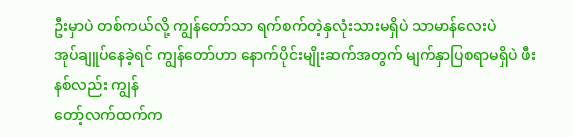ဦးမှာပဲ တစ်ကယ်လို့ ကျွန်တော်သာ ရက်စက်တဲ့နှလုံးသားမရှိပဲ သာမာန်လေးပဲ
အုပ်ချူပ်နေခဲ့ရင် ကျွန်တော်ဟာ နောက်ပိုင်းမျိုးဆက်အတွက် မျက်နှာပြစရာမရှိပဲ ဖီးနစ်လည်း ကျွန်
တော့်လက်ထက်က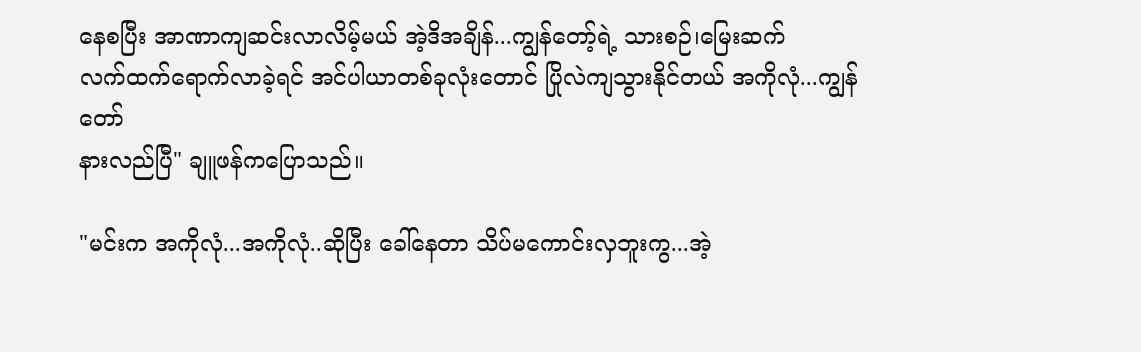နေစပြီး အာဏာကျဆင်းလာလိမ့်မယ် အဲ့ဒိအချိန်...ကျွန်တော့်ရဲ့ သားစဉ်၊မြေးဆက်
လက်ထက်ရောက်လာခဲ့ရင် အင်ပါယာတစ်ခုလုံးတောင် ပြိုလဲကျသွားနိုင်တယ် အကိုလုံ...ကျွန်တော်
နားလည်ပြီ" ချူဖန်ကပြောသည်။

"မင်းက အကိုလုံ...အကိုလုံ..ဆိုပြီး ခေါ်နေတာ သိပ်မကောင်းလှဘူးကွ...အဲ့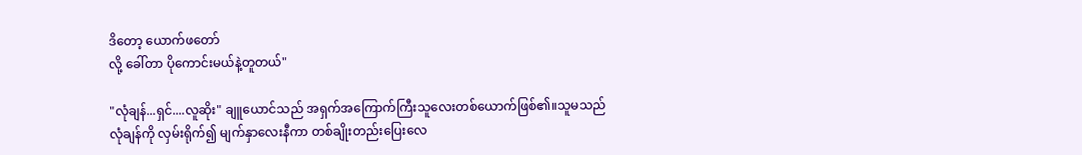ဒိတော့ ယောက်ဖတော်
လို့ ခေါ်တာ ပိုကောင်းမယ်နဲ့တူတယ်"

"လုံချန်...ရှင်....လူဆိုး" ချူယောင်သည် အရှက်အကြောက်ကြီးသူလေးတစ်ယောက်ဖြစ်၏။သူမသည်
လုံချန်ကို လှမ်းရိုက်၍ မျက်နှာလေးနီကာ တစ်ချိုးတည်းပြေးလေ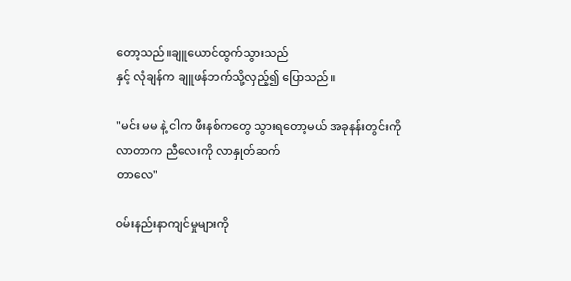တော့သည်။ချူယောင်ထွက်သွားသည်
နှင့် လုံချန်က ချူဖန်ဘက်သို့လှည့်၍ ပြောသည်။

"မင်း မမ နဲ့ ငါက ဖီးနစ်ကတွေ သွားရတော့မယ် အခုနန်းတွင်းကိုလာတာက ညီလေးကို လာနှုတ်ဆက်
တာလေ"

၀မ်းနည်းနာကျင်မှုများကို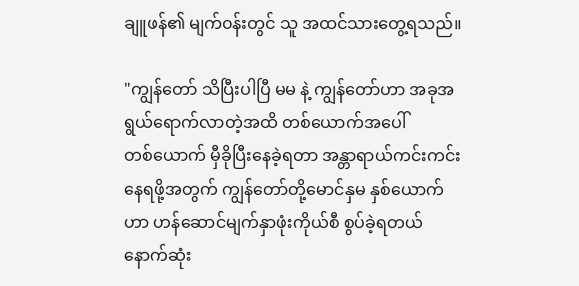ချူဖန်၏ မျက်၀န်းတွင် သူ အထင်သားတွေ့ရသည်။

"ကျွန်တော် သိပြီးပါပြီ မမ နဲ့ ကျွန်တော်ဟာ အခုအရွယ်ရောက်လာတဲ့အထိ တစ်ယောက်အပေါ်
တစ်ယောက် မှီခိုပြီးနေခဲ့ရတာ အန္တာရာယ်ကင်းကင်းနေရဖို့အတွက် ကျွန်တော်တို့မောင်နှမ နှစ်ယောက်
ဟာ ဟန်ဆောင်မျက်နှာဖုံးကိုယ်စီ စွပ်ခဲ့ရတယ် နောက်ဆုံး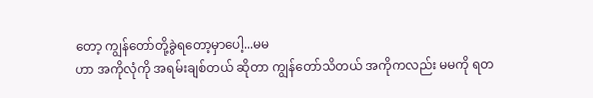တော့ ကျွန်တော်တို့ခွဲရတော့မှာပေါ့...မမ
ဟာ အကိုလုံကို အရမ်းချစ်တယ် ဆိုတာ ကျွန်တော်သိတယ် အကိုကလည်း မမကို ရတ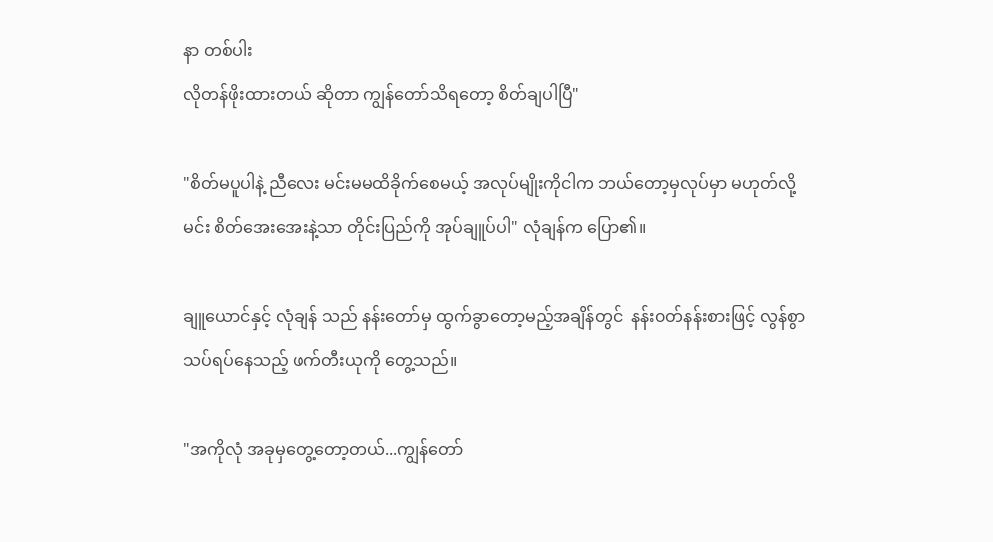နာ တစ်ပါး
လိုတန်ဖိုးထားတယ် ဆိုတာ ကျွန်တော်သိရတော့ စိတ်ချပါပြီ"

"စိတ်မပူပါနဲ့ ညီလေး မင်းမမထိခိုက်စေမယ့် အလုပ်မျိုးကိုငါက ဘယ်တော့မှလုပ်မှာ မဟုတ်လို့
မင်း စိတ်အေးအေးနဲ့သာ တိုင်းပြည်ကို အုပ်ချူပ်ပါ" လုံချန်က ပြော၏။

ချူယောင်နှင့် လုံချန် သည် နန်းတော်မှ ထွက်ခွာတော့မည့်အချိန်တွင်  နန်း၀တ်နန်းစားဖြင့် လွန်စွာ
သပ်ရပ်နေသည့် ဖက်တီးယုကို တွေ့သည်။

"အကိုလုံ အခုမှတွေ့တော့တယ်...ကျွန်တော်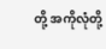တို့ အကိုလုံတို့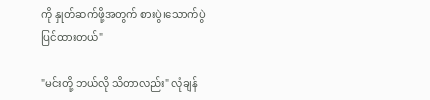ကို နှုတ်ဆက်ဖို့အတွက် စားပွဲ၊သောက်ပွဲ
ပြင်ထားတယ်"

"မင်းတို့ ဘယ်လို သိတာလည်း" လုံချန်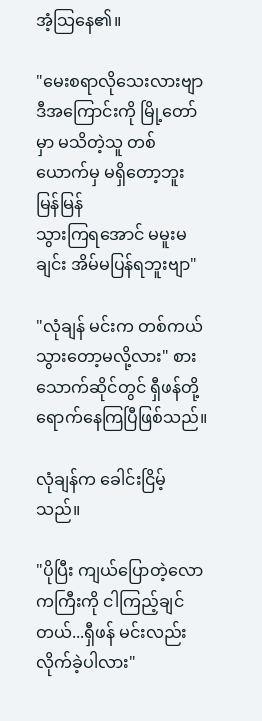အံ့သြနေ၏။

"မေးစရာလိုသေးလားဗျာ ဒီအကြောင်းကို မြို့တော်မှာ မသိတဲ့သူ တစ်ယောက်မှ မရှိတော့ဘူး မြန်မြန်
သွားကြရအောင် မမူးမချင်း အိမ်မပြန်ရဘူးဗျာ"

"လုံချန် မင်းက တစ်ကယ်သွားတော့မလို့လား" စားသောက်ဆိုင်တွင် ရှီဖန်တို့ ရောက်နေကြပြီဖြစ်သည်။

လုံချန်က ခေါင်းငြိမ့်သည်။

"ပိုပြီး ကျယ်ပြောတဲ့လောကကြီးကို ငါကြည့်ချင်တယ်...ရှီဖန် မင်းလည်းလိုက်ခဲ့ပါလား"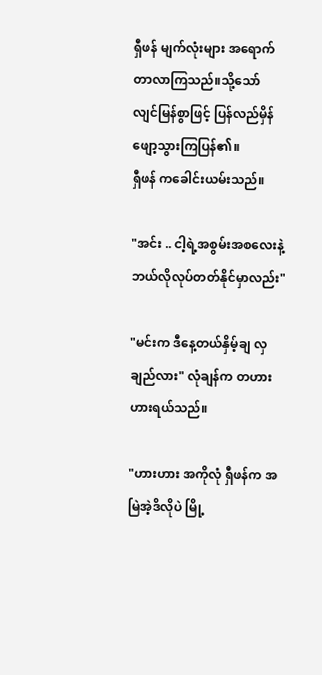ရှီဖန် မျက်လုံးများ အရောက်တာလာကြသည်။သို့သော် လျင်မြန်စွာဖြင့် ပြန်လည်မှိန်ဖျော့သွားကြပြန်၏။
ရှီဖန် ကခေါင်းယမ်းသည်။

"အင်း .. ငါ့ရဲ့အစွမ်းအစလေးနဲ့ ဘယ်လိုလုပ်တတ်နိုင်မှာလည်း"

"မင်းက ဒီနေ့တယ်နှိမ့်ချ လှချည်လား" လုံချန်က တဟားဟားရယ်သည်။

"ဟားဟား အကိုလုံ ရှီဖန်က အမြဲအဲ့ဒိလိုပဲ မြို့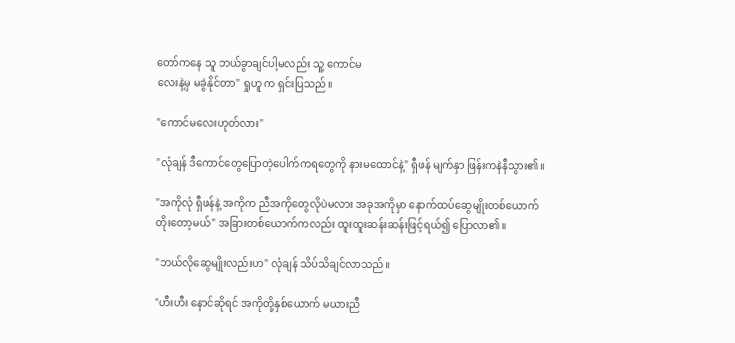တော်ကနေ သူ ဘယ်ခွာချင်ပါ့မလည်း သူ့ ကောင်မ
လေးနဲ့မှ မခွဲနိုင်တာ" ရှုဟူ က ရှင်းပြသည်။

"ကောင်မလေးဟုတ်လား"

"လုံချန် ဒီကောင်တွေပြောတဲ့ပေါက်ကရတွေကို နားမထောင်နဲ့" ရှီဖန် မျက်နှာ ဖြန်းကနဲနီသွား၏။

"အကိုလုံ ရှီဖန်နဲ့ အကိုက ညီအကိုတွေလိုပဲမလား အခုအကိုမှာ နောက်ထပ်ဆွေမျိုးတစ်ယောက်
တိုးတော့မယ်" အခြားတစ်ယောက်ကလည်း ထူးထူးဆန်းဆန်းဖြင့်ရယ်၍ ပြောလာ၏။

"ဘယ်လိုဆွေမျိုးလည်းဟ" လုံချန် သိပ်သိချင်လာသည်။

"ဟီးဟီး နောင်ဆိုရင် အကိုတို့နှစ်ယောက် မယားညီ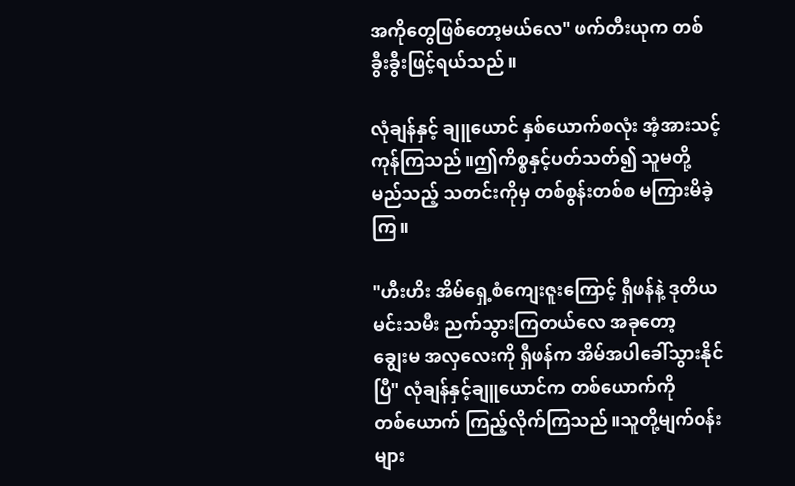အကိုတွေဖြစ်တော့မယ်လေ" ဖက်တီးယုက တစ်
ခွီးခွီးဖြင့်ရယ်သည်။

လုံချန်နှင့် ချူယောင် နှစ်ယောက်စလုံး အံ့အားသင့်ကုန်ကြသည်။ဤကိစ္စနှင့်ပတ်သတ်၍ သူမတို့
မည်သည့် သတင်းကိုမှ တစ်စွန်းတစ်စ မကြားမိခဲ့ကြ။

"ဟီးဟိး အိမ်ရှေ့စံကျေးဇူးကြောင့် ရှီဖန်နဲ့ ဒုတိယ မင်းသမီး ညက်သွားကြတယ်လေ အခုတော့
ချွေးမ အလှလေးကို ရှီဖန်က အိမ်အပါခေါ်သွားနိုင်ပြီ" လုံချန်နှင့်ချူယောင်က တစ်ယောက်ကို
တစ်ယောက် ကြည့်လိုက်ကြသည်။သူတို့မျက်၀န်းများ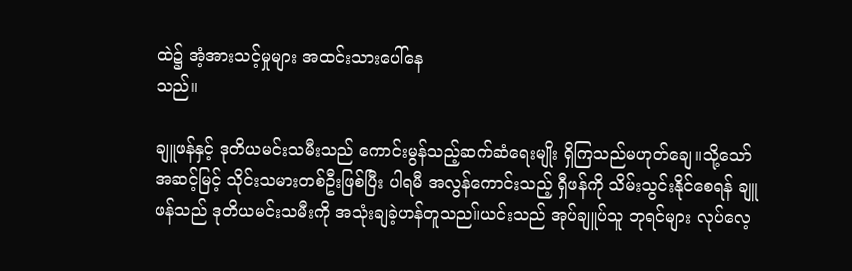ထဲ၌ အံ့အားသင့်မှုများ အထင်းသားပေါ်နေ
သည်။

ချူဖန်နှင့် ဒုတိယမင်းသမီးသည် ကောင်းမွန်သည့်ဆက်ဆံရေးမျိုး ရှိကြသည်မဟုတ်ချေ။သို့သော်
အဆင့်မြင့် သိုင်းသမားတစ်ဦးဖြစ်ပြီး ပါရမီ အလွန်ကောင်းသည့် ရှီဖန်ကို သိမ်းသွင်းနိုင်စေရန် ချူ
ဖန်သည် ဒုတိယမင်းသမီးကို အသုံးချခဲ့ဟန်တူသည။်ယင်းသည် အုပ်ချူပ်သူ ဘုရင်များ လုပ်လေ့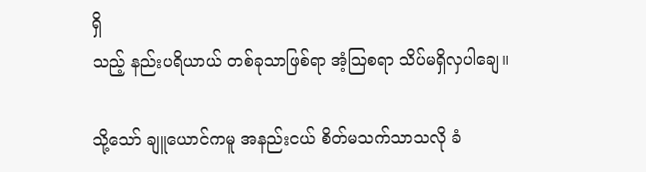ရှိ
သည့် နည်းပရိယာယ် တစ်ခုသာဖြစ်ရာ အံ့သြစရာ သိပ်မရှိလှပါချေ။

သို့သော် ချူယောင်ကမူ အနည်းငယ် စိတ်မသက်သာသလို ခံ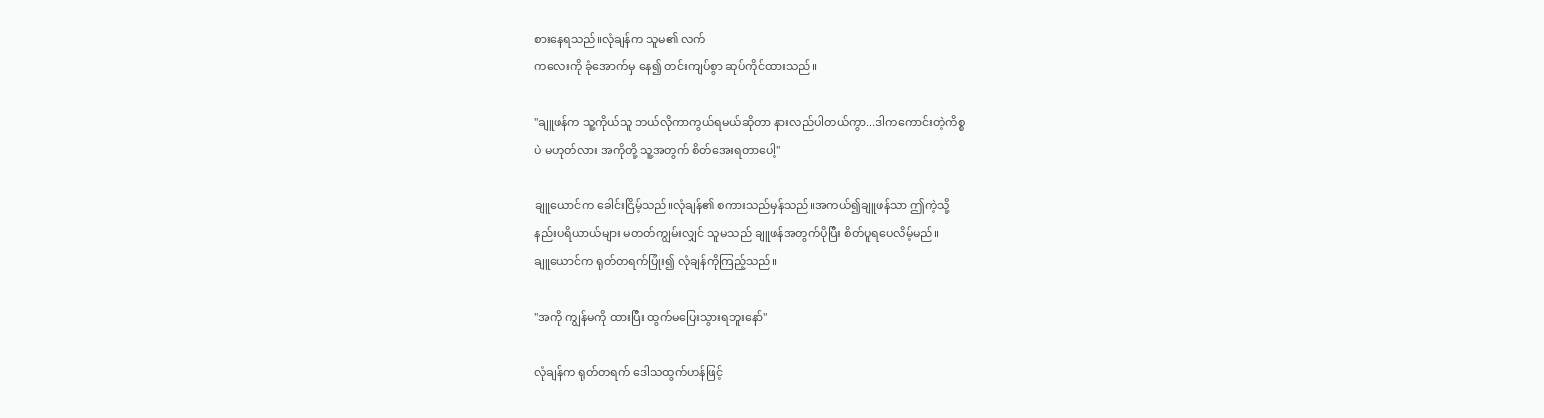စားနေရသည်။လုံချန်က သူမ၏ လက်
ကလေးကို ခုံအောက်မှ နေ၍ တင်းကျပ်စွာ ဆုပ်ကိုင်ထားသည်။

"ချူဖန်က သူ့ကိုယ်သူ ဘယ်လိုကာကွယ်ရမယ်ဆိုတာ နားလည်ပါတယ်ကွာ...ဒါကကောင်းတဲ့ကိစ္စ
ပဲ မဟုတ်လား အကိုတို့ သူ့အတွက် စိတ်အေးရတာပေါ့"

ချူယောင်က ခေါင်းငြိမ့်သည်။လုံချန်၏ စကားသည်မှန်သည်။အကယ်၍ချူဖန်သာ ဤကဲ့သို့
နည်းပရိယာယ်များ မတတ်ကျွမ်းလျှင် သူမသည် ချူဖန်အတွက်ပိုပြီး စိတ်ပူရပေလိမ့်မည်။
ချူယောင်က ရုတ်တရက်ပြုံး၍ လုံချန်ကိုကြည့်သည်။

"အကို ကျွန်မကို ထားပြီး ထွက်မပြေးသွားရဘူးနော်"

လုံချန်က ရုတ်တရက် ဒေါသထွက်ဟန်ဖြင့်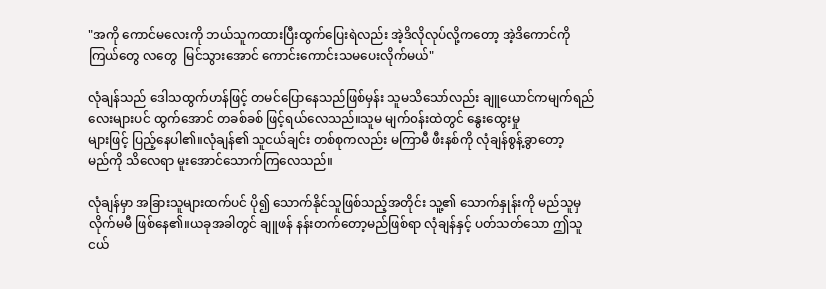"အကို ကောင်မလေးကို ဘယ်သူကထားပြီးထွက်ပြေးရဲလည်း အဲ့ဒိလိုလုပ်လို့ကတော့ အဲ့ဒိကောင်ကို
ကြယ်တွေ လတွေ  မြင်သွားအောင် ကောင်းကောင်းသမပေးလိုက်မယ်"

လုံချန်သည် ဒေါသထွက်ဟန်ဖြင့် တမင်ပြောနေသည်ဖြစ်မှန်း သူမသိသော်လည်း ချူယောင်ကမျက်ရည်
လေးများပင် ထွက်အောင် တခစ်ခစ် ဖြင့်ရယ်လေသည်။သူမ မျက်၀န်းထဲတွင် နွေးထွေးမှု
များဖြင့် ပြည့်နေပါ၏။လုံချန်၏ သူငယ်ချင်း တစ်စုကလည်း မကြာမီ ဖီးနစ်ကို လုံချန်စွန့်ခွာတော့
မည်ကို သိလေရာ မူးအောင်သောက်ကြလေသည်။

လုံချန်မှာ အခြားသူများထက်ပင် ပို၍ သောက်နိုင်သူဖြစ်သည့်အတိုင်း သူ့၏ သောက်နှုန်းကို မည်သူမှ
လိုက်မမီ ဖြစ်နေ၏။ယခုအခါတွင် ချူဖန် နန်းတက်တော့မည်ဖြစ်ရာ လုံချန်နှင့် ပတ်သတ်သော ဤသူ
ငယ်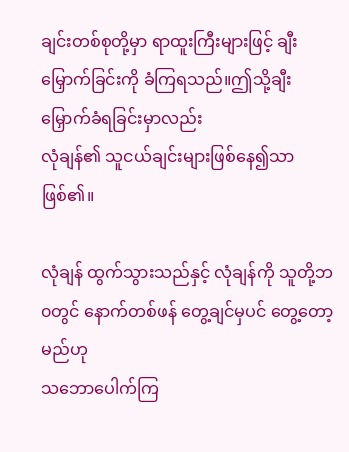ချင်းတစ်စုတို့မှာ ရာထူးကြီးများဖြင့် ချီးမြှောက်ခြင်းကို ခံကြရသည်။ဤသို့ချီးမြှောက်ခံရခြင်းမှာလည်း
လုံချန်၏ သူငယ်ချင်းများဖြစ်နေ၍သာဖြစ်၏။

လုံချန် ထွက်သွားသည်နှင့် လုံချန်ကို သူတို့ဘ၀တွင် နောက်တစ်ဖန် တွေ့ချင်မှပင် တွေ့တော့မည်ဟု
သဘောပေါက်ကြ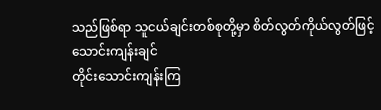သည်ဖြစ်ရာ သူငယ်ချင်းတစ်စုတို့မှာ စိတ်လွတ်ကိုယ်လွတ်ဖြင့် သောင်းကျန်းချင်
တိုင်းသောင်းကျန်းကြ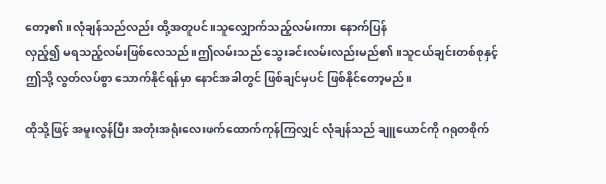တော့၏။လုံချန်သည်လည်း ထို့အတူပင်။သူလျှောက်သည့်လမ်းကား နောက်ပြန်
လှည့်၍ မရသည့်လမ်းဖြစ်လေသည်။ဤလမ်းသည် သွေးခင်းလမ်းလည်းမည်၏။သူငယ်ချင်းတစ်စုနှင့်
ဤသို့ လွတ်လပ်စွာ သောက်နိုင်ရန်မှာ နောင်အခါတွင် ဖြစ်ချင်မှပင် ဖြစ်နိုင်တော့မည်။

ထိုသို့ဖြင့် အမူးလွန်ပြီး အတုံးအရုံးလေးဖက်ထောက်ကုန်ကြလျှင် လုံချန်သည် ချူယောင်ကို ဂရုတစိုက်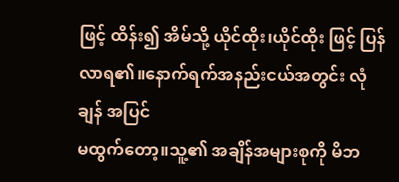ဖြင့် ထိန်း၍ အိမ်သို့ ယိုင်ထိုး၊ယိုင်ထိုး ဖြင့် ပြန်လာရ၏။နောက်ရက်အနည်းငယ်အတွင်း လုံချန် အပြင်
မထွက်တော့။သူ့၏ အချိန်အများစုကို မိဘ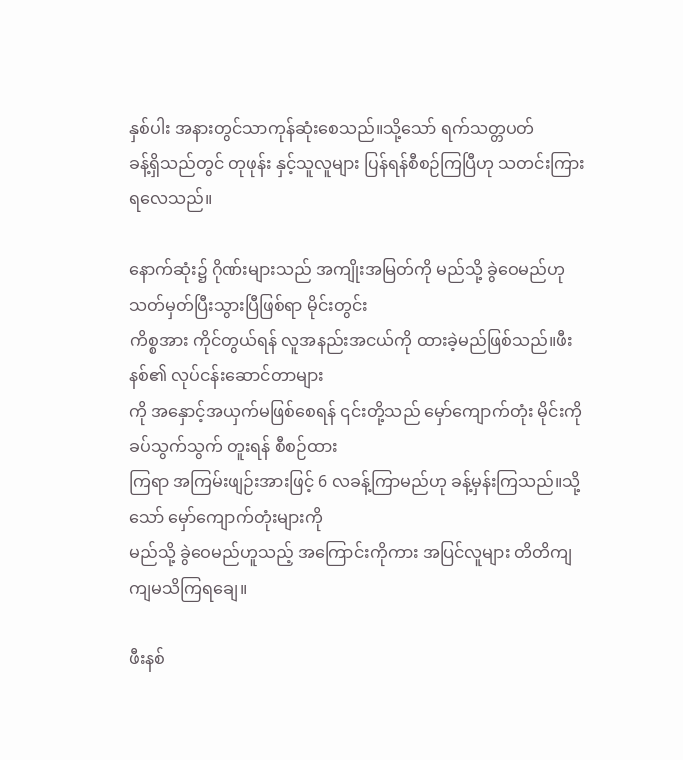နှစ်ပါး အနားတွင်သာကုန်ဆုံးစေသည်။သို့သော် ရက်သတ္တပတ်
ခန့်ရှိသည်တွင် တုဖုန်း နှင့်သူလူများ ပြန်ရန်စီစဉ်ကြပြီဟု သတင်းကြားရလေသည်။

နောက်ဆုံး၌ ဂိုဏ်းများသည် အကျိုးအမြတ်ကို မည်သို့ ခွဲဝေမည်ဟု သတ်မှတ်ပြီးသွားပြီဖြစ်ရာ မိုင်းတွင်း
ကိစ္စအား ကိုင်တွယ်ရန် လူအနည်းအငယ်ကို ထားခဲ့မည်ဖြစ်သည်။ဖီးနစ်၏ လုပ်ငန်းဆောင်တာများ
ကို အနှောင့်အယှက်မဖြစ်စေရန် ၎င်းတို့သည် မှော်ကျောက်တုံး မိုင်းကို ခပ်သွက်သွက် တူးရန် စီစဉ်ထား
ကြရာ အကြမ်းဖျဉ်းအားဖြင့် 6 လခန့်ကြာမည်ဟု ခန့်မှန်းကြသည်။သို့သော် မှော်ကျောက်တုံးများကို
မည်သို့ ခွဲဝေမည်ဟူသည့် အကြောင်းကိုကား အပြင်လူများ တိတိကျကျမသိကြရချေ။

ဖီးနစ်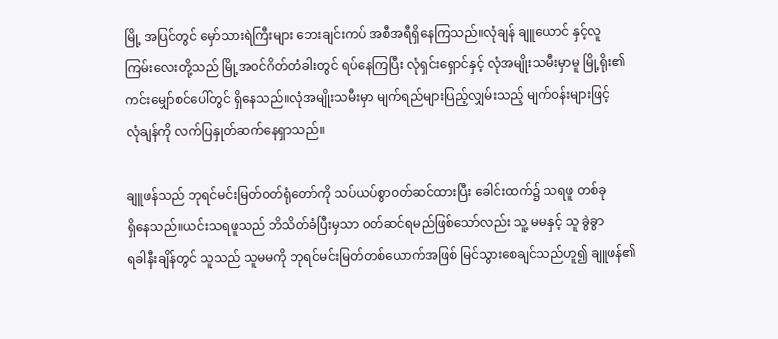မြို့ အပြင်တွင် မှော်သားရဲကြီးများ ဘေးချင်းကပ် အစီအရီရှိနေကြသည်။လုံချန် ချူယောင် နှင့်လူ
ကြမ်းလေးတို့သည် မြို့အ၀င်ဂိတ်တံခါးတွင် ရပ်နေကြပြီး လုံရှင်းရှောင်နှင့် လုံအမျိုးသမီးမှာမူ မြို့ရိုး၏
ကင်းမျှော်စင်ပေါ်တွင် ရှိနေသည်။လုံအမျိုးသမီးမှာ မျက်ရည်များပြည့်လျှမ်းသည့် မျက်၀န်းများဖြင့်
လုံချန်ကို လက်ပြနှုတ်ဆက်နေရှာသည်။

ချူဖန်သည် ဘုရင်မင်းမြတ်၀တ်ရုံတော်ကို သပ်ယပ်စွာ၀တ်ဆင်ထားပြီး ခေါင်းထက်၌ သရဖူ တစ်ခု
ရှိနေသည်။ယင်းသရဖူသည် ဘိသိတ်ခံပြီးမှသာ ၀တ်ဆင်ရမည်ဖြစ်သော်လည်း သူ့ မမနှင့် သူ ခွဲခွာ
ရခါနီးချိန်တွင် သူသည် သူမမကို ဘုရင်မင်းမြတ်တစ်ယောက်အဖြစ် မြင်သွားစေချင်သည်ဟူ၍ ချူဖန်၏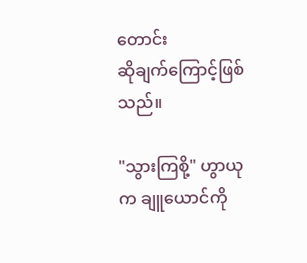တောင်း
ဆိုချက်ကြောင့်ဖြစ်သည်။

"သွားကြစို့" ဟွာယုက ချူယောင်ကို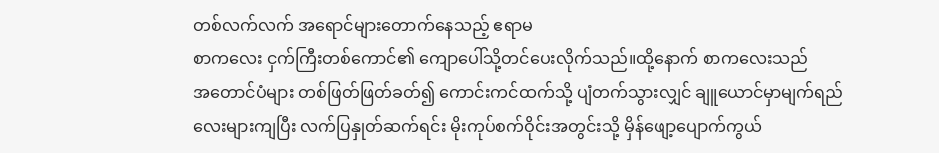တစ်လက်လက် အရောင်များတောက်နေသည့် ဧရာမ
စာကလေး ငှက်ကြီးတစ်ကောင်၏ ကျောပေါ်သို့တင်ပေးလိုက်သည်။ထို့နောက် စာကလေးသည်
အတောင်ပံများ တစ်ဖြတ်ဖြတ်ခတ်၍ ကောင်းကင်ထက်သို့ ပျံတက်သွားလျှင် ချူယောင်မှာမျက်ရည်
လေးများကျပြီး လက်ပြနှုတ်ဆက်ရင်း မိုးကုပ်စက်ဝိုင်းအတွင်းသို့ မှိန်ဖျော့ပျောက်ကွယ်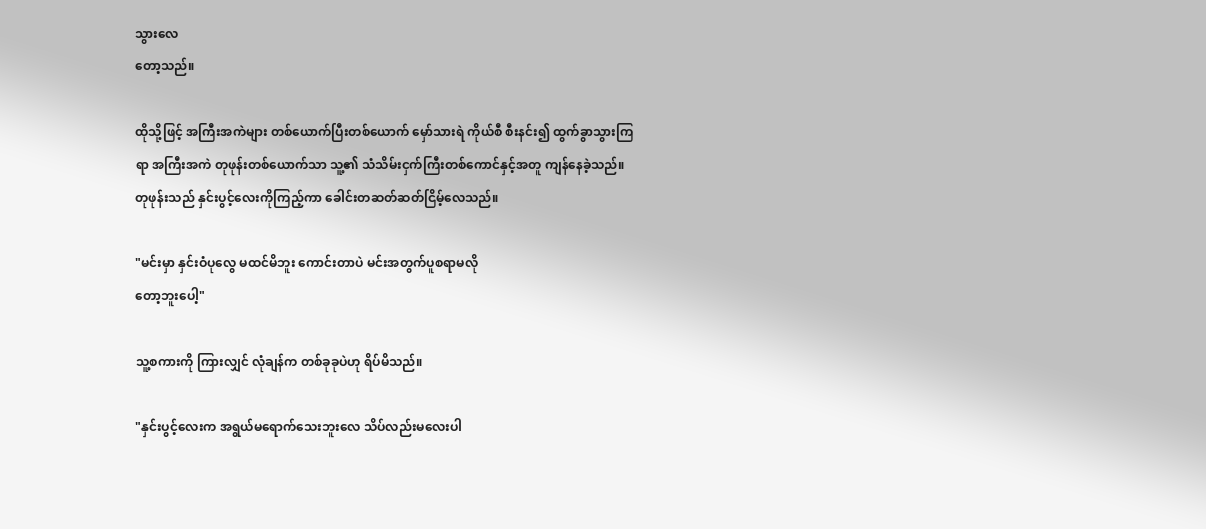သွားလေ
တော့သည်။

ထိုသို့ဖြင့် အကြီးအကဲများ တစ်ယောက်ပြီးတစ်ယောက် မှော်သားရဲ ကိုယ်စီ စီးနင်း၍ ထွက်ခွာသွားကြ
ရာ အကြီးအကဲ တုဖုန်းတစ်ယောက်သာ သူ့၏ သံသိမ်းငှက်ကြီးတစ်ကောင်နှင့်အတူ ကျန်နေခဲ့သည်။
တုဖုန်းသည် နှင်းပွင့်လေးကိုကြည့်ကာ ခေါင်းတဆတ်ဆတ်ငြိမ့်လေသည်။

"မင်းမှာ နှင်းဝံပုလွေ မထင်မိဘူး ကောင်းတာပဲ မင်းအတွက်ပူစရာမလို
တော့ဘူးပေါ့"

သူ့စကားကို ကြားလျှင် လုံချန်က တစ်ခုခုပဲဟု ရိပ်မိသည်။

"နှင်းပွင့်လေးက အရွယ်မရောက်သေးဘူးလေ သိပ်လည်းမလေးပါ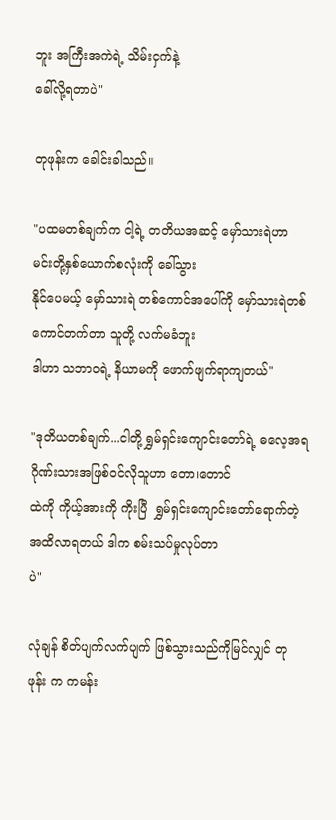ဘူး အကြီးအကဲရဲ့ သိမ်းငှက်နဲ့
ခေါ်လို့ရတာပဲ"

တုဖုန်းက ခေါင်းခါသည်။

"ပထမတစ်ချက်က ငါ့ရဲ့ တတိယအဆင့် မှော်သားရဲဟာ မင်းတို့နှစ်ယောက်စလုံးကို ခေါ်သွား
နိုင်ပေမယ့် မှော်သားရဲ တစ်ကောင်အပေါ်ကို မှော်သားရဲတစ်ကောင်တက်တာ သူတို့ လက်မခံဘူး
ဒါဟာ သဘာ၀ရဲ့ နိယာမကို ဖောက်ဖျက်ရာကျတယ်"

"ဒုတိယတစ်ချက်...ငါတို့ ရွှမ်ရှင်းကျောင်းတော်ရဲ့ ဓလေ့အရ ဂိုဏ်းသားအဖြစ်၀င်လိုသူဟာ တော၊တောင်
ထဲကို ကိုယ့်အားကို ကိုးပြီ  ရွှမ်ရှင်းကျောင်းတော်ရောက်တဲ့ အထိလာရတယ် ဒါက စမ်းသပ်မှုလုပ်တာ
ပဲ"

လုံချန် စိတ်ပျက်လက်ပျက် ဖြစ်သွားသည်ကိုမြင်လျှင် တုဖုန်း က ကမန်း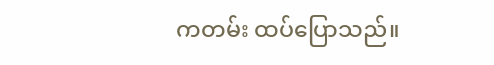ကတမ်း ထပ်ပြောသည်။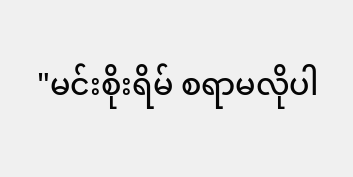"မင်းစိုးရိမ် စရာမလိုပါ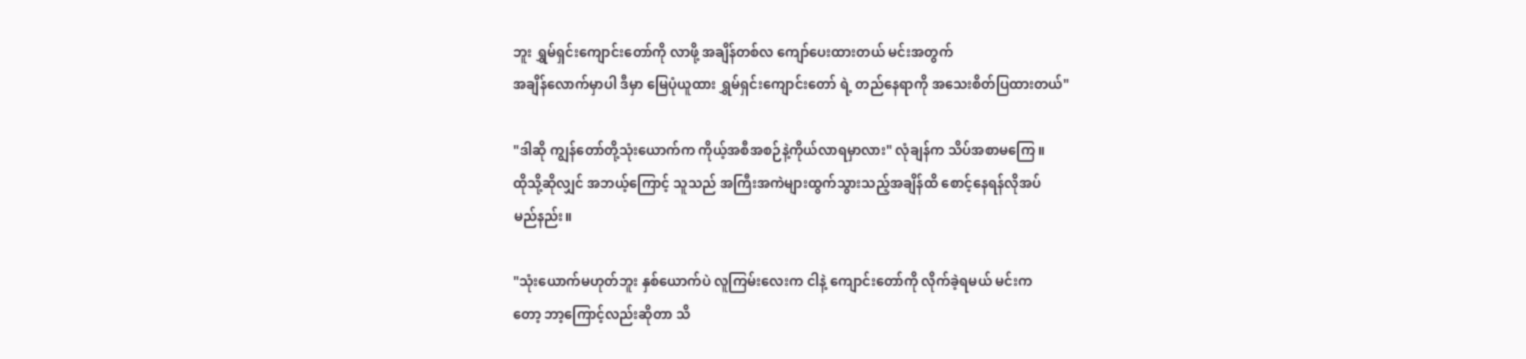ဘူး ရွှမ်ရှင်းကျောင်းတော်ကို လာဖို့ အချိန်တစ်လ ကျော်ပေးထားတယ် မင်းအတွက်
အချိန်လောက်မှာပါ ဒီမှာ မြေပုံယူထား ရွှမ်ရှင်းကျောင်းတော် ရဲ့ တည်နေရာကို အသေးစိတ်ပြထားတယ်"

"ဒါဆို ကျွန်တော်တို့သုံးယောက်က ကိုယ့်အစီအစဉ်နဲ့ကိုယ်လာရမှာလား" လုံချန်က သိပ်အစာမကြေ။
ထိုသို့ဆိုလျှင် အဘယ့်ကြောင့် သူသည် အကြီးအကဲများထွက်သွားသည့်အချိန်ထိ စောင့်နေရန်လိုအပ်
မည်နည်း။

"သုံးယောက်မဟုတ်ဘူး နှစ်ယောက်ပဲ လူကြမ်းလေးက ငါနဲ့ ကျောင်းတော်ကို လိုက်ခဲ့ရမယ် မင်းက
တော့ ဘာ့ကြောင့်လည်းဆိုတာ သိ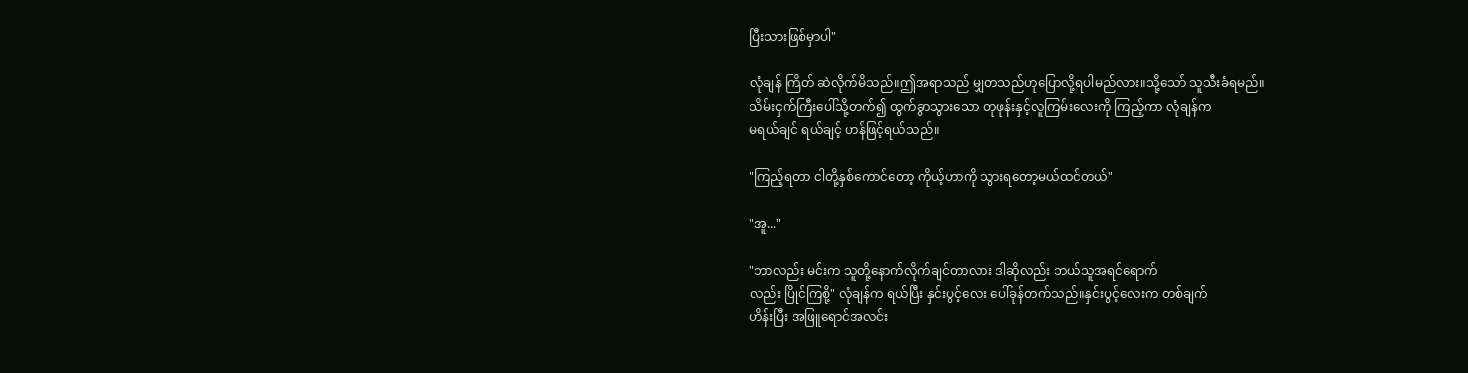ပြီးသားဖြစ်မှာပါ"

လုံချန် ကြိတ် ဆဲလိုက်မိသည်။ဤအရာသည် မျှတသည်ဟုပြောလို့ရပါမည်လား။သို့သော် သူသီးခံရမည်။
သိမ်းငှက်ကြီးပေါ်သို့တက်၍ ထွက်ခွာသွားသော တုဖုန်းနှင့်လူကြမ်းလေးကို ကြည့်ကာ လုံချန်က
မရယ်ချင် ရယ်ချင့် ဟန်ဖြင့်ရယ်သည်။

"ကြည့်ရတာ ငါတို့နှစ်ကောင်တော့ ကိုယ့်ဟာကို သွားရတော့မယ်ထင်တယ်"

"အူ..."

"ဘာလည်း မင်းက သူတို့နောက်လိုက်ချင်တာလား ဒါဆိုလည်း ဘယ်သူအရင်ရောက်
လည်း ပြိုင်ကြစို့" လုံချန်က ရယ်ပြီး နှင်းပွင့်လေး ပေါ်ခုန်တက်သည်။နှင်းပွင့်လေးက တစ်ချက်
ဟိန်းပြီး အဖြူရောင်အလင်း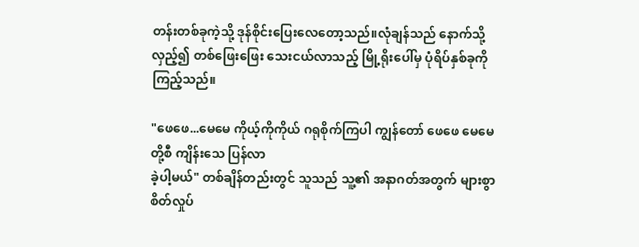တန်းတစ်ခုကဲ့သို့ ဒုန်စိုင်းပြေးလေတော့သည်။လုံချန်သည် နောက်သို့
လှည့်၍ တစ်ဖြေးဖြေး သေးငယ်လာသည့် မြို့ရိုးပေါ်မှ ပုံရိပ်နှစ်ခုကို ကြည့်သည်။

"ဖေဖေ...မေမေ ကိုယ့်ကိုကိုယ် ဂရုစိုက်ကြပါ ကျွန်တော် ဖေဖေ မေမေ တို့စီ ကျိန်းသေ ပြန်လာ
ခဲ့ပါ့မယ်" တစ်ချိန်တည်းတွင် သူသည် သူ့၏ အနာဂတ်အတွက် များစွာ စိတ်လှုပ်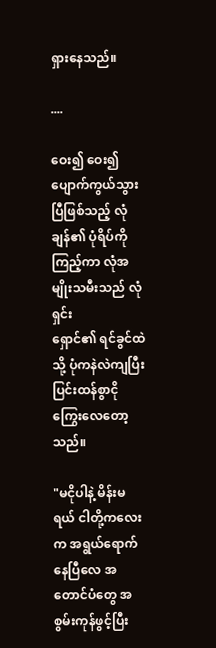ရှားနေသည်။

....

ဝေး၍ ဝေး၍ ပျောက်ကွယ်သွားပြီဖြစ်သည့် လုံချန်၏ ပုံရိပ်ကိုကြည့်ကာ လုံအမျိုးသမီးသည် လုံရှင်း
ရှောင်၏ ရင်ခွင်ထဲသို့ ပုံကနဲလဲကျပြီး ပြင်းထန်စွာငိုကြွေးလေတော့သည်။

"မငိုပါနဲ့ မိန်းမရယ် ငါတို့ကလေးက အရွယ်ရောက်နေပြီလေ အတောင်ပံတွေ အစွမ်းကုန်ဖွင့်ပြီး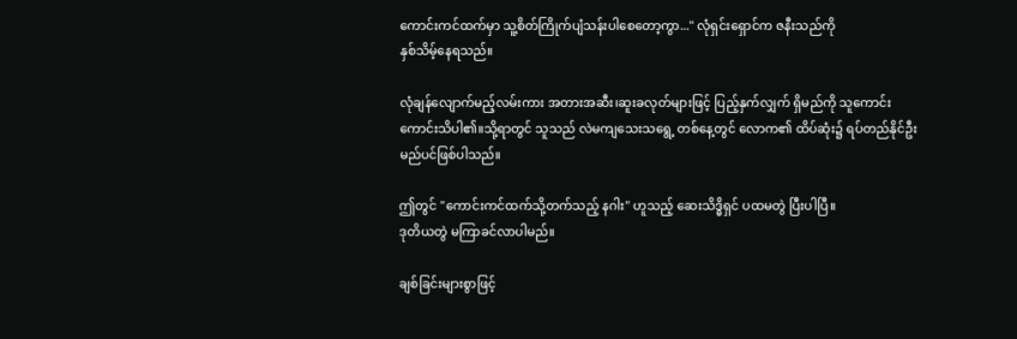ကောင်းကင်ထက်မှာ သူ့စိတ်ကြိုက်ပျံသန်းပါစေတော့ကွာ..." လုံရှင်းရှောင်က ဇနီးသည်ကို
နှစ်သိမ့်နေရသည်။

လုံချန်လျောက်မည့်လမ်းကား အတားအဆီး၊ဆူးခလုတ်များဖြင့် ပြည့်နှက်လျှက် ရှိမည်ကို သူကောင်း
ကောင်းသိပါ၏။သို့ရာတွင် သူသည် လဲမကျသေးသရွေ့ တစ်နေ့တွင် လောက၏ ထိပ်ဆုံး၌ ရပ်တည်နိုင်ဦး
မည်ပင်ဖြစ်ပါသည်။

ဤတွင် "ကောင်းကင်ထက်သို့တက်သည့် နဂါး" ဟူသည့် ဆေးသိဒ္ဓိရှင် ပထမတွဲ ပြီးပါပြီ။
ဒုတိယတွဲ မကြာခင်လာပါမည်။

ချစ်ခြင်းများစွာဖြင့်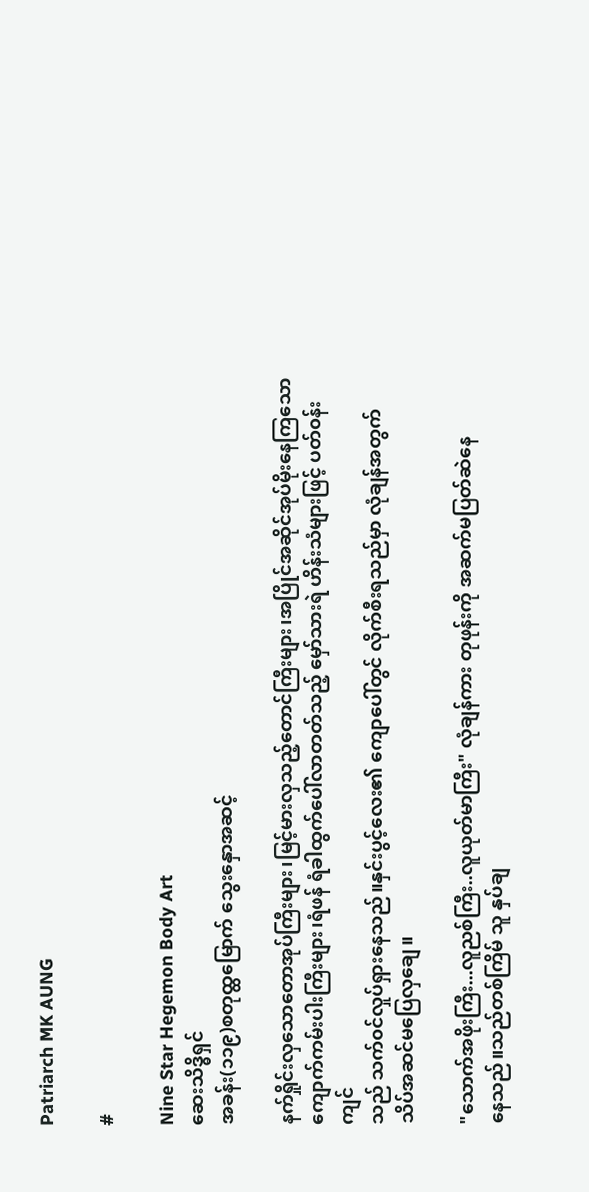Patriarch MK AUNG

#

Nine Star Hegemon Body Art
ဆေးသိဒ္ဓိရှင်
အခန်း(၁၁၉)စတုထ္ထမြောက် သွေးနှောအဆင့်

နက်ရှိုင်းလှသောတောအုပ်ကြီးများ၊မြင့်မားလှသည့်တောင်ကြီးများ၊အပြိုင်အဆိုင်အုပ်မိုးနေကြသော
ကျောက်ကမ်းပါးကြီးများ၊ရံဖန် ရံခါထွက်ပေါ်လာတတ်သည့် မှော်သားရဲ ဟိန်းသံများဖြင့် ပတ်၀န်းကျင်
သည် သက်၀င်လှုပ်ရှားနေသည်။နှင်းပွင့်လေး၏ ကျောပေါ်တွင် လိုက်စီးရသည်မှာ လုံချန်အတွက်
သိပ်အဆင်မပြေလှချေ။

"သောက်အဖိုးကြီး...လူညစ်ကြီး..လူယုတ်မာကြီး" လုံချန်ကား တုဖုန်းကို အဆက်မပြတ်ဆဲနေ
နေသည်။သည်တစ်ကြိမ် သူ နှပ်ချ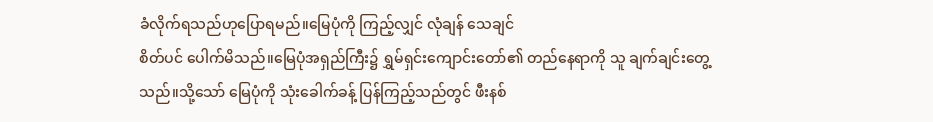ခံလိုက်ရသည်ဟုပြောရမည်။မြေပုံကို ကြည့်လျှင် လုံချန် သေချင်
စိတ်ပင် ပေါက်မိသည်။မြေပုံအရှည်ကြီး၌ ရွှမ်ရှင်းကျောင်းတော်၏ တည်နေရာကို သူ ချက်ချင်းတွေ့
သည်။သို့သော် မြေပုံကို သုံးခေါက်ခန့် ပြန်ကြည့်သည်တွင် ဖီးနစ်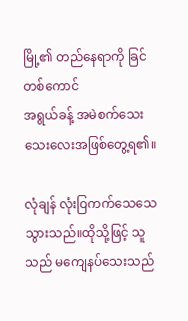မြို့၏ တည်နေရာကို ခြင်တစ်ကောင်
အရွယ်ခန့် အမဲစက်သေးသေးလေးအဖြစ်တွေ့ရ၏။

လုံချန် လုံးဝြကက်သေသေသွားသည်။ထိုသို့ဖြင့် သူသည် မကျေနပ်သေးသည်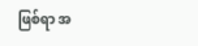ဖြစ်ရာ အ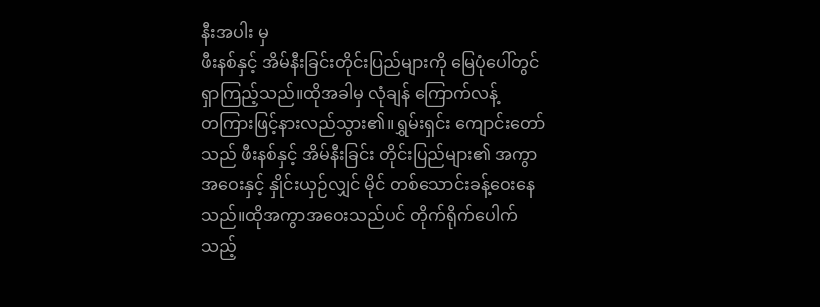နီးအပါး မှ
ဖီးနစ်နှင့် အိမ်နီးခြင်းတိုင်းပြည်များကို မြေပုံပေါ်တွင်ရှာကြည့်သည်။ထိုအခါမှ လုံချန် ကြောက်လန့်
တကြားဖြင့်နားလည်သွား၏။ရွှမ်းရှင်း ကျောင်းတော်သည် ဖီးနစ်နှင့် အိမ်နီးခြင်း တိုင်းပြည်များ၏ အကွာ
အဝေးနှင့် နှိုင်းယှဉ်လျှင် မိုင် တစ်သောင်းခန့်ဝေးနေသည်။ထိုအကွာအဝေးသည်ပင် တိုက်ရိုက်ပေါက်
သည့်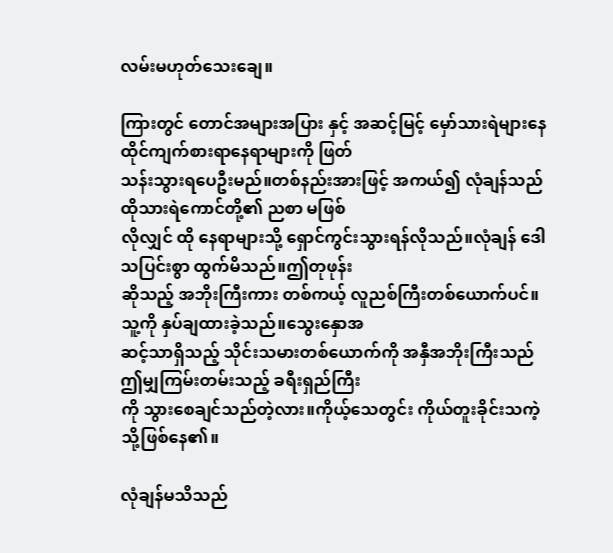လမ်းမဟုတ်သေးချေ။

ကြားတွင် တောင်အများအပြား နှင့် အဆင့်မြင့် မှော်သားရဲများနေထိုင်ကျက်စားရာနေရာများကို ဖြတ်
သန်းသွားရပေဦးမည်။တစ်နည်းအားဖြင့် အကယ်၍ လုံချန်သည် ထိုသားရဲကောင်တို့၏ ညစာ မဖြစ်
လိုလျှင် ထို နေရာများသို့ ရှောင်ကွင်းသွားရန်လိုသည်။လုံချန် ဒေါသပြင်းစွာ ထွက်မိသည်။ဤတုဖုန်း
ဆိုသည့် အဘိုးကြီးကား တစ်ကယ့် လူညစ်ကြီးတစ်ယောက်ပင်။သူ့ကို နှပ်ချထားခဲ့သည်။သွေးနှောအ
ဆင့်သာရှိသည့် သိုင်းသမားတစ်ယောက်ကို အနှီအဘိုးကြီးသည် ဤမျှကြမ်းတမ်းသည့် ခရီးရှည်ကြီး
ကို သွားစေချင်သည်တဲ့လား။ကိုယ့်သေတွင်း ကိုယ်တူးခိုင်းသကဲ့သို့ဖြစ်နေ၏။

လုံချန်မသိသည်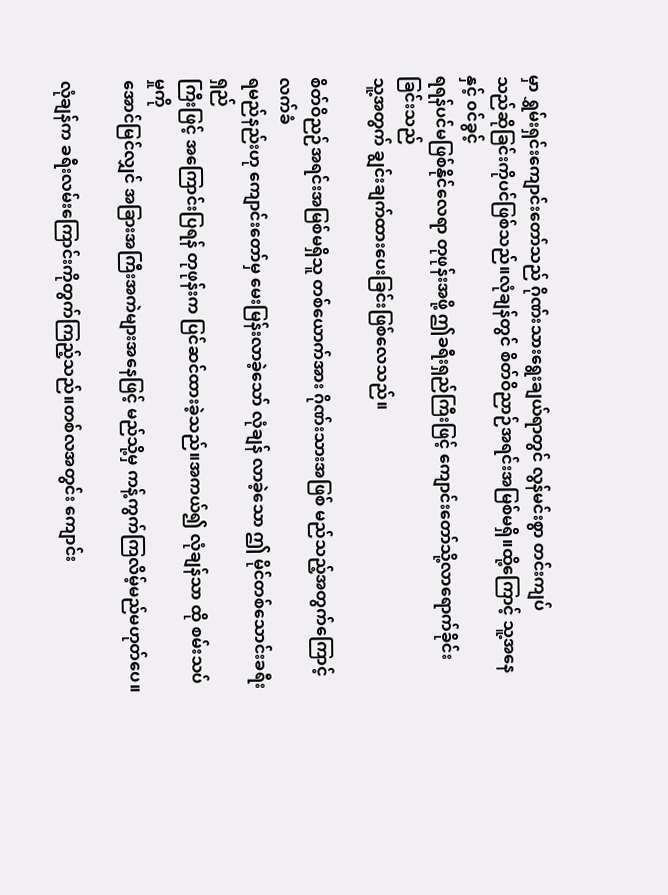မှာ ရွှမ်းရှင်းကျောင်းတော်သည် ဂိုဏ်းသားရွေးချယ်ရာတွင် လွန်မင်းစွာ တင်းကျပ်
သည်ဆိုခြင်းကိုပင်ဖြစ်သည်။လုံချန်တွင် စိတ်ဝိညာဉ်အရင်းအမြစ်မရှိ။ထို့ကြောင့် သူ့အနေနှင့် ၀င်ခွင့်
ရရန်ပင်မဖြစ်နိုင်လေရာ တုဖုန်းအဖို့ ဤခရီးရှည်ကြီးဖြင့် ကျောင်းတော်သို့လာရောက်ခိုင်းခြင်းသည်
သူ့အတွက် ချွင်းချက်ထားပေးခြင်းဖြစ်လေသည်။

စိတ်ဝိညဉ်အရင်းအမြစ်မရှိသူ တစ်ယောက်အား ဂိုဏ်းသားအဖြစ် မည်သည့်အတွက်ကြောင့်လက်ခံ
ရမည်နည်းဟု ကျောင်းတော်မှ မေးမြန်းလာခဲ့သော် လုံချန် လာခဲ့သော ဤ မိုင်တစ်သောင်းခရီးရှည်
ကြီးဖြင့် အကြောင်းပြရန် တုဖုန်းက ပြင်ဆင်ထားခဲ့သည်။အကယ်၍ လုံချန်သာ ထို စမ်းသပ်မှုကို
အောင်မြင်လျှင် အခြားအကြီးအကဲများအနေဖြင့် မည်သို့မှ ကန့်ကွက်ကြလိမ့်မည်မဟုတ်ပေ။

လုံချန်က ခရီးလမ်းကြောင်းကိုတွက်ကြည့်သည်။တစ်လအတွင်း ကျောင်း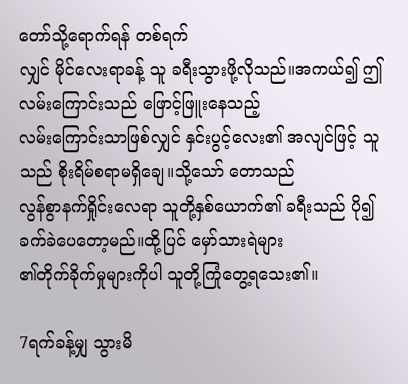တော်သို့ရောက်ရန် တစ်ရက်
လျှင် မိုင်လေးရာခန့် သူ ခရီးသွားဖို့လိုသည်။အကယ်၍ ဤလမ်းကြောင်းသည် ဖြောင့်ဖြူးနေသည့်
လမ်းကြောင်းသာဖြစ်လျှင် နှင်းပွင့်လေး၏ အလျင်ဖြင့် သူသည် စိုးရိမ်စရာမရှိချေ။သို့သော် တောသည်
လွန်စွာနက်ရှိုင်းလေရာ သူတို့နှစ်ယောက်၏ ခရီးသည် ပို၍ ခက်ခဲပေတော့မည်။ထို့ပြင် မှော်သားရဲများ
၏တိုက်ခိုက်မှုများကိုပါ သူတို့ကြုံတွေ့ရသေး၏။

7ရက်ခန့်မျှ သွားမိ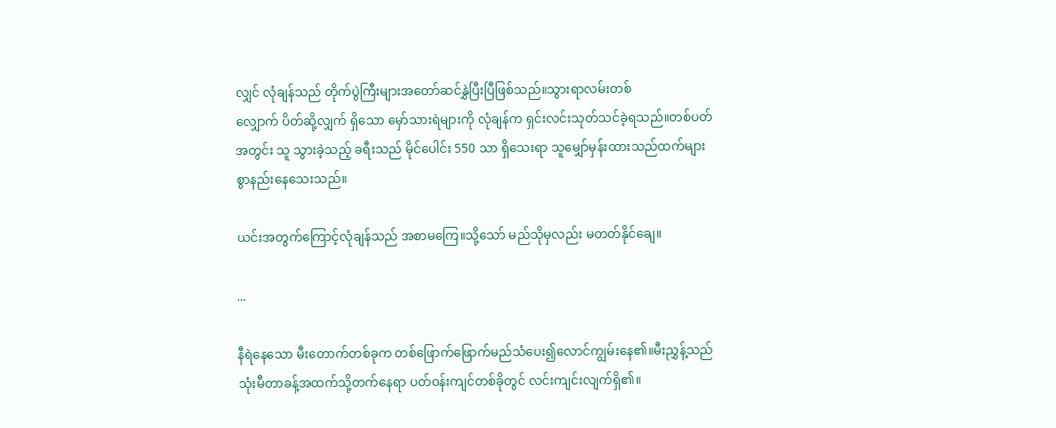လျှင် လုံချန်သည် တိုက်ပွဲကြီးများအတော်ဆင်နွှဲပြီးပြီဖြစ်သည်။သွားရာလမ်းတစ်
လျှောက် ပိတ်ဆို့လျှက် ရှိသော မှော်သားရဲများကို လုံချန်က ရှင်းလင်းသုတ်သင်ခဲ့ရသည်။တစ်ပတ်
အတွင်း သူ သွားခဲ့သည့် ခရီးသည် မိုင်ပေါင်း 550 သာ ရှိသေးရာ သူမျှော်မှန်းထားသည်ထက်များ
စွာနည်းနေသေးသည်။

ယင်းအတွက်ကြောင့်လုံချန်သည် အစာမကြေ။သို့သော် မည်သိုမှလည်း မတတ်နိုင်ချေ။

...

နီရဲနေသော မီးတောက်တစ်ခုက တစ်ဖြောက်ဖြောက်မည်သံပေး၍လောင်ကျွမ်းနေ၏။မီးညွှန့်သည်
သုံးမီတာခန့်အထက်သို့တက်နေရာ ပတ်၀န်းကျင်တစ်ခိုတွင် လင်းကျင်းလျက်ရှိ၏။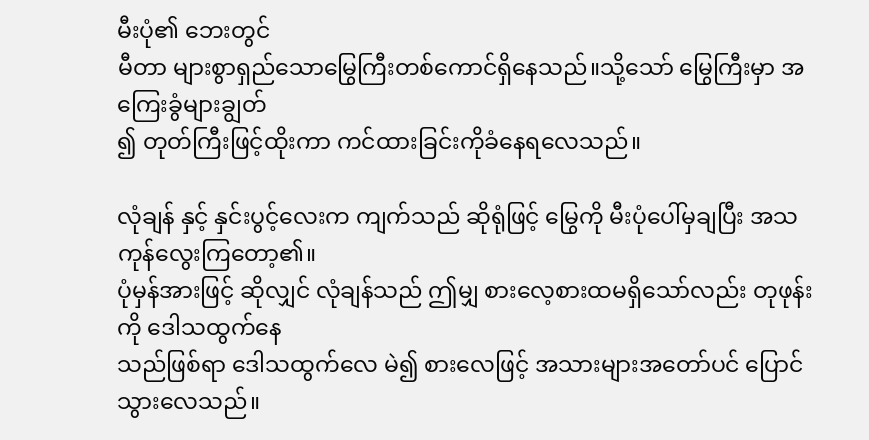မီးပုံ၏ ဘေးတွင်
မီတာ များစွာရှည်သောမြွေကြီးတစ်ကောင်ရှိနေသည်။သို့သော် မြွေကြီးမှာ အကြေးခွံများချွတ်
၍ တုတ်ကြီးဖြင့်ထိုးကာ ကင်ထားခြင်းကိုခံနေရလေသည်။

လုံချန် နှင့် နှင်းပွင့်လေးက ကျက်သည် ဆိုရုံဖြင့် မြွေကို မီးပုံပေါ်မှချပြီး အသကုန်လွေးကြတော့၏။
ပုံမှန်အားဖြင့် ဆိုလျှင် လုံချန်သည် ဤမျှ စားလေ့စားထမရှိသော်လည်း တုဖုန်းကို ဒေါသထွက်နေ
သည်ဖြစ်ရာ ဒေါသထွက်လေ မဲ၍ စားလေဖြင့် အသားများအတော်ပင် ပြောင်သွားလေသည်။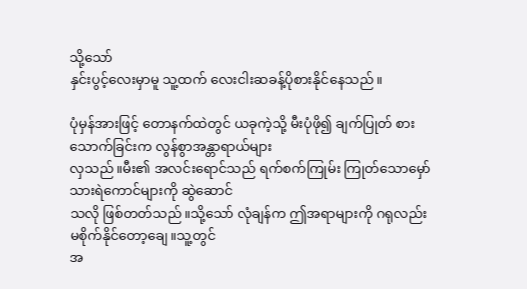သို့သော်
နှင်းပွင့်လေးမှာမူ သူ့ထက် လေးငါးဆခန့်ပိုစားနိုင်နေသည်။

ပုံမှန်အားဖြင့် တောနက်ထဲတွင် ယခုကဲ့သို့ မီးပုံဖို၍ ချက်ပြုတ် စားသောက်ခြင်းက လွန်စွာအန္တာရာယ်များ
လှသည်။မီး၏ အလင်းရောင်သည် ရက်စက်ကြုမ်း ကြုတ်သောမှော် သားရဲကောင်များကို ဆွဲဆောင်
သလို ဖြစ်တတ်သည်။သို့သော် လုံချန်က ဤအရာများကို ဂရုလည်း မစိုက်နိုင်တော့ချေ။သူ့တွင်
အ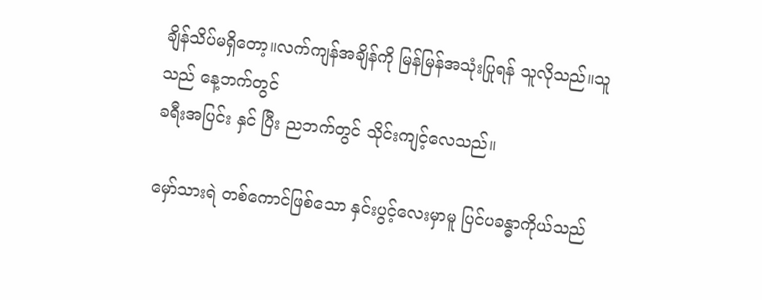ချိန်သိပ်မရှိတော့။လက်ကျန်အချိန်ကို မြန်မြန်အသုံးပြုရန် သူလိုသည်။သူသည် နေ့ဘက်တွင်
ခရီးအပြင်း နှင် ပြီး ညဘက်တွင် သိုင်းကျင့်လေသည်။

မှော်သားရဲ တစ်ကောင်ဖြစ်သော နှင်းပွင့်လေးမှာမူ ပြင်ပခန္ဓာကိုယ်သည်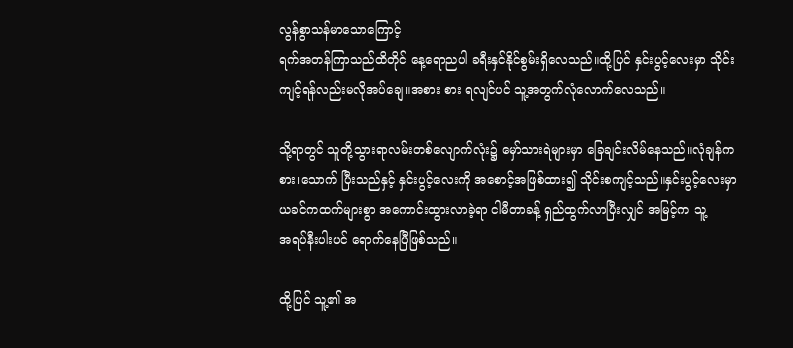လွန်စွာသန်မာသောကြောင့်
ရက်အတန်ကြာသည်ထိတိုင် နေ့ရောညပါ ခရီးနှင်နိုင်စွမ်းရှိလေသည်။ထို့ပြင် နှင်းပွင့်လေးမှာ သိုင်း
ကျင့်ရန်လည်းမလိုအပ်ချေ။အစား စား ရလျင်ပင် သူ့အတွက်လုံလောက်လေသည်။

သို့ရာတွင် သူတို့သွားရာလမ်းတစ်လျောက်လုံး၌ မှော်သားရဲများမှာ ခြေချင်းလိမ်နေသည်။လုံချန်က
စား၊သောက် ပြီးသည်နှင့် နှင်းပွင့်လေးကို အစောင့်အဖြစ်ထား၍ သိုင်းစကျင့်သည်။နှင်းပွင့်လေးမှာ
ယခင်ကထက်များစွာ အကောင်းထွားလာခဲ့ရာ ငါမီတာခန့် ရှည်ထွက်လာပြီးလျှင် အမြင့်က သူ့
အရပ်နီးပါးပင် ရောက်နေပြီဖြစ်သည်။

ထို့ပြင် သူ့၏ အ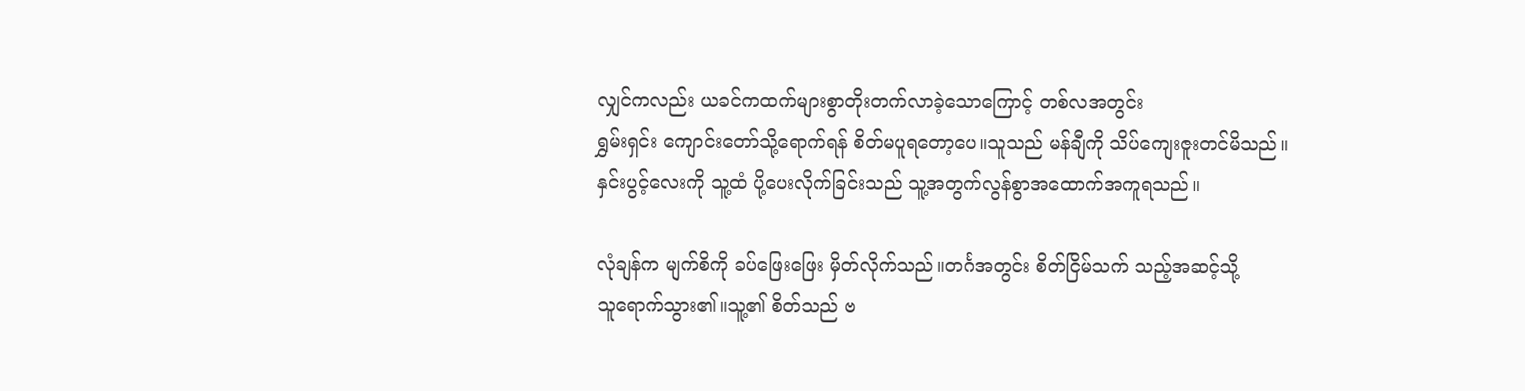လျှင်ကလည်း ယခင်ကထက်များစွာတိုးတက်လာခဲ့သောကြောင့် တစ်လအတွင်း
ရွှမ်းရှင်း ကျောင်းတော်သို့ရောက်ရန် စိတ်မပူရတော့ပေ။သူသည် မန်ချီကို သိပ်ကျေးဇူးတင်မိသည်။
နှင်းပွင့်လေးကို သူ့ထံ ပို့ပေးလိုက်ခြင်းသည် သူ့အတွက်လွန်စွာအထောက်အကူရသည်။

လုံချန်က မျက်စိကို ခပ်ဖြေးဖြေး မှိတ်လိုက်သည်။တင်္ဂအတွင်း စိတ်ငြိမ်သက် သည့်အဆင့်သို့
သူရောက်သွား၏။သူ့၏ စိတ်သည် ဗ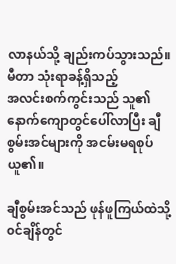လာနယ်သို့ ချည်းကပ်သွားသည်။မီတာ သုံးရာခန့်ရှိသည့်
အလင်းစက်ကွင်းသည် သူ၏ နောက်ကျောတွင်ပေါ်လာပြီး ချီစွမ်းအင်များကို အငမ်းမရစုပ်ယူ၏။

ချီစွမ်းအင်သည် ဖုန်ဖူကြယ်ထဲသို့၀င်ချိန်တွင်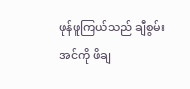ဖုန်ဖူကြယ်သည် ချီစွမ်းအင်ကို ဖိချ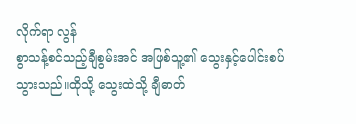လိုက်ရာ လွန်
စွာသန့်စင်သည့်ချီစွမ်းအင် အဖြစ်သူ့၏ သွေးနှင့်ပေါင်းစပ်သွားသည်။ထိုသို့ သွေးထဲသို့ ချီဓာတ်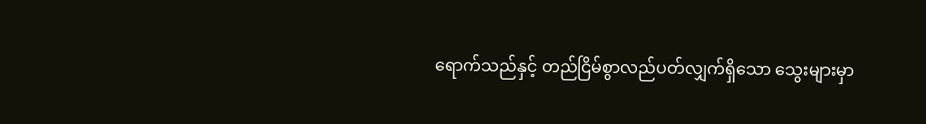ရောက်သည်နှင့် တည်ငြိမ်စွာလည်ပတ်လျှက်ရှိသော သွေးများမှာ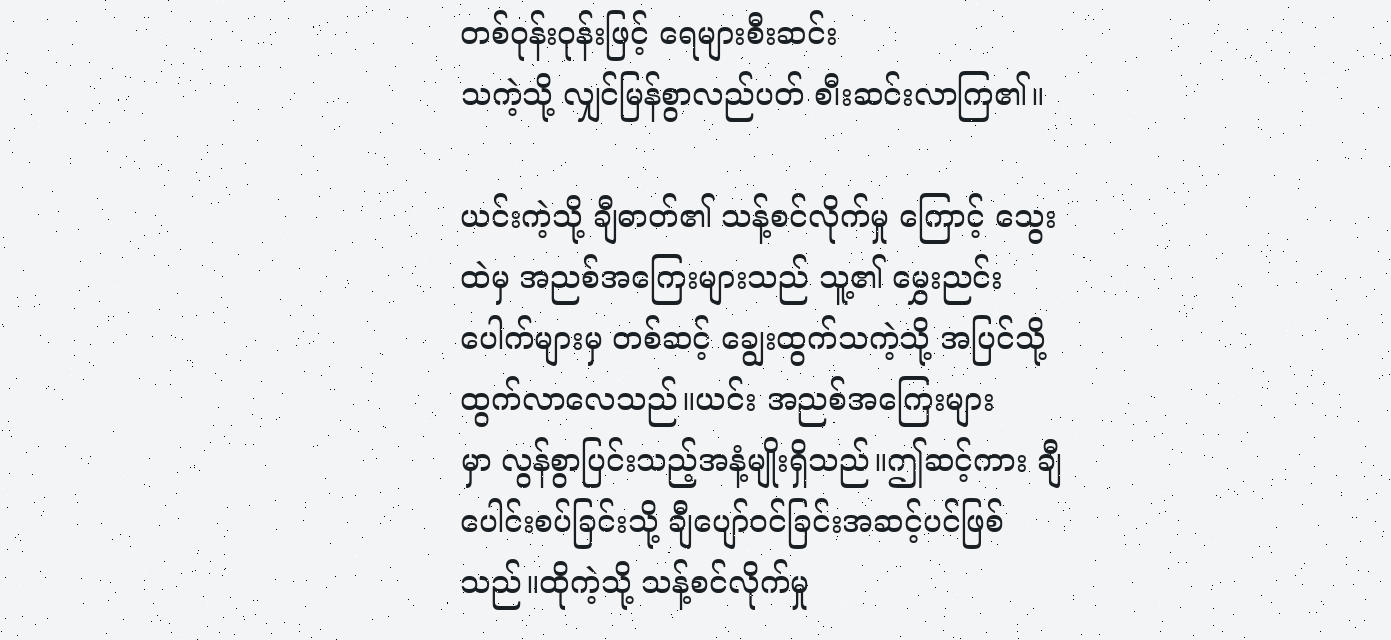တစ်ဝုန်းဝုန်းဖြင့် ရေများစီးဆင်း
သကဲ့သို့ လျှင်မြန်စွာလည်ပတ် စ၊ီးဆင်းလာကြ၏။

ယင်းကဲ့သို့ ချီဓာတ်၏ သန့်စင်လိုက်မှု ကြောင့် သွေးထဲမှ အညစ်အကြေးများသည် သူ့၏ မွှေးညင်း
ပေါက်များမှ တစ်ဆင့် ချွေးထွက်သကဲ့သို့ အပြင်သို့ထွက်လာလေသည်။ယင်း အညစ်အကြေးများ
မှာ လွန်စွာပြင်းသည့်အနံ့မျိုးရှိသည်။ဤဆင့်ကား ချီပေါင်းစပ်ခြင်းသို့ ချီပျော်၀င်ခြင်းအဆင့်ပင်ဖြစ်
သည်။ထိုကဲ့သို့ သန့်စင်လိုက်မှု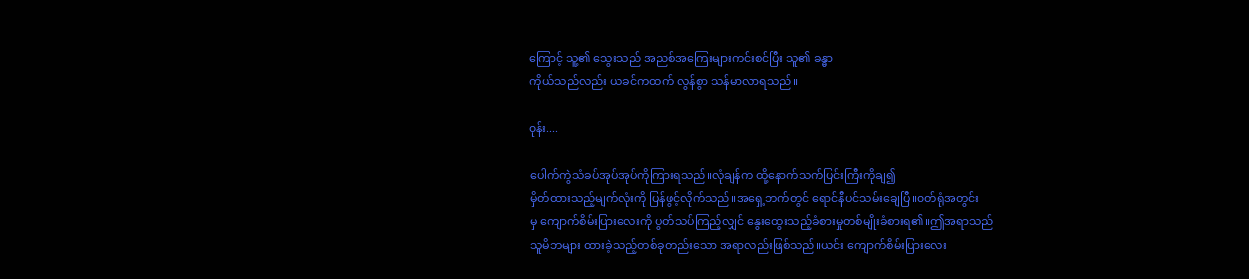ကြောင့် သူ့၏ သွေးသည် အညစ်အကြေးများကင်းစင်ပြီး သူ၏ ခန္ဓာ
ကိုယ်သည်လည်း ယခင်ကထက် လွန်စွာ သန်မာလာရသည်။

၀ုန်း....

ပေါက်ကွဲသံခပ်အုပ်အုပ်ကိုကြားရသည်။လုံချန်က ထို့နောက်သက်ပြင်းကြီးကိုချ၍
မှိတ်ထားသည့်မျက်လုံးကို ပြန်ဖွင့်လိုက်သည်။အရှေ့ဘက်တွင် ရောင်နီပင်သမ်းချေပြီ။၀တ်ရုံအတွင်း
မှ ကျောက်စိမ်းပြားလေးကို ပွတ်သပ်ကြည့်လျှင် နွေးထွေးသည့်ခံစားမှုတစ်မျိုးခံစားရ၏။ဤအရာသည်
သူမိဘများ ထားခဲ့သည့်တစ်ခုတည်းသော အရာလည်းဖြစ်သည်။ယင်း ကျောက်စိမ်းပြားလေး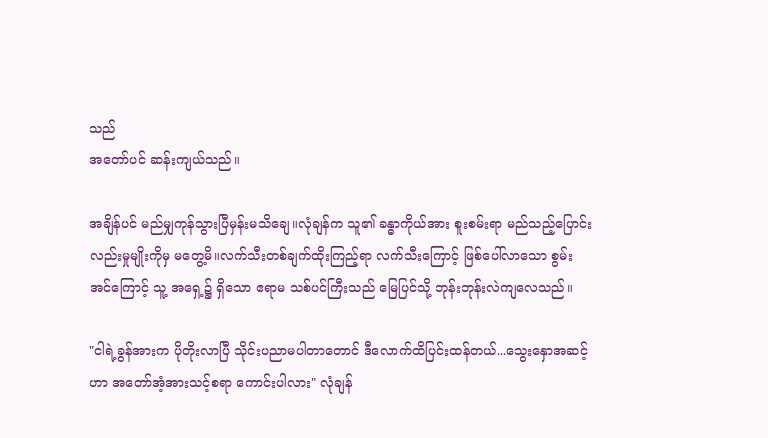သည်
အတော်ပင် ဆန်းကျယ်သည်။

အချိန်ပင် မည်မျှကုန်သွားပြီမှန်းမသိချေ။လုံချန်က သူ၏ ခန္ဓာကိုယ်အား စူးစမ်းရာ မည်သည့်ပြောင်း
လည်းမှုမျိုးကိုမှ မတွေ့မိ။လက်သီးတစ်ချက်ထိုးကြည့်ရာ လက်သီးကြောင့် ဖြစ်ပေါ်လာသော စွမ်း
အင်ကြောင့် သူ့ အရှေ့၌ ရှိသော ဧရာမ သစ်ပင်ကြီးသည် မြေပြင်သို့ ဘုန်းဘုန်းလဲကျလေသည်။

"ငါရဲ့ခွန်အားက ပိုတိုးလာပြီ သိုင်းပညာမပါတာတောင် ဒီလောက်ထိပြင်းထန်တယ်...သွေးနှောအဆင့်
ဟာ အတော်အံ့အားသင့်စရာ ကောင်းပါလား" လုံချန်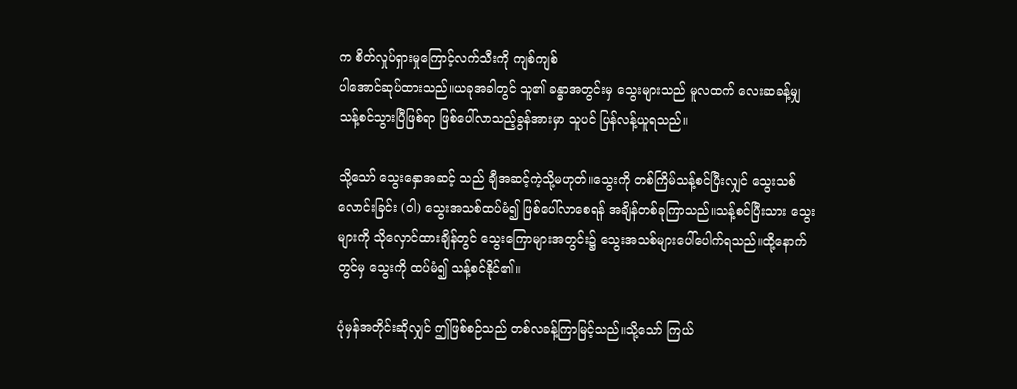က စိတ်လှုပ်ရှားမှုကြောင့်လက်သီးကို ကျစ်ကျစ်
ပါအောင်ဆုပ်ထားသည်။ယခုအခါတွင် သူ၏ ခန္ဓာအတွင်းမှ သွေးများသည် မူလထက် လေးဆခန့်မျှ
သန့်စင်သွားပြီဖြစ်ရာ ဖြစ်ပေါ်လာသည့်ခွန်အားမှာ သူပင် ပြန်လန့်ယူရသည်။

သို့သော် သွေးနှောအဆင့် သည် ချီအဆင့်ကဲ့သို့မဟုတ်။သွေးကို တစ်ကြိမ်သန့်စင်ပြီးလျှင် သွေးသစ်
လောင်းခြင်း (ဝါ) သွေးအသစ်ထပ်မံ၍ ဖြစ်ပေါ်လာစေရန် အချိန်တစ်ခုကြာသည်။သန့်စင်ပြီးသား သွေး
များကို သိုလှောင်ထားချိန်တွင် သွေးကြောများအတွင်း၌ သွေးအသစ်များပေါ်ပေါက်ရသည်။ထို့နောက်
တွင်မှ သွေးကို ထပ်မံ၍ သန့်စင်နိုင်၏။

ပုံမှန်အတိုင်းဆိုလျှင် ဤဖြစ်စဉ်သည် တစ်လခန့်ကြာမြင့်သည်။သို့သော် ကြယ်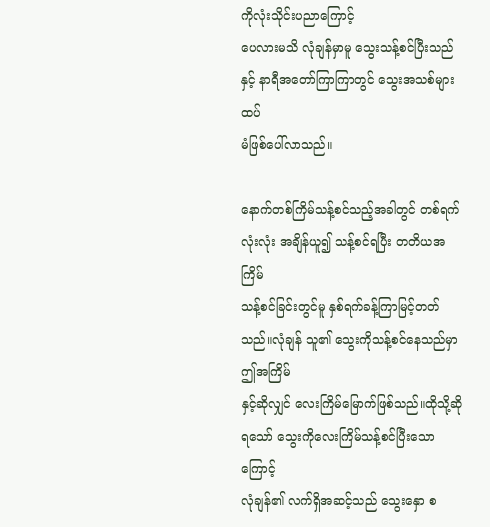ကိုလုံးသိုင်းပညာကြောင့်
ပေလားမသိ လုံချန်မှာမူ သွေးသန့်စင်ပြီးသည်နှင့် နာရီအတော်ကြာကြာတွင် သွေးအသစ်များထပ်
မံဖြစ်ပေါ်လာသည်။

နောက်တစ်ကြိမ်သန့်စင်သည့်အခါတွင် တစ်ရက်လုံးလုံး အချိန်ယူ၍ သန့်စင်ရပြီး တတိယအကြိမ်
သန့်စင်ခြင်းတွင်မူ နှစ်ရက်ခန့်ကြာမြင့်တတ်သည်။လုံချန် သူ၏ သွေးကိုသန့်စင်နေသည်မှာ ဤအကြိမ်
နှင့်ဆိုလျှင် လေးကြိမ်မြောက်ဖြစ်သည်။ထိုသို့ဆိုရသော် သွေးကိုလေးကြိမ်သန့်စင်ပြီးသောကြောင့်
လုံချန်၏ လက်ရှိအဆင့်သည် သွေးနှော စ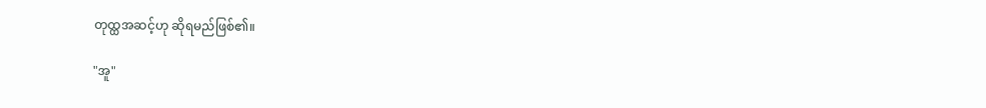တုထ္ထအဆင့်ဟု ဆိုရမည်ဖြစ်၏။

"အူ"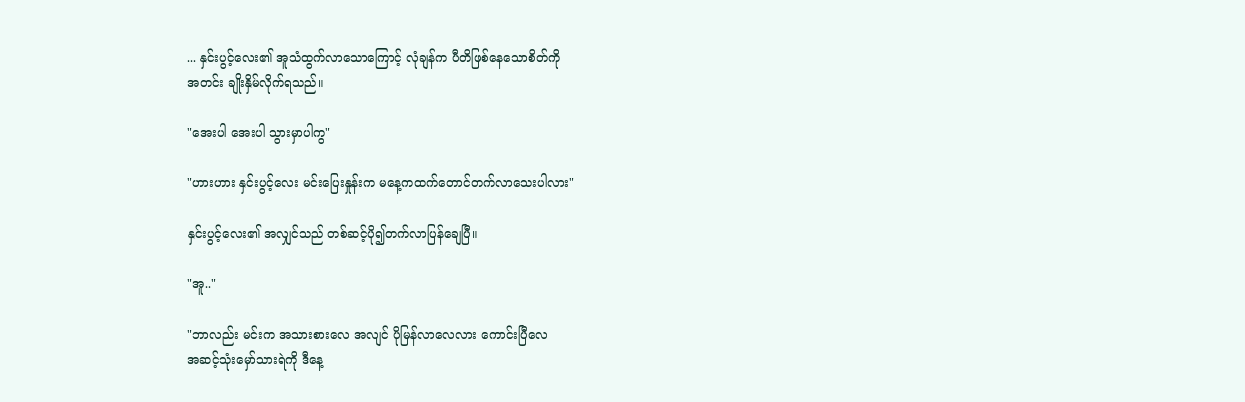... နှင်းပွင့်လေး၏ အူသံထွက်လာသောကြောင့် လုံချန်က ပီတိဖြစ်နေသောစိတ်ကို
အတင်း ချိုးနှိမ်လိုက်ရသည်။

"အေးပါ အေးပါ သွားမှာပါကွ"

"ဟားဟား နှင်းပွင့်လေး မင်းပြေးနှုန်းက မနေ့ကထက်တောင်တက်လာသေးပါလား"

နှင်းပွင့်လေး၏ အလျှင်သည် တစ်ဆင့်ပို၍တက်လာပြန်ချေပြီ။

"အူ.."

"ဘာလည်း မင်းက အသားစားလေ အလျင် ပိုမြန်လာလေလား ကောင်းပြီလေ
အဆင့်သုံးမှော်သားရဲကို ဒီနေ့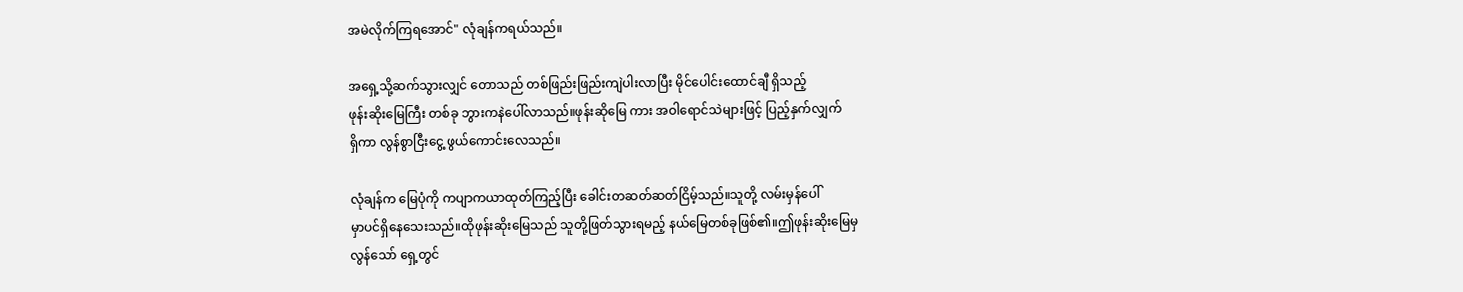အမဲလိုက်ကြရအောင်" လုံချန်ကရယ်သည်။

အရှေ့သို့ဆက်သွားလျှင် တောသည် တစ်ဖြည်းဖြည်းကျဲပါးလာပြီး မိုင်ပေါင်းထောင်ချီ ရှိသည့်
ဖုန်းဆိုးမြေကြီး တစ်ခု ဘွားကနဲပေါ်လာသည်။ဖုန်းဆိုမြေ ကား အဝါရောင်သဲများဖြင့် ပြည့်နှက်လျှက်
ရှိကာ လွန်စွာငြီးငွေ့ ဖွယ်ကောင်းလေသည်။

လုံချန်က မြေပုံကို ကပျာကယာထုတ်ကြည့်ပြီး ခေါင်းတဆတ်ဆတ်ငြိမ့်သည်။သူတို့ လမ်းမှန်ပေါ်
မှာပင်ရှိနေသေးသည်။ထိုဖုန်းဆိုးမြေသည် သူတို့ဖြတ်သွားရမည့် နယ်မြေတစ်ခုဖြစ်၏။ဤဖုန်းဆိုးမြေမှ
လွန်သော် ရှေ့တွင်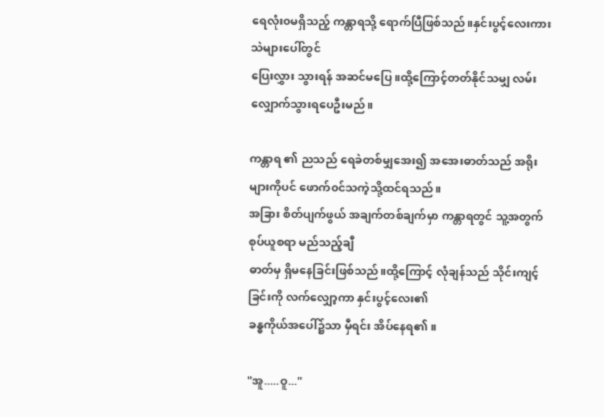ရေလုံး၀မရှိသည့် ကန္တာရသို့ ရောက်ပြီဖြစ်သည်။နှင်းပွင့်လေးကား သဲများပေါ်တွင်
ပြေးလွှား သွားရန် အဆင်မပြေ။ထို့ကြောင့်တတ်နိုင်သမျှ လမ်းလျှောက်သွားရပေဦးမည်။

ကန္တာရ ၏ ညသည် ရေခဲတစ်မျှအေး၍ အအေးဓာတ်သည် အရိုးများကိုပင် ဖောက်၀င်သကဲ့သို့ထင်ရသည်။
အခြား စိတ်ပျက်ဖွယ် အချက်တစ်ချက်မှာ ကန္တာရတွင် သူ့အတွက် စုပ်ယူစရာ မည်သည့်ချီ
ဓာတ်မှ ရှိမနေခြင်းဖြစ်သည်။ထို့ကြောင့် လုံချန်သည် သိုင်းကျင့်ခြင်းကို လက်လျှော့ကာ နှင်းပွင့်လေး၏
ခန္ဓကိုယ်အပေါ်၌သာ မှီရင်း အိပ်နေရ၏။

"အူ.....ဝူ..."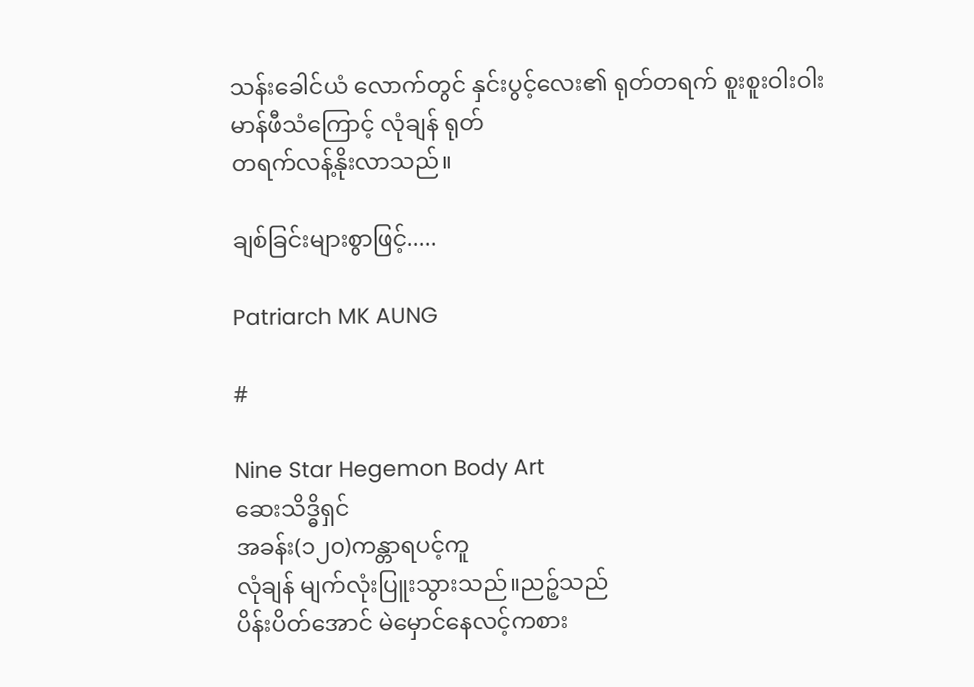သန်းခေါင်ယံ လောက်တွင် နှင်းပွင့်လေး၏ ရုတ်တရက် စူးစူးဝါးဝါး မာန်ဖီသံကြောင့် လုံချန် ရုတ်
တရက်လန့်နိုးလာသည်။

ချစ်ခြင်းများစွာဖြင့်.....

Patriarch MK AUNG

#

Nine Star Hegemon Body Art
ဆေးသိဒ္ဓိရှင်
အခန်း(၁၂၀)ကန္တာရပင့်ကူ
လုံချန် မျက်လုံးပြူးသွားသည်။ညဉ့်သည်
ပိန်းပိတ်အောင် မဲမှောင်နေလင့်ကစား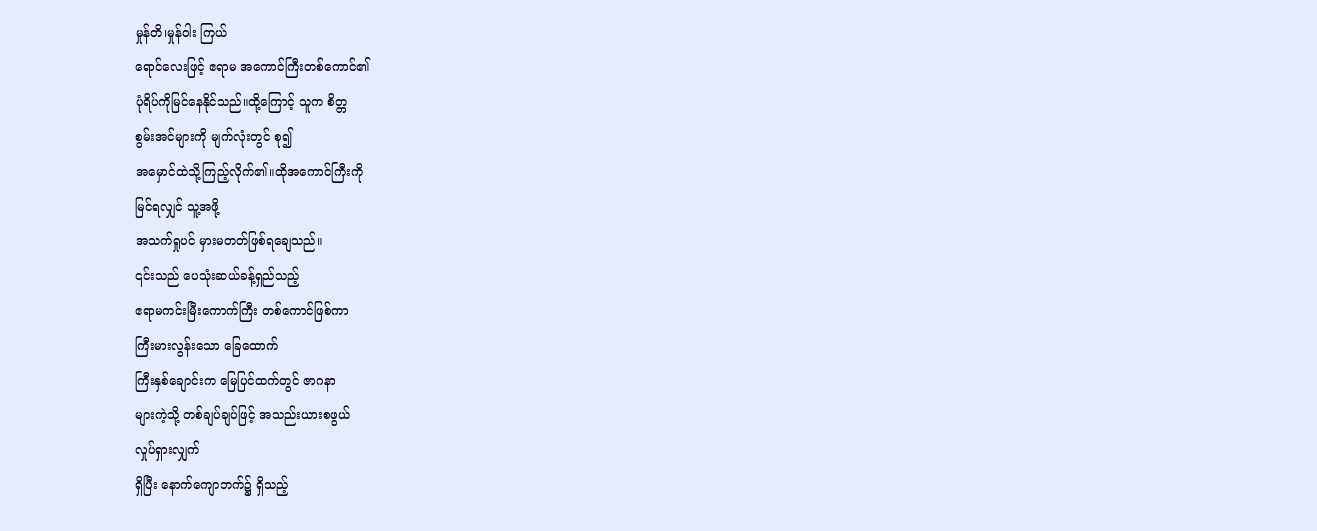မှုန်တိ၊မှုန်ဝါး ကြယ်
ရောင်လေးဖြင့် ဧရာမ အကောင်ကြီးတစ်ကောင်၏
ပုံရိပ်ကိုမြင်နေနိုင်သည်။ထို့ကြောင့် သူက စိတ္တ
စွမ်းအင်များကို မျက်လုံးတွင် စု၍
အမှောင်ထဲသို့ကြည့်လိုက်၏။ထိုအကောင်ကြီးကို
မြင်ရလျှင် သူ့အဖို့
အသက်ရှုပင် မှားမတတ်ဖြစ်ရချေသည်။
၎င်းသည် ပေသုံးဆယ်ခန့်ရှည်သည့်
ဧရာမကင်းမြီးကောက်ကြီး တစ်ကောင်ဖြစ်ကာ
ကြီးမားလွန်းသော ခြေထောက်
ကြီးနှစ်ချောင်းက မြေပြင်ထက်တွင် ဇာဂနာ
များကဲ့သို့ တစ်ချပ်ချပ်ဖြင့် အသည်းယားစဖွယ်
လှုပ်ရှားလျှက်
ရှိပြီး နောက်ကျောဘက်၌ ရှိသည့်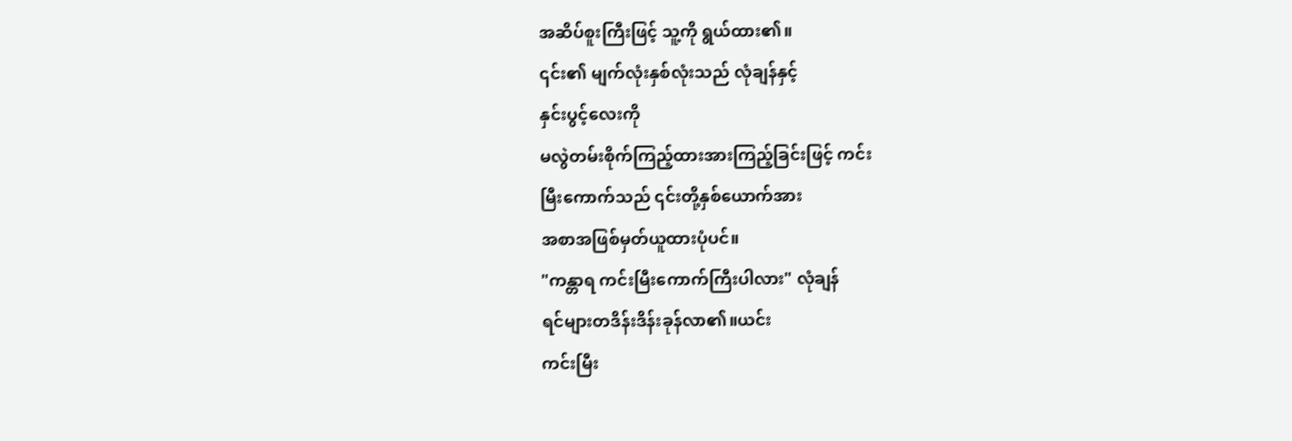အဆိပ်စူးကြီးဖြင့် သူ့ကို ရွယ်ထား၏။
၎င်း၏ မျက်လုံးနှစ်လုံးသည် လုံချန်နှင့်
နှင်းပွင့်လေးကို
မလွဲတမ်းစိုက်ကြည့်ထားအားကြည့်ခြင်းဖြင့် ကင်း
မြီးကောက်သည် ၎င်းတို့နှစ်ယောက်အား
အစာအဖြစ်မှတ်ယူထားပုံပင်။
"ကန္တာရ ကင်းမြီးကောက်ကြီးပါလား" လုံချန်
ရင်များတဒိန်းဒိန်းခုန်လာ၏။ယင်း
ကင်းမြီး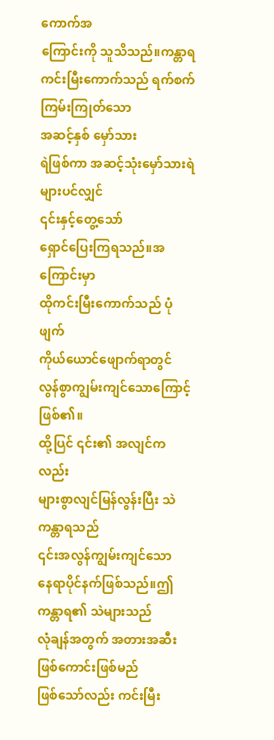ကောက်အ
ကြောင်းကို သူသိသည်။ကန္တာရ
ကင်းမြီးကောက်သည် ရက်စက်ကြမ်းကြုတ်သော
အဆင့်နှစ် မှော်သား
ရဲဖြစ်ကာ အဆင့်သုံးမှော်သားရဲများပင်လျှင်
၎င်းနှင့်တွေ့သော်
ရှောင်ပြေးကြရသည်။အကြောင်းမှာ
ထိုကင်းမြီးကောက်သည် ပုံဖျက်
ကိုယ်ယောင်ဖျောက်ရာတွင်
လွန်စွာကျွမ်းကျင်သောကြောင့်ဖြစ်၏။
ထို့ပြင် ၎င်း၏ အလျင်ကလည်း
များစွာလျင်မြန်လွန်းပြီး သဲကန္တာရသည်
၎င်းအလွန်ကျွမ်းကျင်သော
နေရာပိုင်နက်ဖြစ်သည်။ဤကန္တာရ၏ သဲများသည်
လုံချန်အတွက် အတားအဆီးဖြစ်ကောင်းဖြစ်မည်
ဖြစ်သော်လည်း ကင်းမြီး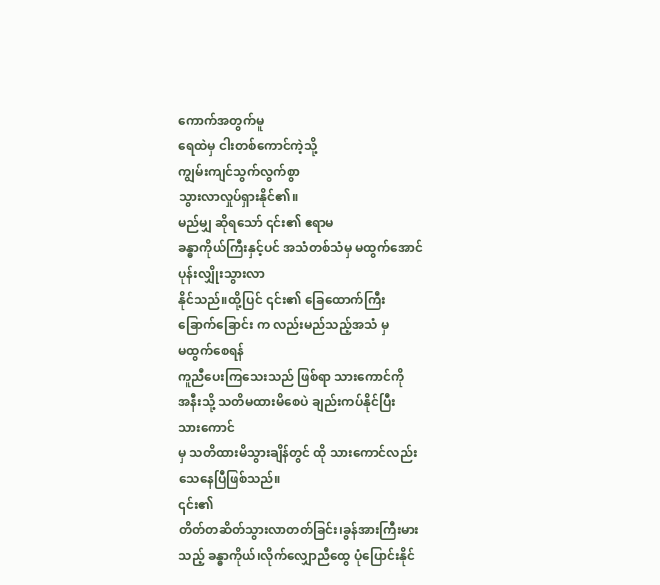ကောက်အတွက်မူ
ရေထဲမှ ငါးတစ်ကောင်ကဲ့သို့
ကျွမ်းကျင်သွက်လွက်စွာ
သွားလာလှုပ်ရှားနိုင်၏။
မည်မျှ ဆိုရသော် ၎င်း၏ ဧရာမ
ခန္ဓာကိုယ်ကြီးနှင့်ပင် အသံတစ်သံမှ မထွက်အောင်
ပုန်းလျှိုးသွားလာ
နိုင်သည်။ထို့ပြင် ၎င်း၏ ခြေထောက်ကြီး
ခြောက်ခြောင်း က လည်းမည်သည့်အသံ မှ
မထွက်စေရန်
ကူညီပေးကြသေးသည် ဖြစ်ရာ သားကောင်ကို
အနီးသို့ သတိမထားမိစေပဲ ချည်းကပ်နိုင်ပြီး
သားကောင်
မှ သတိထားမိသွားချိန်တွင် ထို သားကောင်လည်း
သေနေပြီဖြစ်သည်။
၎င်း၏
တိတ်တဆိတ်သွားလာတတ်ခြင်း၊ခွန်အားကြီးမား
သည့် ခန္ဓာကိုယ်၊လိုက်လျှောညီထွေ ပုံပြောင်းနိုင်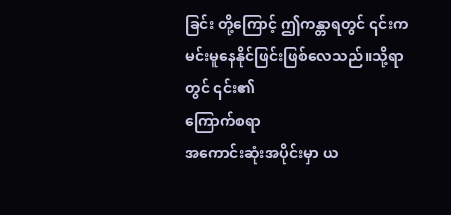ခြင်း တို့ကြောင့် ဤကန္တာရတွင် ၎င်းက
မင်းမူနေနိုင်ဖြင်းဖြစ်လေသည်။သို့ရာတွင် ၎င်း၏
ကြောက်စရာ
အကောင်းဆုံးအပိုင်းမှာ ယ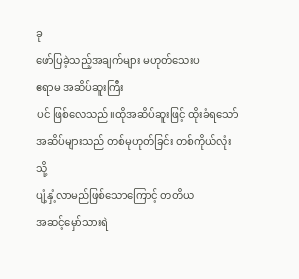ခု
ဖော်ပြခဲ့သည့်အချက်များ မဟုတ်သေးပ
ဧရာမ အဆိပ်ဆူးကြီး
ပင် ဖြစ်လေသည်။ထိုအဆိပ်ဆူးဖြင့် ထိုးခံရသော်
အဆိပ်များသည် တစ်မုဟုတ်ခြင်း တစ်ကိုယ်လုံးသို့
ပျံ့နှံ့လာမည်ဖြစ်သောကြောင့် တတိယ
အဆင့်မှော်သားရဲ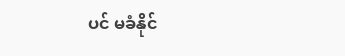ပင် မခံနိုင်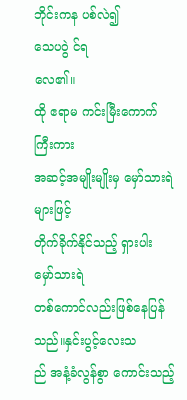ဘိုင်းကန ပစ်လဲ၍
သေပဝွဲ င်ရ
လေ၏။
ထို ဧရာမ ကင်းမြီးကောက်ကြီးကား
အဆင့်အမျိုးမျိုးမှ မှော်သားရဲများဖြင့်
တိုက်ခိုက်နိုင်သည့် ရှားပါး
မှော်သားရဲ
တစ်ကောင်လည်းဖြစ်နေပြန်သည်။နှင်းပွင့်လေးသ
ည် အနံ့ခံလွန်စွာ ကောင်းသည့်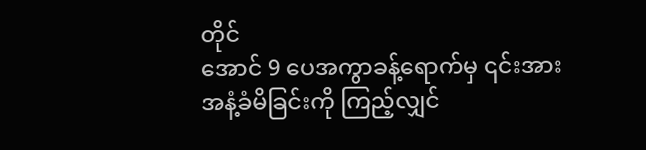တိုင်
အောင် 9 ပေအကွာခန့်ရောက်မှ ၎င်းအား
အနံ့ခံမိခြင်းကို ကြည့်လျှင်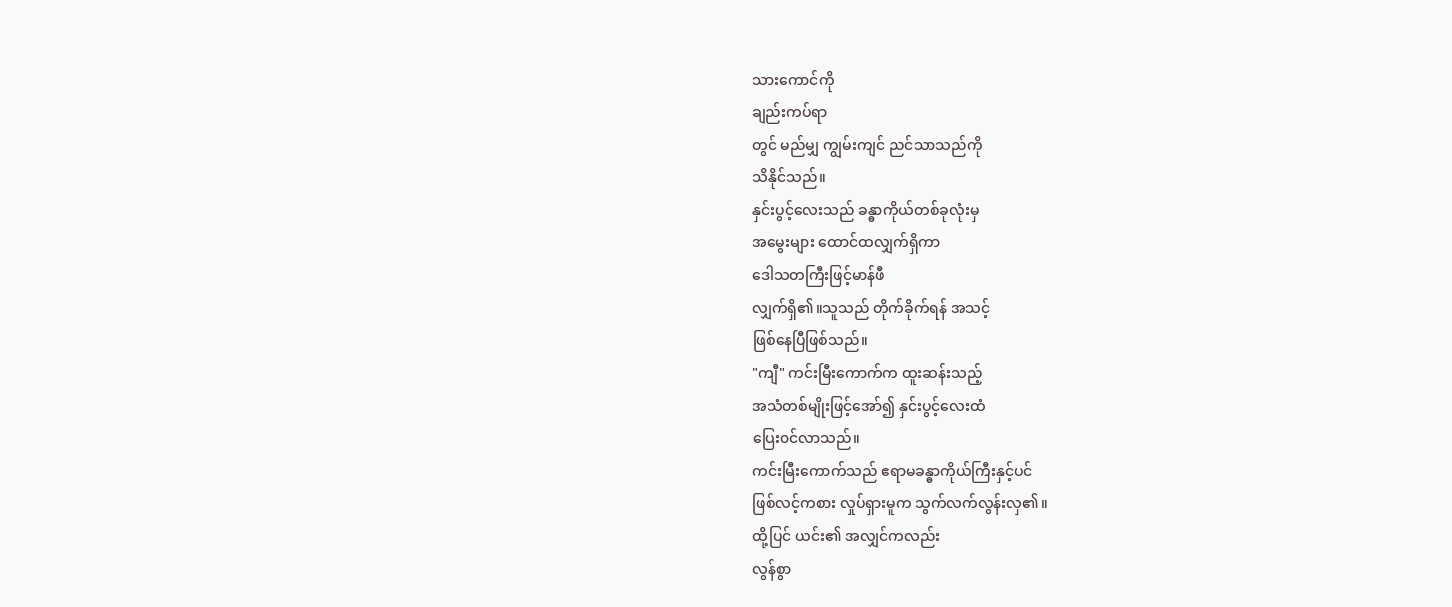သားကောင်ကို
ချည်းကပ်ရာ
တွင် မည်မျှ ကျွမ်းကျင် ညင်သာသည်ကို
သိနိုင်သည်။
နှင်းပွင့်လေးသည် ခန္ဓာကိုယ်တစ်ခုလုံးမှ
အမွေးများ ထောင်ထလျှက်ရှိကာ
ဒေါသတကြီးဖြင့်မာန်ဖီ
လျှက်ရှိ၏။သူသည် တိုက်ခိုက်ရန် အသင့်
ဖြစ်နေပြီဖြစ်သည်။
"ကျီ" ကင်းမြီးကောက်က ထူးဆန်းသည့်
အသံတစ်မျိုးဖြင့်အော်၍ နှင်းပွင့်လေးထံ
ပြေး၀င်လာသည်။
ကင်းမြီးကောက်သည် ဧရာမခန္ဓာကိုယ်ကြီးနှင့်ပင်
ဖြစ်လင့်ကစား လှုပ်ရှားမူက သွက်လက်လွန်းလှ၏။
ထို့ပြင် ယင်း၏ အလျှင်ကလည်း
လွန်စွာ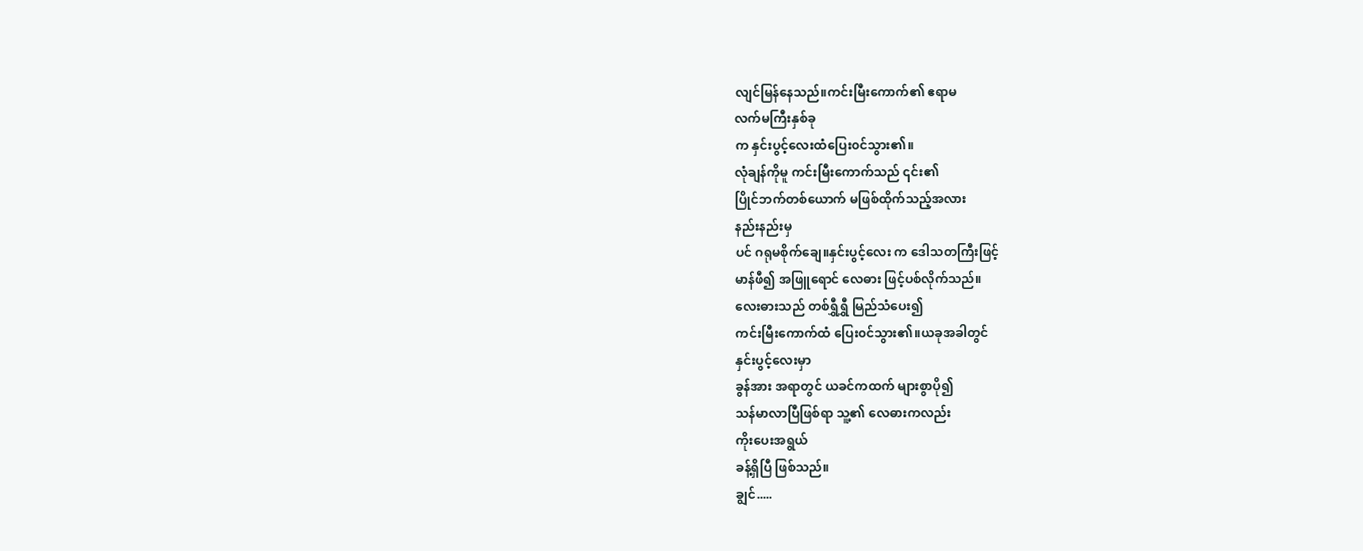လျင်မြန်နေသည်။ကင်းမြီးကောက်၏ ဧရာမ
လက်မကြီးနှစ်ခု
က နှင်းပွင့်လေးထံပြေး၀င်သွား၏။
လုံချန်ကိုမူ ကင်းမြီးကောက်သည် ၎င်း၏
ပြိုင်ဘက်တစ်ယောက် မဖြစ်ထိုက်သည့်အလား
နည်းနည်းမှ
ပင် ဂရုမစိုက်ချေ။နှင်းပွင့်လေး က ဒေါသတကြီးဖြင့်
မာန်ဖီ၍ အဖြူရောင် လေဓား ဖြင့်ပစ်လိုက်သည်။
လေးဓားသည် တစ်ရွှီရွှီ မြည်သံပေး၍
ကင်းမြီးကောက်ထံ ပြေး၀င်သွား၏။ယခုအခါတွင်
နှင်းပွင့်လေးမှာ
ခွန်အား အရာတွင် ယခင်ကထက် များစွာပို၍
သန်မာလာပြီဖြစ်ရာ သူ့၏ လေဓားကလည်း
ကိုးပေးအရွယ်
ခန့်ရှိပြီ ဖြစ်သည်။
ချွင်.....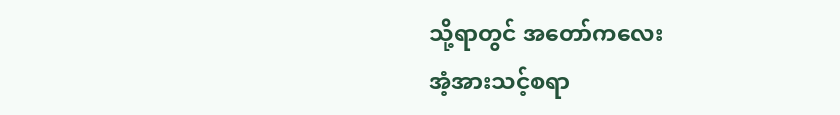သို့ရာတွင် အတော်ကလေး
အံ့အားသင့်စရာ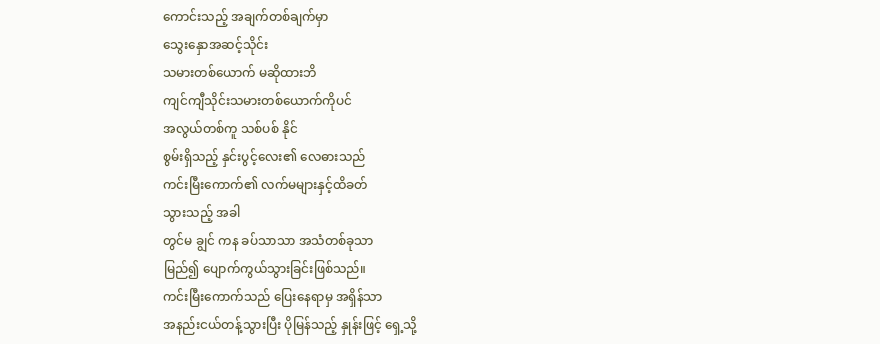ကောင်းသည့် အချက်တစ်ချက်မှာ
သွေးနှောအဆင့်သိုင်း
သမားတစ်ယောက် မဆိုထားဘိ
ကျင်ကျီသိုင်းသမားတစ်ယောက်ကိုပင်
အလွယ်တစ်ကူ သစ်ပစ် နိုင်
စွမ်းရှိသည့် နှင်းပွင့်လေး၏ လေဓားသည်
ကင်းမြီးကောက်၏ လက်မများနှင့်ထိခတ်
သွားသည့် အခါ
တွင်မ ချွင် ကန ခပ်သာသာ အသံတစ်ခုသာ
မြည်၍ ပျောက်ကွယ်သွားခြင်းဖြစ်သည်။
ကင်းမြီးကောက်သည် ပြေးနေရာမှ အရှိန်သာ
အနည်းငယ်တန့်သွားပြီး ပိုမြန်သည့် နှုန်းဖြင့် ရှေ့သို့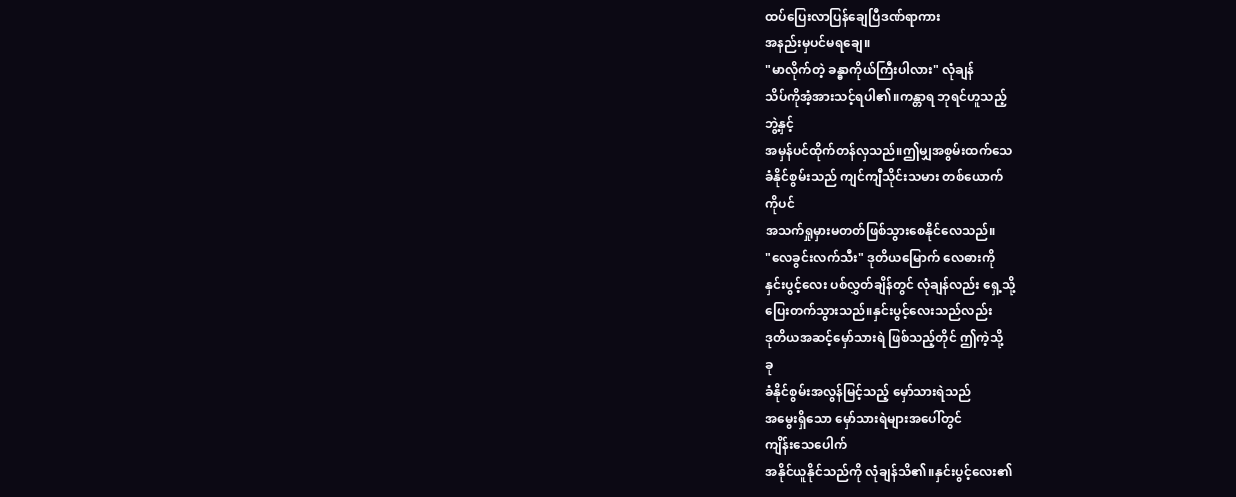ထပ်ပြေးလာပြန်ချေပြီဒဏ်ရာကား
အနည်းမှပင်မရချေ။
"မာလိုက်တဲ့ ခန္ဓာကိုယ်ကြီးပါလား" လုံချန်
သိပ်ကိုအံ့အားသင့်ရပါ၏။ကန္တာရ ဘုရင်ဟူသည့်
ဘွဲ့နှင့်
အမှန်ပင်ထိုက်တန်လှသည်။ဤမျှအစွမ်းထက်သေ
ခံနိုင်စွမ်းသည် ကျင်ကျီသိုင်းသမား တစ်ယောက်
ကိုပင်
အသက်ရှုမှားမတတ်ဖြစ်သွားစေနိုင်လေသည်။
"လေခွင်းလက်သီး" ဒုတိယမြောက် လေဓားကို
နှင်းပွင့်လေး ပစ်လွှတ်ချိန်တွင် လုံချန်လည်း ရှေ့သို့
ပြေးတက်သွားသည်။နှင်းပွင့်လေးသည်လည်း
ဒုတိယအဆင့်မှော်သားရဲ ဖြစ်သည့်တိုင် ဤကဲ့သို့
ခု
ခံနိုင်စွမ်းအလွန်မြင့်သည့် မှော်သားရဲသည်
အမွေးရှိသော မှော်သားရဲများအပေါ်တွင်
ကျိန်းသေပေါက်
အနိုင်ယူနိုင်သည်ကို လုံချန်သိ၏။နှင်းပွင့်လေး၏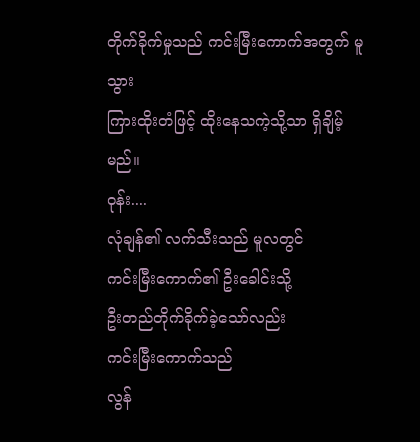တိုက်ခိုက်မှုသည် ကင်းမြီးကောက်အတွက် မူ သွား
ကြားထိုးတံဖြင့် ထိုးနေသကဲ့သို့သာ ရှိချိမ့်မည်။
၀ုန်း....
လုံချန်၏ လက်သီးသည် မူလတွင်
ကင်းမြီးကောက်၏ ဦးခေါင်းသို့
ဦးတည်တိုက်ခိုက်ခဲ့သော်လည်း
ကင်းမြီးကောက်သည်
လွန်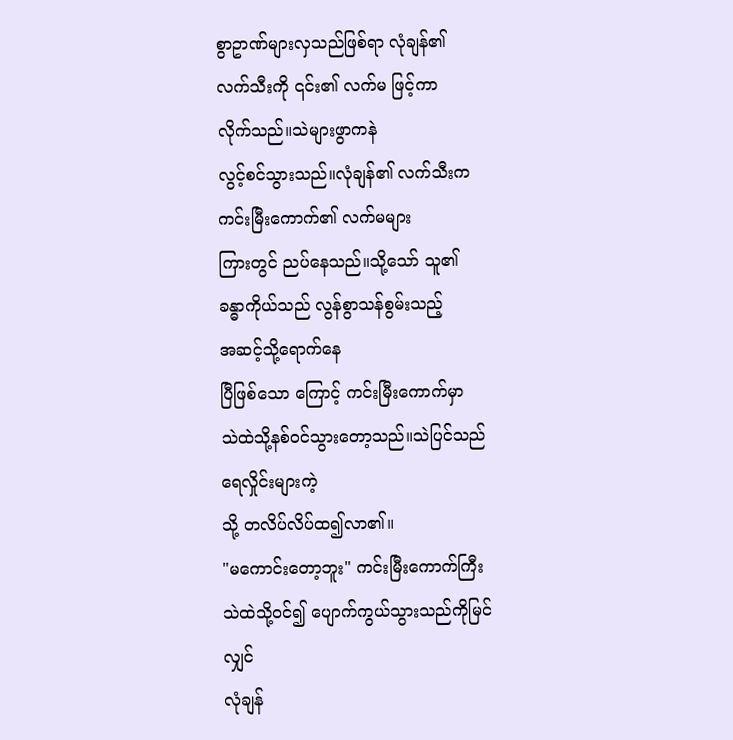စွာဥာဏ်များလှသည်ဖြစ်ရာ လုံချန်၏
လက်သီးကို ၎င်း၏ လက်မ ဖြင့်ကာ
လိုက်သည်။သဲများဖွာကနဲ
လွင့်စင်သွားသည်။လုံချန်၏ လက်သီးက
ကင်းမြီးကောက်၏ လက်မများ
ကြားတွင် ညပ်နေသည်။သို့သော် သူ၏
ခန္ဓာကိုယ်သည် လွန်စွာသန်စွမ်းသည့်
အဆင့်သို့ရောက်နေ
ပြီဖြစ်သော ကြောင့် ကင်းမြီးကောက်မှာ
သဲထဲသို့နစ်၀င်သွားတော့သည်။သဲပြင်သည်
ရေလှိုင်းများကဲ့
သို့ တလိပ်လိပ်ထ၍လာ၏။
"မကောင်းတော့ဘူး" ကင်းမြီးကောက်ကြီး
သဲထဲသို့၀င်၍ ပျောက်ကွယ်သွားသည်ကိုမြင်လျှင်
လုံချန်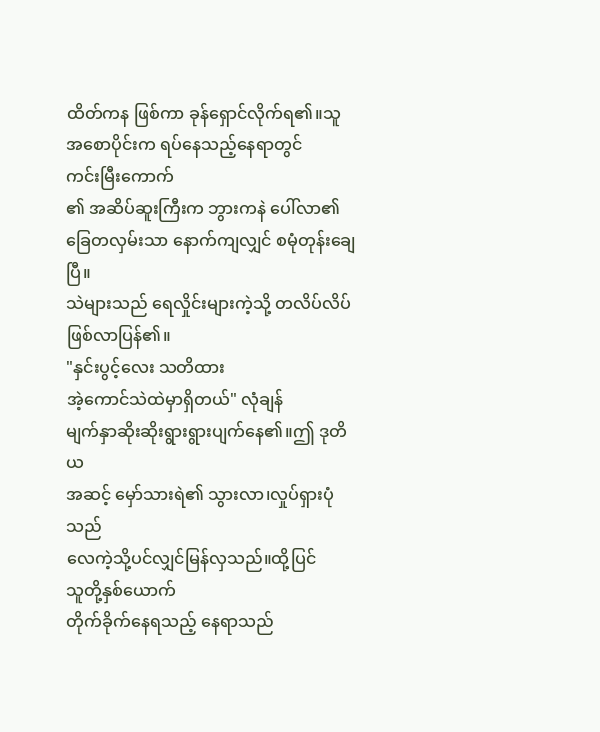ထိတ်ကန ဖြစ်ကာ ခုန်ရှောင်လိုက်ရ၏။သူ
အစောပိုင်းက ရပ်နေသည့်နေရာတွင်
ကင်းမြီးကောက်
၏ အဆိပ်ဆူးကြီးက ဘွားကနဲ ပေါ်လာ၏
ခြေတလှမ်းသာ နောက်ကျလျှင် စမုံတုန်းချေပြီ။
သဲများသည် ရေလှိုင်းများကဲ့သို့ တလိပ်လိပ်
ဖြစ်လာပြန်၏။
"နှင်းပွင့်လေး သတိထား
အဲ့ကောင်သဲထဲမှာရှိတယ်" လုံချန်
မျက်နှာဆိုးဆိုးရွားရွားပျက်နေ၏။ဤ ဒုတိယ
အဆင့် မှော်သားရဲ၏ သွားလာ၊လှုပ်ရှားပုံသည်
လေကဲ့သို့ပင်လျှင်မြန်လှသည်။ထို့ပြင်
သူတို့နှစ်ယောက်
တိုက်ခိုက်နေရသည့် နေရာသည်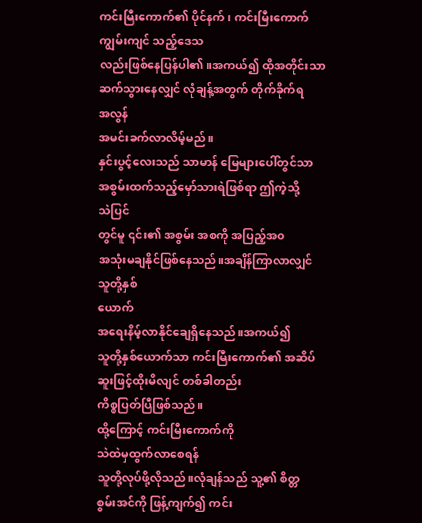ကင်းမြီးကောက်၏ ပိုင်နက် ၊ ကင်းမြီးကောက်
ကျွမ်းကျင် သည့်ဒေသ
လည်းဖြစ်နေပြန်ပါ၏။အကယ်၍ ထိုအတိုင်းသာ
ဆက်သွားနေလျှင် လုံချန့်အတွက် တိုက်ခိုက်ရ
အလွန်
အမင်းခက်လာလိမ့်မည်။
နှင်းပွင့်လေးသည် သာမာန် မြေများပေါ်တွင်သာ
အစွမ်းထက်သည့်မှော်သားရဲဖြစ်ရာ ဤကဲ့သို့
သဲပြင်
တွင်မူ ၎င်း၏ အစွမ်း အစကို အပြည့်အ၀
အသုံးမချနိုင်ဖြစ်နေသည်။အချိန်ကြာလာလျှင်
သူတို့နှစ်
ယောက်
အရေးနိမ့်လာနိုင်ချေရှိနေသည်။အကယ်၍
သူတို့နှစ်ယောက်သာ ကင်းမြီးကောက်၏ အဆိပ်
ဆူးဖြင့်ထိုးမိလျင် တစ်ခါတည်း
ကိစ္စပြတ်ပြီဖြစ်သည်။
ထို့ကြောင့် ကင်းမြီးကောက်ကို
သဲထဲမှထွက်လာစေရန်
သူတို့လုပ်ဖို့လိုသည်။လုံချန်သည် သူ့၏ စိတ္တ
စွမ်းအင်ကို ဖြန့်ကျက်၍ ကင်း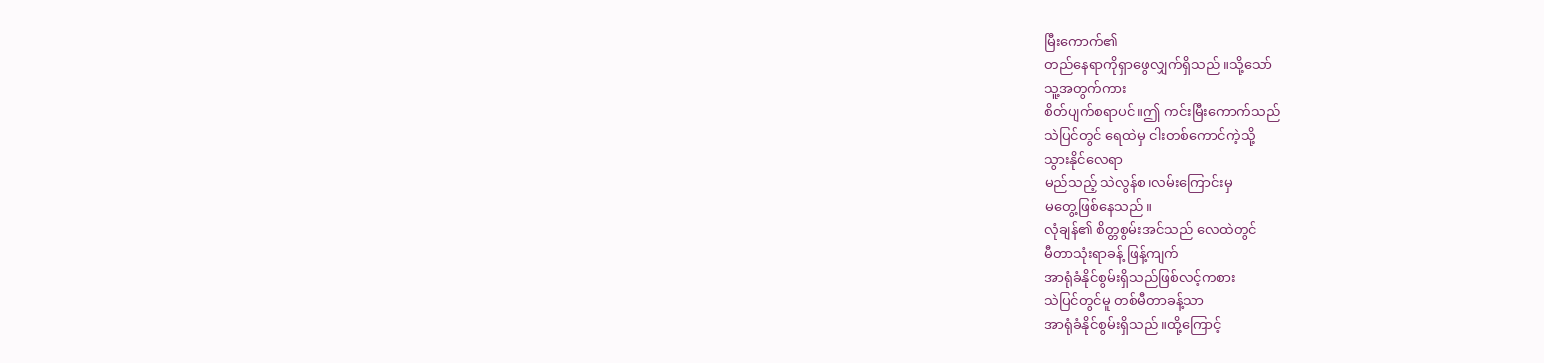မြီးကောက်၏
တည်နေရာကိုရှာဖွေလျှက်ရှိသည်။သို့သော်
သူ့အတွက်ကား
စိတ်ပျက်စရာပင်။ဤ ကင်းမြီးကောက်သည်
သဲပြင်တွင် ရေထဲမှ ငါးတစ်ကောင်ကဲ့သို့
သွားနိုင်လေရာ
မည်သည့် သဲလွန်စ၊လမ်းကြောင်းမှ
မတွေ့ဖြစ်နေသည်။
လုံချန်၏ စိတ္တစွမ်းအင်သည် လေထဲတွင်
မီတာသုံးရာခန့် ဖြန့်ကျက်
အာရုံခံနိုင်စွမ်းရှိသည်ဖြစ်လင့်ကစား
သဲပြင်တွင်မူ တစ်မီတာခန့်သာ
အာရုံခံနိုင်စွမ်းရှိသည်။ထို့ကြောင့်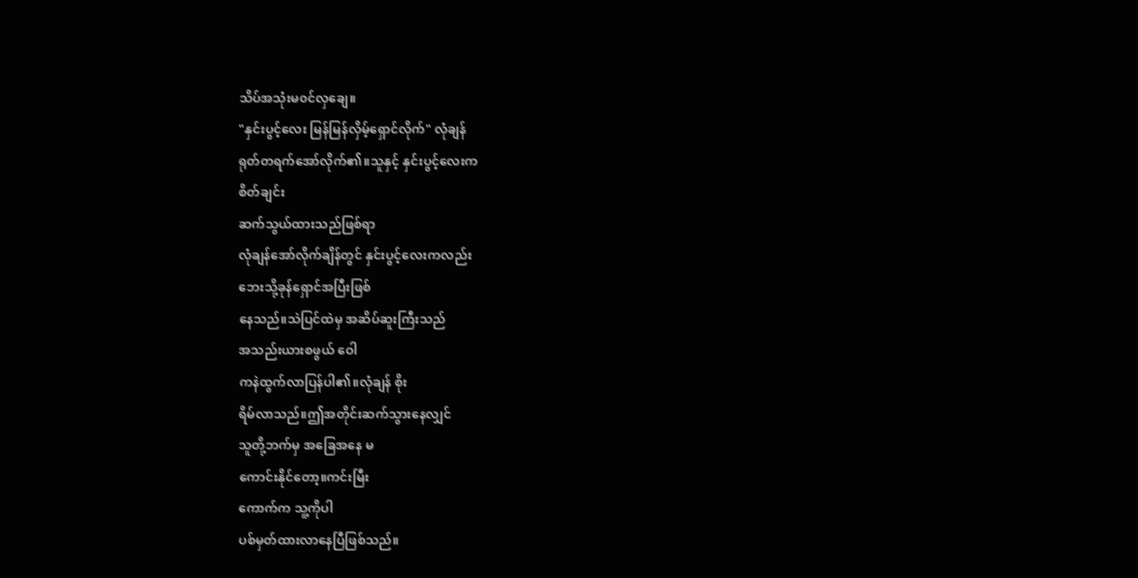သိပ်အသုံးမ၀င်လှချေ။
"နှင်းပွင့်လေး မြန်မြန်လှိမ့်ရှောင်လိုက်" လုံချန်
ရုတ်တရက်အော်လိုက်၏။သူနှင့် နှင်းပွင့်လေးက
စိတ်ချင်း
ဆက်သွယ်ထားသည်ဖြစ်ရာ
လုံချန်အော်လိုက်ချိန်တွင် နှင်းပွင့်လေးကလည်း
ဘေးသို့ခုန်ရှောင်အပြီးဖြစ်
နေသည်။သဲပြင်ထဲမှ အဆိပ်ဆူးကြီးသည်
အသည်းယားစဖွယ် ဝေါ
ကနဲထွက်လာပြန်ပါ၏။လုံချန် စိုး
ရိမ်လာသည်။ဤအတိုင်းဆက်သွားနေလျှင်
သူတို့ဘက်မှ အခြေအနေ မ
ကောင်းနိုင်တော့။ကင်းမြီး
ကောက်က သူ့ကိုပါ
ပစ်မှတ်ထားလာနေပြီဖြစ်သည်။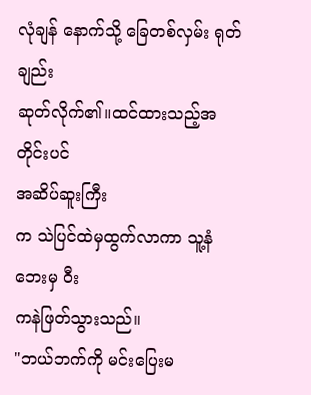လုံချန် နောက်သို့ ခြေတစ်လှမ်း ရုတ်ချည်း
ဆုတ်လိုက်၏။ထင်ထားသည့်အတိုင်းပင်
အဆိပ်ဆူးကြီး
က သဲပြင်ထဲမှထွက်လာကာ သူ့နံဘေးမှ ဝီး
ကနဲဖြတ်သွားသည်။
"ဘယ်ဘက်ကို မင်းပြေးမ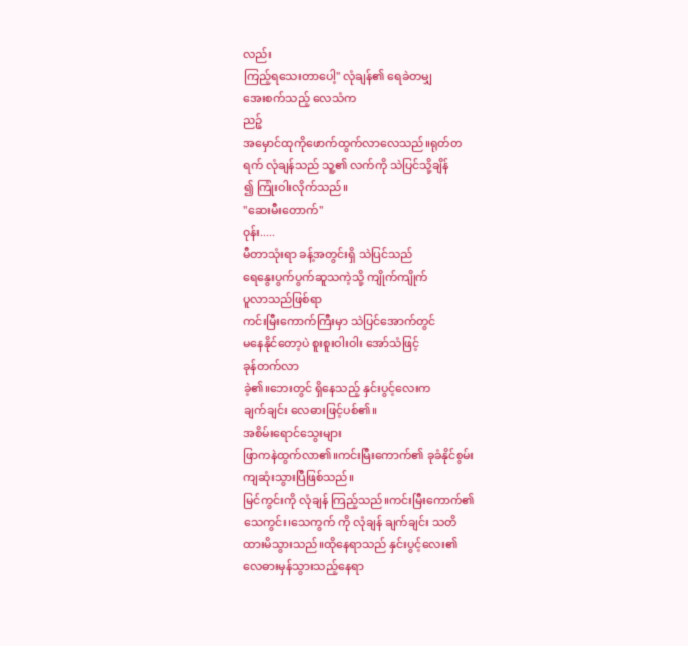လည်း
ကြည့်ရသေးတာပေါ့" လုံချန်၏ ရေခဲတမျှ
အေးစက်သည့် လေသံက
ညဉ့်
အမှောင်ထုကိုဖောက်ထွက်လာလေသည်။ရုတ်တ
ရက် လုံချန်သည် သူ့၏ လက်ကို သဲပြင်သို့ချိန်
၍ ကြုံးဝါးလိုက်သည်။
"ဆေးမီးတောက်"
၀ုန်း.....
မီတာသုံးရာ ခန့်အတွင်းရှိ သဲပြင်သည်
ရေနွေးပွက်ပွက်ဆူသကဲ့သို့ ကျိုက်ကျိုက်
ပူလာသည်ဖြစ်ရာ
ကင်းမြီးကောက်ကြီးမှာ သဲပြင်အောက်တွင်
မနေနိုင်တော့ပဲ စူးစူးဝါးဝါး အော်သံဖြင့်
ခုန်တက်လာ
ခဲ့၏။ဘေးတွင် ရှိနေသည့် နှင်းပွင့်လေးက
ချက်ချင်း လေဓားဖြင့်ပစ်၏။
အစိမ်းရောင်သွေးများ
ဖြာကနဲထွက်လာ၏။ကင်းမြီးကောက်၏ ခုခံနိုင်စွမ်း
ကျဆုံးသွားပြီဖြစ်သည်။
မြင်ကွင်းကို လုံချန် ကြည့်သည်။ကင်းမြီးကောက်၏
သေကွင်း၊သေကွက် ကို လုံချန် ချက်ချင်း သတိ
ထားမိသွားသည်။ထိုနေရာသည် နှင်းပွင့်လေး၏
လေဓားမှန်သွားသည့်နေရာ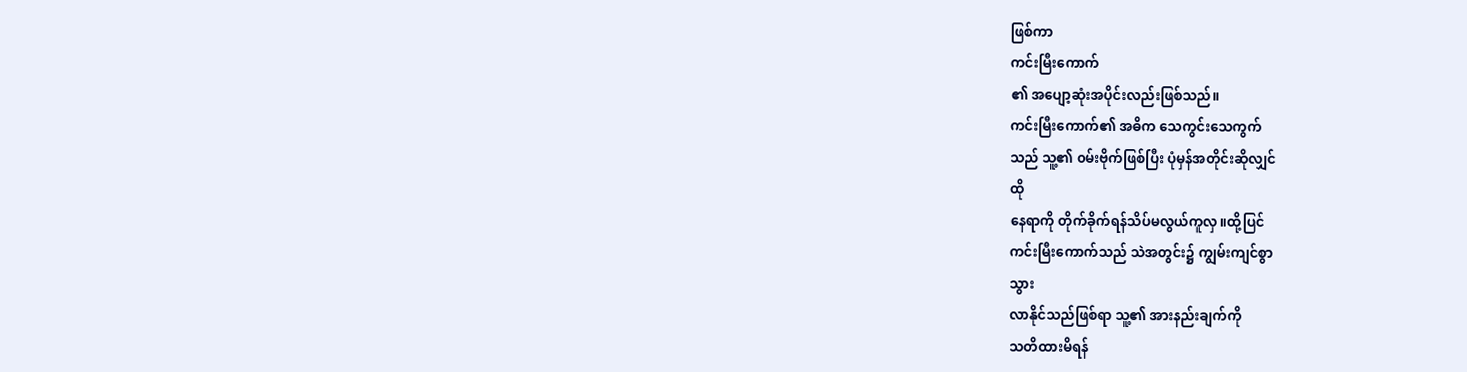ဖြစ်ကာ
ကင်းမြီးကောက်
၏ အပျော့ဆုံးအပိုင်းလည်းဖြစ်သည်။
ကင်းမြီးကောက်၏ အဓိက သေကွင်းသေကွက်
သည် သူ့၏ ၀မ်းဗိုက်ဖြစ်ပြီး ပုံမှန်အတိုင်းဆိုလျှင်
ထို
နေရာကို တိုက်ခိုက်ရန်သိပ်မလွယ်ကူလှ။ထို့ပြင်
ကင်းမြီးကောက်သည် သဲအတွင်း၌ ကျွမ်းကျင်စွာ
သွား
လာနိုင်သည်ဖြစ်ရာ သူ့၏ အားနည်းချက်ကို
သတိထားမိရန်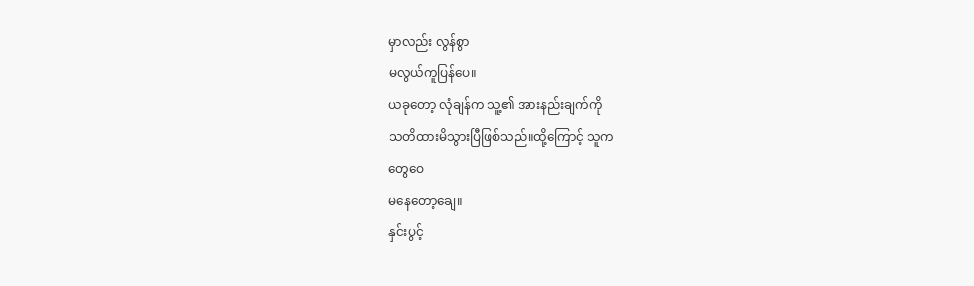မှာလည်း လွန်စွာ
မလွယ်ကူပြန်ပေ။
ယခုတော့ လုံချန်က သူ့၏ အားနည်းချက်ကို
သတိထားမိသွားပြီဖြစ်သည်။ထို့ကြောင့် သူက
တွေဝေ
မနေတော့ချေ။
နှင်းပွင့်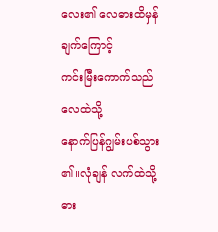လေး၏ လေဓားထိမှန်ချက်ကြောင့်
ကင်းမြီးကောက်သည် လေထဲသို့
နောက်ပြန်ဂျွမ်းပစ်သွား
၏။လုံချန် လက်ထဲသို့ ဓား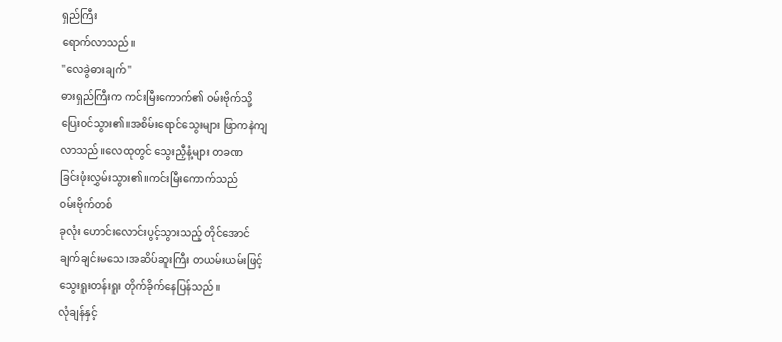ရှည်ကြီး
ရောက်လာသည်။
"လေခွဲဓားချက်"
ဓားရှည်ကြီးက ကင်းမြီးကောက်၏ ၀မ်းဗိုက်သို့
ပြေး၀င်သွား၏။အစိမ်းရောင်သွေးများ ဖြာကနဲကျ
လာသည်။လေထုတွင် သွေးညှီနံ့များ တခဏ
ခြင်းဖုံးလွှမ်းသွား၏။ကင်းမြီးကောက်သည်
၀မ်းဗိုက်တစ်
ခုလုံး ဟောင်းလောင်းပွင့်သွားသည့် တိုင်အောင်
ချက်ချင်းမသေ၊အဆိပ်ဆူးကြီး တယမ်းယမ်းဖြင့်
သွေးရူးတန်းရူး တိုက်ခိုက်နေပြန်သည်။
လုံချန်နှင့်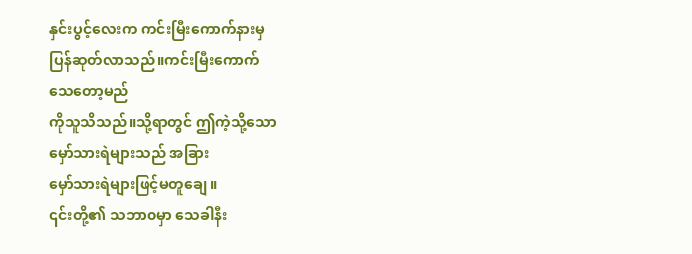နှင်းပွင့်လေးက ကင်းမြီးကောက်နားမှ
ပြန်ဆုတ်လာသည်။ကင်းမြီးကောက်
သေတော့မည်
ကိုသူသိသည်။သို့ရာတွင် ဤကဲ့သို့သော
မှော်သားရဲများသည် အခြား
မှော်သားရဲများဖြင့်မတူချေ။
၎င်းတို့၏ သဘာ၀မှာ သေခါနီး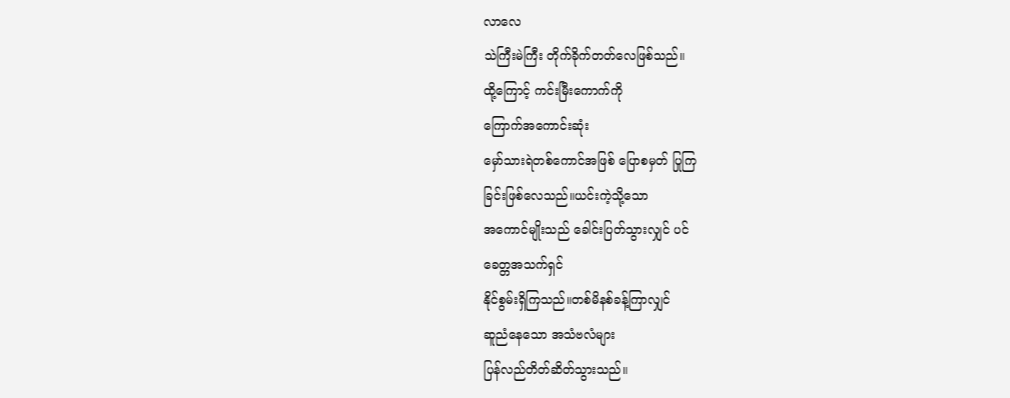လာလေ
သဲကြီးမဲကြီး တိုက်ခိုက်တတ်လေဖြစ်သည်။
ထို့ကြောင့် ကင်းမြီးကောက်ကို
ကြောက်အကောင်းဆုံး
မှော်သားရဲတစ်ကောင်အဖြစ် ပြောစမှတ် ပြုကြ
ခြင်းဖြစ်လေသည်။ယင်းကဲ့သို့သော
အကောင်မျိုးသည် ခေါင်းပြတ်သွားလျှင် ပင်
ခေတ္တအသက်ရှင်
နိုင်စွမ်းရှိကြသည်။တစ်မိနစ်ခန့်ကြာလျှင်
ဆူညံနေသော အသံဗလံများ
ပြန်လည်တိတ်ဆိတ်သွားသည်။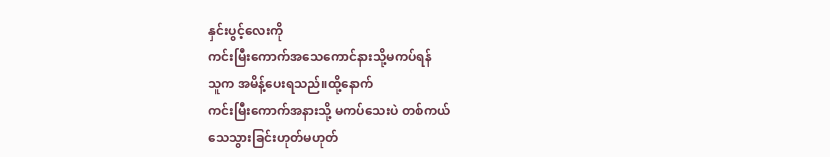နှင်းပွင့်လေးကို
ကင်းမြီးကောက်အသေကောင်နားသို့မကပ်ရန်
သူက အမိန့်ပေးရသည်။ထို့နောက်
ကင်းမြီးကောက်အနားသို့ မကပ်သေးပဲ တစ်ကယ်
သေသွားခြင်းဟုတ်မဟုတ်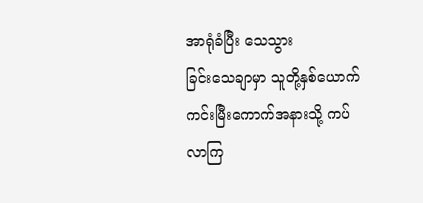အာရုံခံပြီး သေသွား
ခြင်းသေချာမှာ သူတို့နှစ်ယောက်
ကင်းမြီးကောက်အနားသို့ ကပ်လာကြ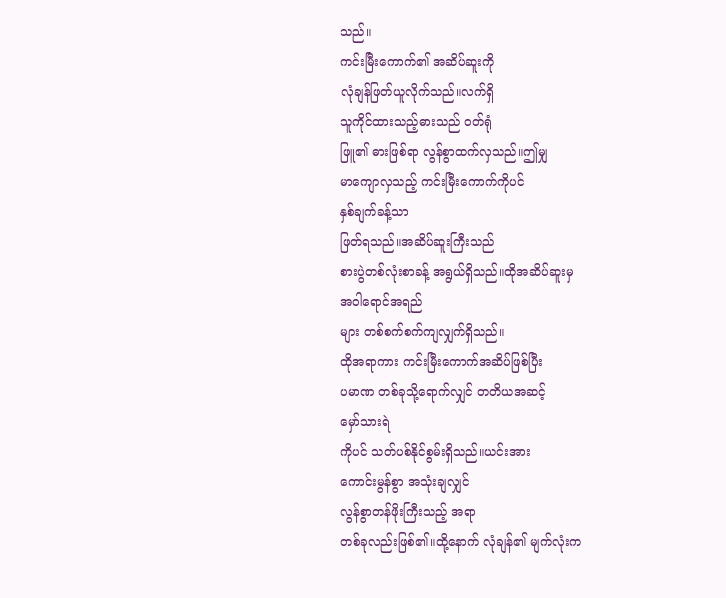သည်။
ကင်းမြီးကောက်၏ အဆိပ်ဆူးကို
လုံချန်ဖြတ်ယူလိုက်သည်။လက်ရှိ
သူကိုင်ထားသည့်ဓားသည် ၀တ်ရုံ
ဖြူ၏ ဓားဖြစ်ရာ လွန်စွာထက်လှသည်။ဤမျှ
မာကျောလှသည့် ကင်းမြီးကောက်ကိုပင်
နှစ်ချက်ခန့်သာ
ဖြတ်ရသည်။အဆိပ်ဆူးကြီးသည်
စားပွဲတစ်လုံးစာခန့် အရွယ်ရှိသည်။ထိုအဆိပ်ဆူးမှ
အဝါရောင်အရည်
များ တစ်စက်စက်ကျလျှက်ရှိသည်။
ထိုအရာကား ကင်းမြီးကောက်အဆိပ်ဖြစ်ပြီး
ပမာဏ တစ်ခုသို့ရောက်လျှင် တတိယအဆင့်
မှော်သားရဲ
ကိုပင် သတ်ပစ်နိုင်စွမ်းရှိသည်။ယင်းအား
ကောင်းမွန်စွာ အသုံးချလျှင်
လွန်စွာတန်ဖိုးကြီးသည့် အရာ
တစ်ခုလည်းဖြစ်၏။ထို့နောက် လုံချန်၏ မျက်လုံးက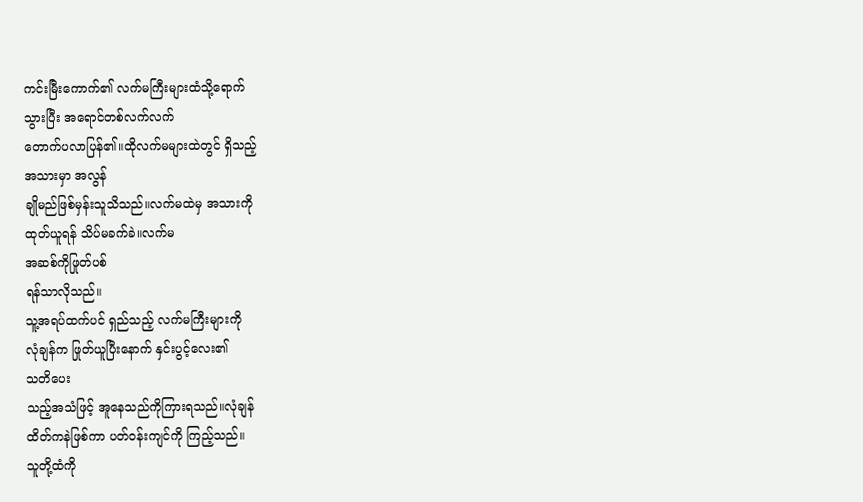ကင်းမြီးကောက်၏ လက်မကြီးများထံသို့ရောက်
သွားပြီး အရောင်တစ်လက်လက်
တောက်ပလာပြန်၏။ထိုလက်မများထဲတွင် ရှိသည့်
အသားမှာ အလွန်
ချိုမည်ဖြစ်မှန်းသူသိသည်။လက်မထဲမှ အသားကို
ထုတ်ယူရန် သိပ်မခက်ခဲ။လက်မ
အဆစ်ကိုဖြုတ်ပစ်
ရန်သာလိုသည်။
သူ့အရပ်ထက်ပင် ရှည်သည့် လက်မကြီးများကို
လုံချန်က ဖြုတ်ယူပြီးနောက် နှင်းပွင့်လေး၏
သတိပေး
သည့်အသံဖြင့် အူနေသည်ကိုကြားရသည်။လုံချန်
ထိတ်ကနဲဖြစ်ကာ ပတ်၀န်းကျင်ကို ကြည့်သည်။
သူတို့ထံကို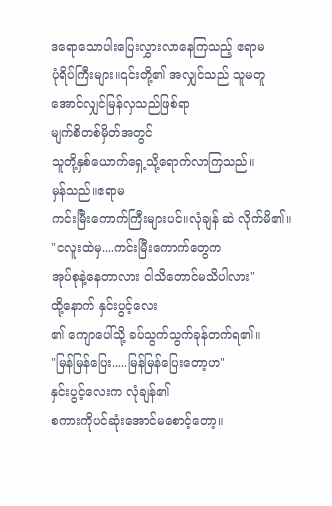ဒရောသောပါးပြေးလွှားလာနေကြသည့် ဧရာမ
ပုံရိပ်ကြီးများ။၎င်းတို့၏ အလျှင်သည် သူမတူ
အောင်လျှင်မြန်လှသည်ဖြစ်ရာ
မျက်စိတစ်မှိတ်အတွင်
သူတို့နှစ်ယောက်ရှေ့သို့ရောက်လာကြသည်။
မှန်သည်။ဧရာမ
ကင်းမြီးကောက်ကြီးများပင်။လုံချန် ဆဲ လိုက်မိ၏။
"ငလူးထဲမှ....ကင်းမြီးကောက်တွေက
အုပ်စုနဲ့နေတာလား ငါသိတောင်မသိပါလား"
ထို့နောက် နှင်းပွင့်လေး
၏ ကျောပေါ်သို့ ခပ်သွက်သွက်ခုန်တက်ရ၏။
"မြန်မြန်ပြေး.....မြန်မြန်ပြေးတော့ဟ"
နှင်းပွင့်လေးက လုံချန်၏
စကားကိုပင်ဆုံးအောင်မစောင့်တော့။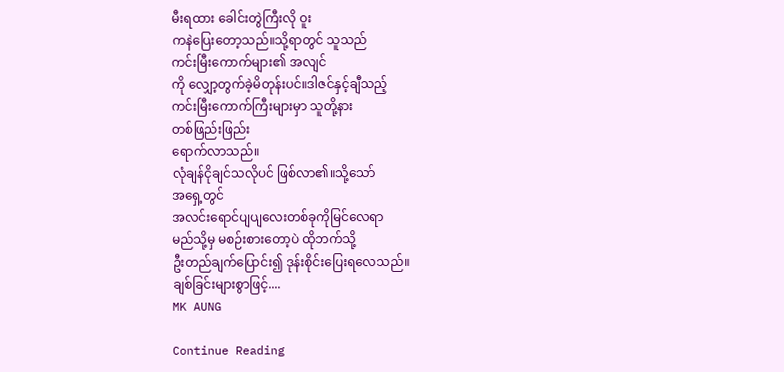မီးရထား ခေါင်းတွဲကြီးလို ဝူး
ကနဲပြေးတော့သည်။သို့ရာတွင် သူသည်
ကင်းမြီးကောက်များ၏ အလျင်
ကို လျှော့တွက်ခဲ့မိတုန်းပင်။ဒါဇင်နှင့်ချီသည့်
ကင်းမြီးကောက်ကြီးများမှာ သူတို့နား
တစ်ဖြည်းဖြည်း
ရောက်လာသည်။
လုံချန်ငိုချင်သလိုပင် ဖြစ်လာ၏။သို့သော်
အရှေ့တွင်
အလင်းရောင်ပျပျလေးတစ်ခုကိုမြင်လေရာ
မည်သို့မှ မစဉ်းစားတော့ပဲ ထိုဘက်သို့
ဦးတည်ချက်ပြောင်း၍ ဒုန်းစိုင်းပြေးရလေသည်။
ချစ်ခြင်းများစွာဖြင့်....
MK AUNG

Continue Reading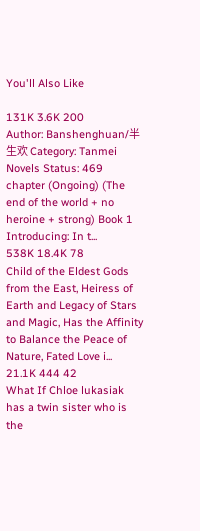You'll Also Like

131K 3.6K 200
Author: Banshenghuan/半生欢 Category: Tanmei Novels Status: 469 chapter (Ongoing) (The end of the world + no heroine + strong) Book 1 Introducing: In t...
538K 18.4K 78
Child of the Eldest Gods from the East, Heiress of Earth and Legacy of Stars and Magic, Has the Affinity to Balance the Peace of Nature, Fated Love i...
21.1K 444 42
What If Chloe lukasiak has a twin sister who is the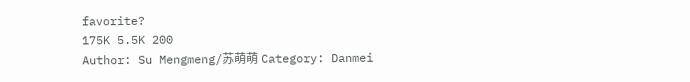favorite?
175K 5.5K 200
Author: Su Mengmeng/苏萌萌 Category: Danmei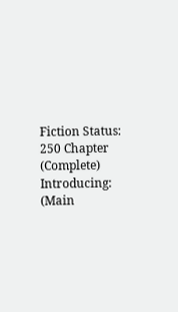Fiction Status: 250 Chapter (Complete) Introducing: (Main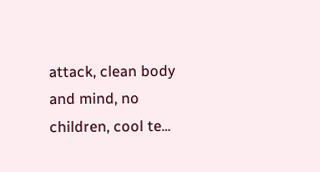attack, clean body and mind, no children, cool te...